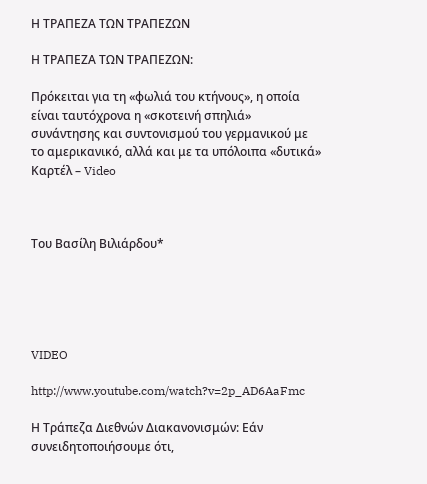Η ΤΡΑΠΕΖΑ ΤΩΝ ΤΡΑΠΕΖΩΝ

Η ΤΡΑΠΕΖΑ ΤΩΝ ΤΡΑΠΕΖΩΝ:

Πρόκειται για τη «φωλιά του κτήνους», η οποία είναι ταυτόχρονα η «σκοτεινή σπηλιά» συνάντησης και συντονισμού του γερμανικού με το αμερικανικό, αλλά και με τα υπόλοιπα «δυτικά» Καρτέλ – Video



Του Βασίλη Βιλιάρδου*





VIDEO

http://www.youtube.com/watch?v=2p_AD6AaFmc

Η Τράπεζα Διεθνών Διακανονισμών: Εάν συνειδητοποιήσουμε ότι,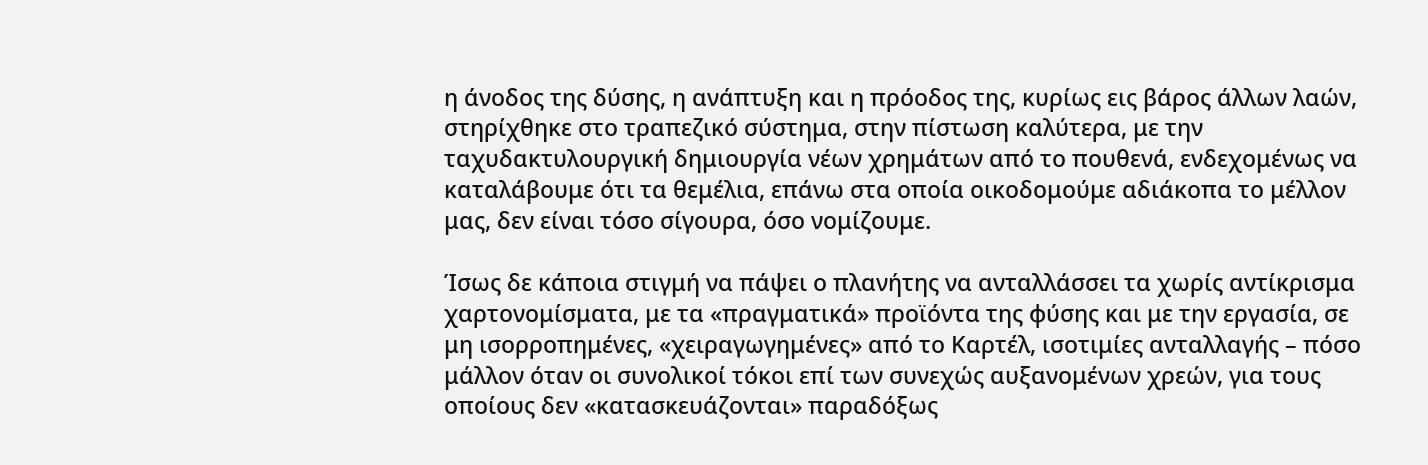η άνοδος της δύσης, η ανάπτυξη και η πρόοδος της, κυρίως εις βάρος άλλων λαών, στηρίχθηκε στο τραπεζικό σύστημα, στην πίστωση καλύτερα, με την ταχυδακτυλουργική δημιουργία νέων χρημάτων από το πουθενά, ενδεχομένως να καταλάβουμε ότι τα θεμέλια, επάνω στα οποία οικοδομούμε αδιάκοπα το μέλλον μας, δεν είναι τόσο σίγουρα, όσο νομίζουμε.

Ίσως δε κάποια στιγμή να πάψει ο πλανήτης να ανταλλάσσει τα χωρίς αντίκρισμα χαρτονομίσματα, με τα «πραγματικά» προϊόντα της φύσης και με την εργασία, σε μη ισορροπημένες, «χειραγωγημένες» από το Καρτέλ, ισοτιμίες ανταλλαγής – πόσο μάλλον όταν οι συνολικοί τόκοι επί των συνεχώς αυξανομένων χρεών, για τους οποίους δεν «κατασκευάζονται» παραδόξως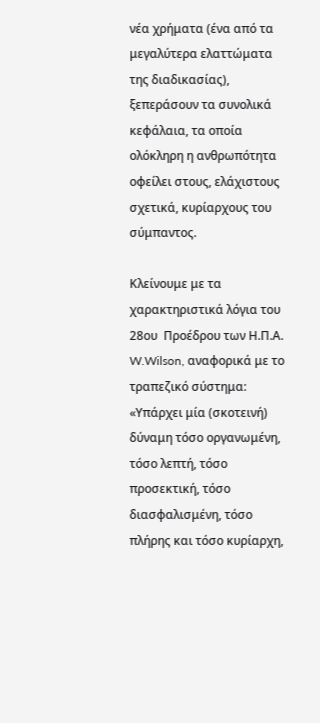νέα χρήματα (ένα από τα μεγαλύτερα ελαττώματα της διαδικασίας), ξεπεράσουν τα συνολικά κεφάλαια, τα οποία ολόκληρη η ανθρωπότητα οφείλει στους, ελάχιστους σχετικά, κυρίαρχους του σύμπαντος.

Κλείνουμε με τα χαρακτηριστικά λόγια του 28ου  Προέδρου των Η.Π.Α. W.Wilson, αναφορικά με το τραπεζικό σύστημα: «Υπάρχει μία (σκοτεινή) δύναμη τόσο οργανωμένη, τόσο λεπτή, τόσο προσεκτική, τόσο διασφαλισμένη, τόσο πλήρης και τόσο κυρίαρχη,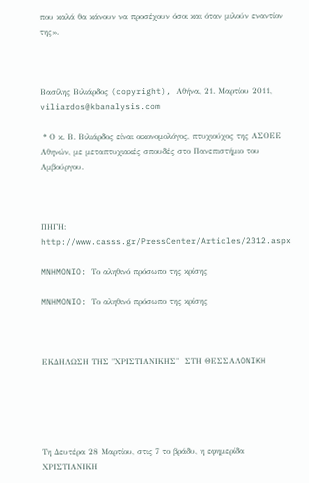που καλά θα κάνουν να προσέχουν όσοι και όταν μιλούν εναντίον της».



Βασίλης Βιλιάρδος (copyright), Αθήνα, 21. Μαρτίου 2011, viliardos@kbanalysis.com

 * Ο κ. Β. Βιλιάρδος είναι οικονομολόγος, πτυχιούχος της ΑΣΟΕΕ Αθηνών, με μεταπτυχιακές σπουδές στο Πανεπιστήμιο του Αμβούργου.



ΠΗΓΗ: http://www.casss.gr/PressCenter/Articles/2312.aspx

MNHMONIO: Tο αληθινό πρόσωπο της κρίσης

MNHMONIO: Tο αληθινό πρόσωπο της κρίσης



ΕΚΔΗΛΩΣΗ ΤΗΣ "ΧΡΙΣΤΙΑΝΙΚΗΣ"  ΣTH ΘEΣΣAΛONIKH





Tη Δευτέρα 28 Mαρτίου, στις 7 το βράδυ, η εφημερίδα ΧΡΙΣΤΙΑΝΙΚΗ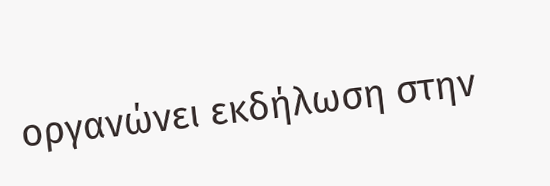οργανώνει εκδήλωση στην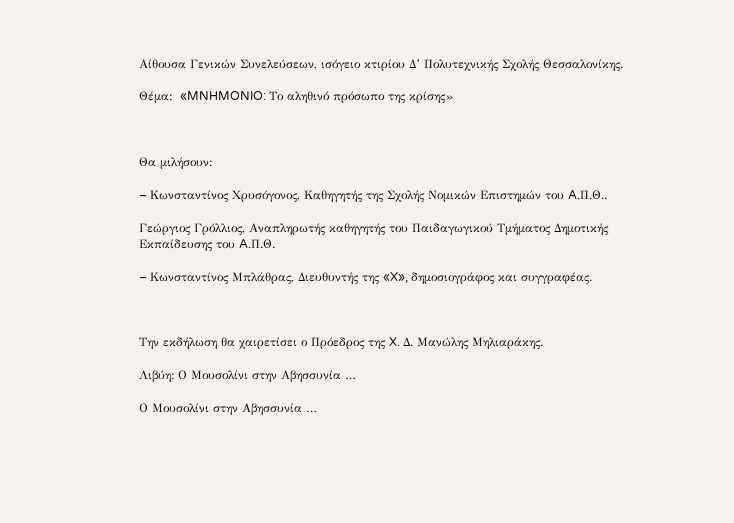Αίθουσα Γενικών Συνελεύσεων, ισόγειο κτιρίου Δ’ Πολυτεχνικής Σχολής Θεσσαλονίκης.

Θέμα:  «MNHMONIO: Tο αληθινό πρόσωπο της κρίσης»



Θα μιλήσουν:

– Kωνσταντίνος Xρυσόγονος, Καθηγητής της Σχολής Nομικών Eπιστημών του A.Π.Θ..

Γεώργιος Γρόλλιος, Αναπληρωτής καθηγητής του Παιδαγωγικού Tμήματος Δημοτικής Eκπαίδευσης του A.Π.Θ.

– Kωνσταντίνος Mπλάθρας, Διευθυντής της «X», δημοσιογράφος και συγγραφέας.



Την εκδήλωση θα χαιρετίσει ο Πρόεδρος της X. Δ. Mανώλης Mηλιαράκης.

Λιβύη: Ο Μουσολίνι στην Αβησσυνία …

Ο Μουσολίνι στην Αβησσυνία …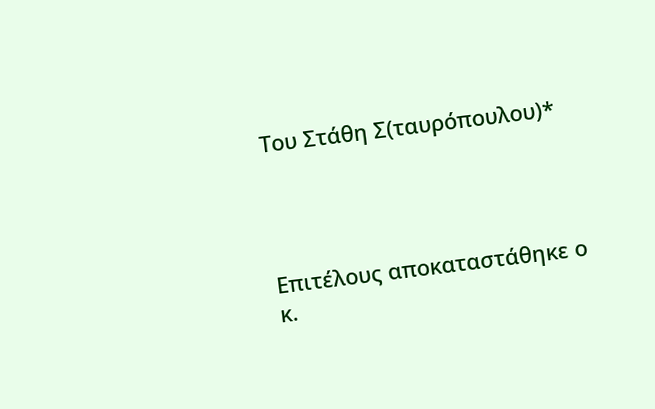Του Στάθη Σ(ταυρόπουλου)*




Επιτέλους αποκαταστάθηκε ο κ.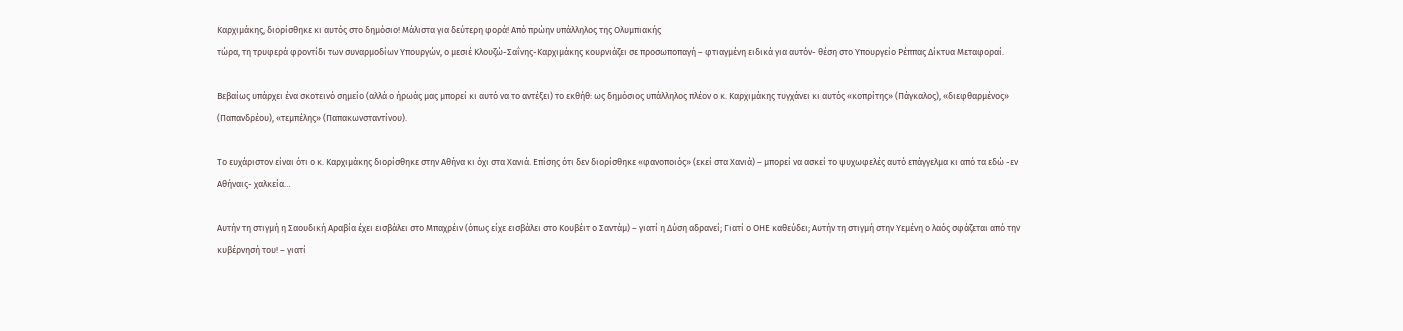Καρχιμάκης, διορίσθηκε κι αυτός στο δημόσιο! Μάλιστα για δεύτερη φορά! Από πρώην υπάλληλος της Ολυμπιακής
τώρα, τη τρυφερά φροντίδι των συναρμοδίων Υπουργών, ο μεσιέ Κλουζώ-Σαΐνης-Καρχιμάκης κουρνιάζει σε προσωποπαγή – φτιαγμένη ειδικά για αυτόν- θέση στο Υπουργείο Ρέππας Δίκτυα Μεταφοραί.

Βεβαίως υπάρχει ένα σκοτεινό σημείο (αλλά ο ήρωάς μας μπορεί κι αυτό να το αντέξει) το εκθήθ: ως δημόσιος υπάλληλος πλέον ο κ. Καρχιμάκης τυγχάνει κι αυτός «κοπρίτης» (Πάγκαλος), «διεφθαρμένος» (Παπανδρέου), «τεμπέλης» (Παπακωνσταντίνου).

Το ευχάριστον είναι ότι ο κ. Καρχιμάκης διορίσθηκε στην Αθήνα κι όχι στα Χανιά. Επίσης ότι δεν διορίσθηκε «φανοποιός» (εκεί στα Χανιά) – μπορεί να ασκεί το ψυχωφελές αυτό επάγγελμα κι από τα εδώ -εν Αθήναις- χαλκεία…

Αυτήν τη στιγμή η Σαουδική Αραβία έχει εισβάλει στο Μπαχρέιν (όπως είχε εισβάλει στο Κουβέιτ ο Σαντάμ) – γιατί η Δύση αδρανεί; Γιατί ο ΟΗΕ καθεύδει; Αυτήν τη στιγμή στην Υεμένη ο λαός σφάζεται από την κυβέρνησή του! – γιατί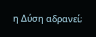η Δύση αδρανεί;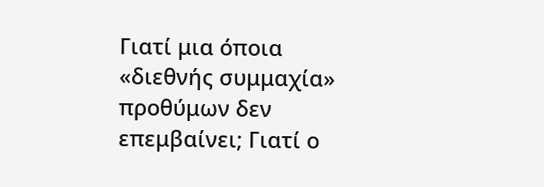Γιατί μια όποια «διεθνής συμμαχία» προθύμων δεν επεμβαίνει; Γιατί ο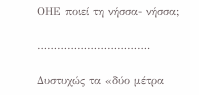ΟΗΕ ποιεί τη νήσσα- νήσσα;

…………………………….

Δυστυχώς τα «δύο μέτρα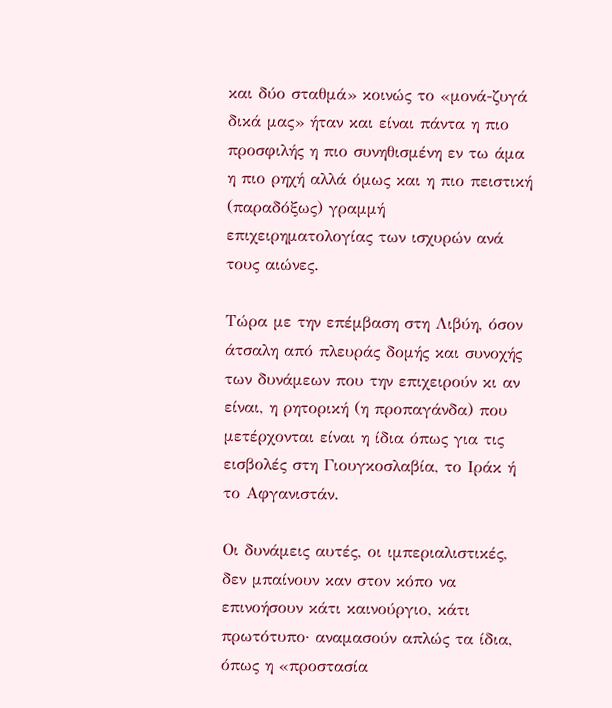και δύο σταθμά» κοινώς το «μονά-ζυγά δικά μας» ήταν και είναι πάντα η πιο προσφιλής η πιο συνηθισμένη εν τω άμα η πιο ρηχή αλλά όμως και η πιο πειστική (παραδόξως) γραμμή επιχειρηματολογίας των ισχυρών ανά τους αιώνες.

Τώρα με την επέμβαση στη Λιβύη, όσον άτσαλη από πλευράς δομής και συνοχής των δυνάμεων που την επιχειρούν κι αν είναι, η ρητορική (η προπαγάνδα) που μετέρχονται είναι η ίδια όπως για τις εισβολές στη Γιουγκοσλαβία, το Ιράκ ή το Αφγανιστάν.

Οι δυνάμεις αυτές, οι ιμπεριαλιστικές, δεν μπαίνουν καν στον κόπο να επινοήσουν κάτι καινούργιο, κάτι πρωτότυπο· αναμασούν απλώς τα ίδια, όπως η «προστασία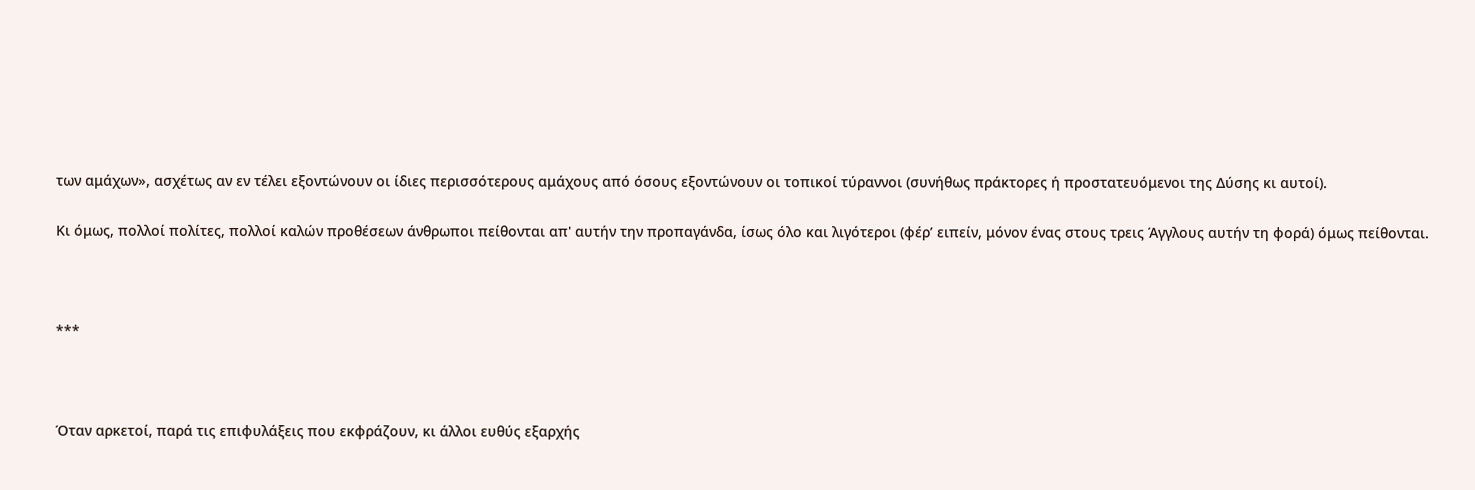των αμάχων», ασχέτως αν εν τέλει εξοντώνουν οι ίδιες περισσότερους αμάχους από όσους εξοντώνουν οι τοπικοί τύραννοι (συνήθως πράκτορες ή προστατευόμενοι της Δύσης κι αυτοί).

Κι όμως, πολλοί πολίτες, πολλοί καλών προθέσεων άνθρωποι πείθονται απ' αυτήν την προπαγάνδα, ίσως όλο και λιγότεροι (φέρ’ ειπείν, μόνον ένας στους τρεις Άγγλους αυτήν τη φορά) όμως πείθονται.



***



Όταν αρκετοί, παρά τις επιφυλάξεις που εκφράζουν, κι άλλοι ευθύς εξαρχής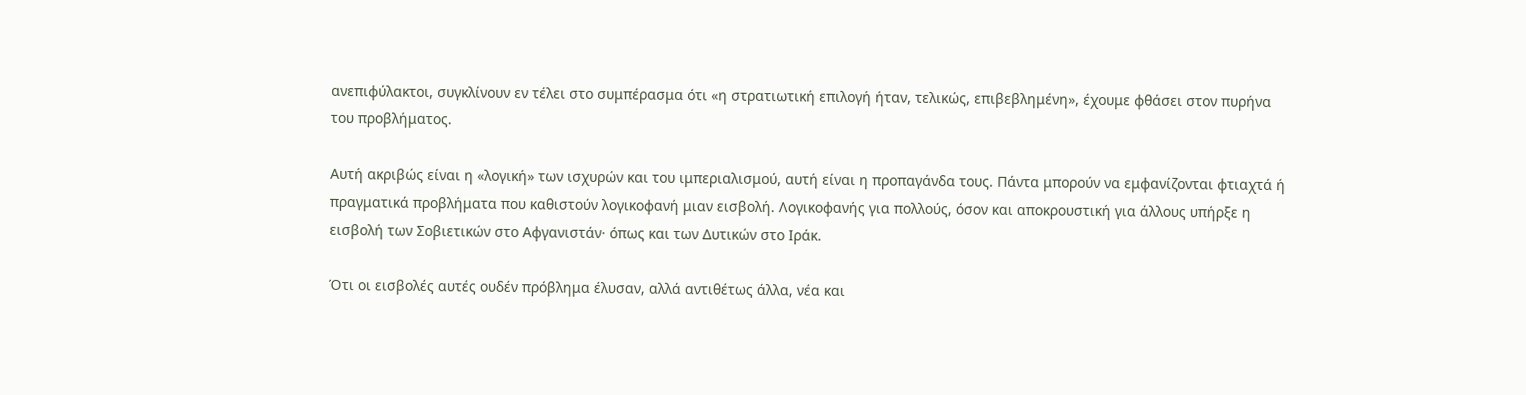ανεπιφύλακτοι, συγκλίνουν εν τέλει στο συμπέρασμα ότι «η στρατιωτική επιλογή ήταν, τελικώς, επιβεβλημένη», έχουμε φθάσει στον πυρήνα του προβλήματος.

Αυτή ακριβώς είναι η «λογική» των ισχυρών και του ιμπεριαλισμού, αυτή είναι η προπαγάνδα τους. Πάντα μπορούν να εμφανίζονται φτιαχτά ή πραγματικά προβλήματα που καθιστούν λογικοφανή μιαν εισβολή. Λογικοφανής για πολλούς, όσον και αποκρουστική για άλλους υπήρξε η εισβολή των Σοβιετικών στο Αφγανιστάν· όπως και των Δυτικών στο Ιράκ.

Ότι οι εισβολές αυτές ουδέν πρόβλημα έλυσαν, αλλά αντιθέτως άλλα, νέα και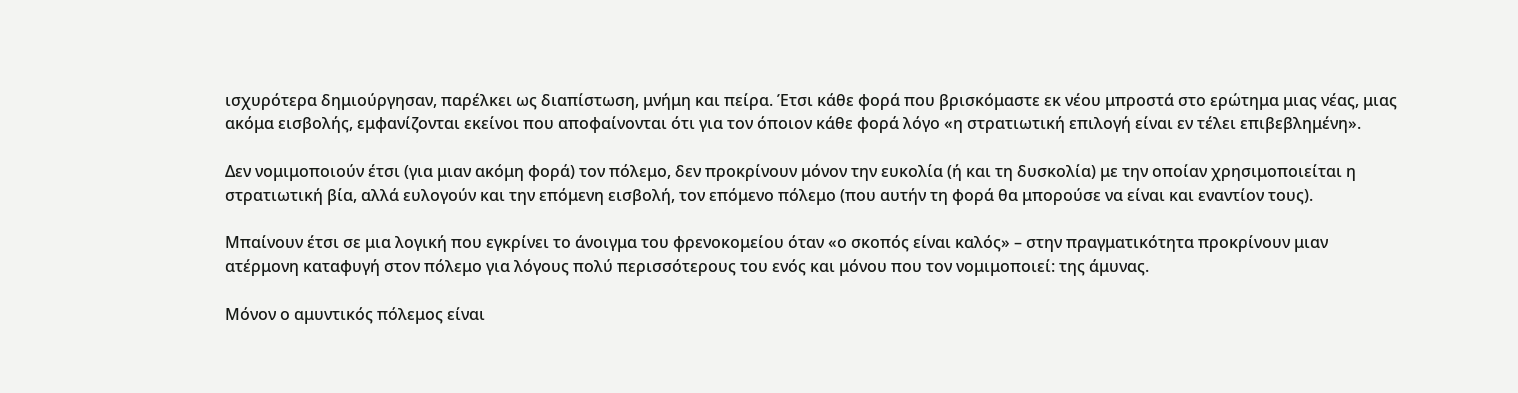ισχυρότερα δημιούργησαν, παρέλκει ως διαπίστωση, μνήμη και πείρα. Έτσι κάθε φορά που βρισκόμαστε εκ νέου μπροστά στο ερώτημα μιας νέας, μιας ακόμα εισβολής, εμφανίζονται εκείνοι που αποφαίνονται ότι για τον όποιον κάθε φορά λόγο «η στρατιωτική επιλογή είναι εν τέλει επιβεβλημένη».

Δεν νομιμοποιούν έτσι (για μιαν ακόμη φορά) τον πόλεμο, δεν προκρίνουν μόνον την ευκολία (ή και τη δυσκολία) με την οποίαν χρησιμοποιείται η στρατιωτική βία, αλλά ευλογούν και την επόμενη εισβολή, τον επόμενο πόλεμο (που αυτήν τη φορά θα μπορούσε να είναι και εναντίον τους).

Μπαίνουν έτσι σε μια λογική που εγκρίνει το άνοιγμα του φρενοκομείου όταν «ο σκοπός είναι καλός» – στην πραγματικότητα προκρίνουν μιαν ατέρμονη καταφυγή στον πόλεμο για λόγους πολύ περισσότερους του ενός και μόνου που τον νομιμοποιεί: της άμυνας.

Μόνον ο αμυντικός πόλεμος είναι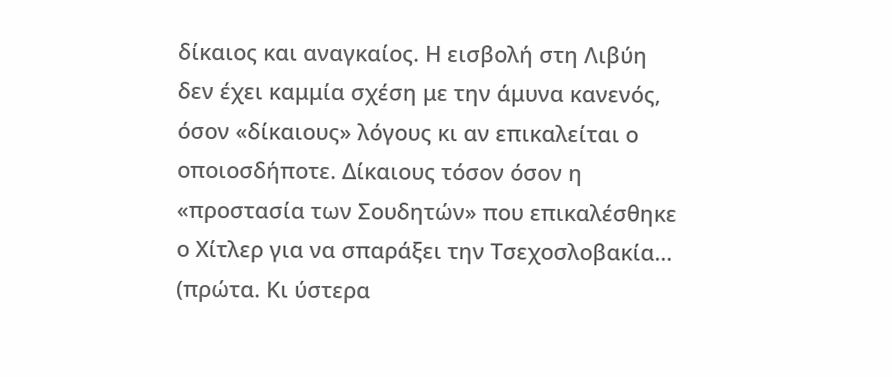δίκαιος και αναγκαίος. Η εισβολή στη Λιβύη δεν έχει καμμία σχέση με την άμυνα κανενός, όσον «δίκαιους» λόγους κι αν επικαλείται ο οποιοσδήποτε. Δίκαιους τόσον όσον η «προστασία των Σουδητών» που επικαλέσθηκε ο Χίτλερ για να σπαράξει την Τσεχοσλοβακία… (πρώτα. Κι ύστερα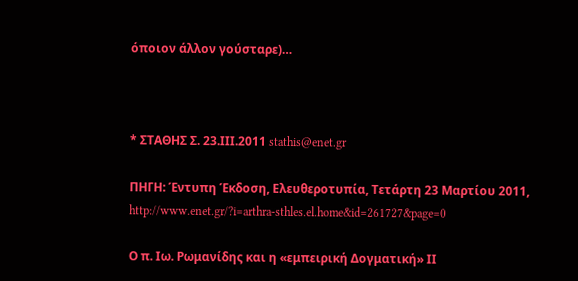όποιον άλλον γούσταρε)…



* ΣΤΑΘΗΣ Σ. 23.ΙΙΙ.2011 stathis@enet.gr

ΠΗΓΗ: Έντυπη Έκδοση, Ελευθεροτυπία, Τετάρτη 23 Μαρτίου 2011,  http://www.enet.gr/?i=arthra-sthles.el.home&id=261727&page=0

Ο π. Ιω. Ρωμανίδης και η «εμπειρική Δογματική» ΙΙ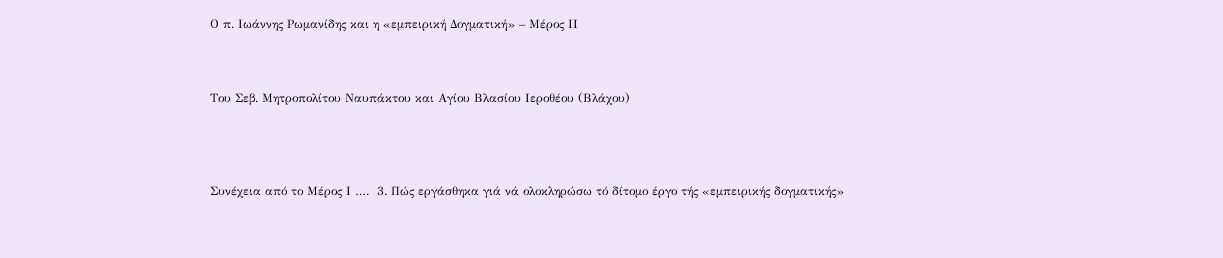Ο π. Ιωάννης Ρωμανίδης και η «εμπειρική Δογματική» – Μέρος ΙΙ



Του Σεβ. Μητροπολίτου Ναυπάκτου και Αγίου Βλασίου Ιεροθέου (Βλάχου)




Συνέχεια από το Μέρος Ι ….  3. Πώς εργάσθηκα γιά νά ολοκληρώσω τό δίτομο έργο τής «εμπειρικής δογματικής»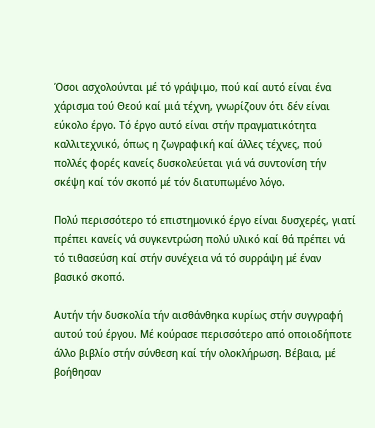Όσοι ασχολούνται μέ τό γράψιμο, πού καί αυτό είναι ένα χάρισμα τού Θεού καί μιά τέχνη, γνωρίζουν ότι δέν είναι εύκολο έργο. Τό έργο αυτό είναι στήν πραγματικότητα καλλιτεχνικό, όπως η ζωγραφική καί άλλες τέχνες, πού πολλές φορές κανείς δυσκολεύεται γιά νά συντονίση τήν σκέψη καί τόν σκοπό μέ τόν διατυπωμένο λόγο.

Πολύ περισσότερο τό επιστημονικό έργο είναι δυσχερές, γιατί πρέπει κανείς νά συγκεντρώση πολύ υλικό καί θά πρέπει νά τό τιθασεύση καί στήν συνέχεια νά τό συρράψη μέ έναν βασικό σκοπό.

Αυτήν τήν δυσκολία τήν αισθάνθηκα κυρίως στήν συγγραφή αυτού τού έργου. Μέ κούρασε περισσότερο από οποιοδήποτε άλλο βιβλίο στήν σύνθεση καί τήν ολοκλήρωση. Βέβαια, μέ βοήθησαν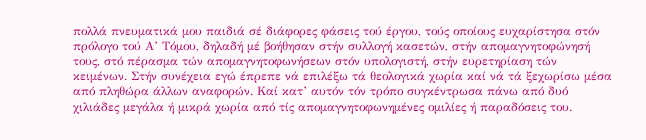πολλά πνευματικά μου παιδιά σέ διάφορες φάσεις τού έργου, τούς οποίους ευχαρίστησα στόν πρόλογο τού Α’ Τόμου, δηλαδή μέ βοήθησαν στήν συλλογή κασετών, στήν απομαγνητοφώνησή τους, στό πέρασμα τών απομαγνητοφωνήσεων στόν υπολογιστή, στήν ευρετηρίαση τών κειμένων. Στήν συνέχεια εγώ έπρεπε νά επιλέξω τά θεολογικά χωρία καί νά τά ξεχωρίσω μέσα από πληθώρα άλλων αναφορών. Καί κατ’ αυτόν τόν τρόπο συγκέντρωσα πάνω από δυό χιλιάδες μεγάλα ή μικρά χωρία από τίς απομαγνητοφωνημένες ομιλίες ή παραδόσεις του.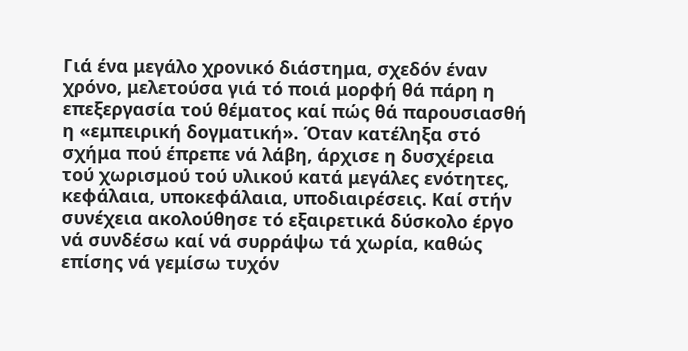Γιά ένα μεγάλο χρονικό διάστημα, σχεδόν έναν χρόνο, μελετούσα γιά τό ποιά μορφή θά πάρη η επεξεργασία τού θέματος καί πώς θά παρουσιασθή η «εμπειρική δογματική». Όταν κατέληξα στό σχήμα πού έπρεπε νά λάβη, άρχισε η δυσχέρεια τού χωρισμού τού υλικού κατά μεγάλες ενότητες, κεφάλαια, υποκεφάλαια, υποδιαιρέσεις. Καί στήν συνέχεια ακολούθησε τό εξαιρετικά δύσκολο έργο νά συνδέσω καί νά συρράψω τά χωρία, καθώς επίσης νά γεμίσω τυχόν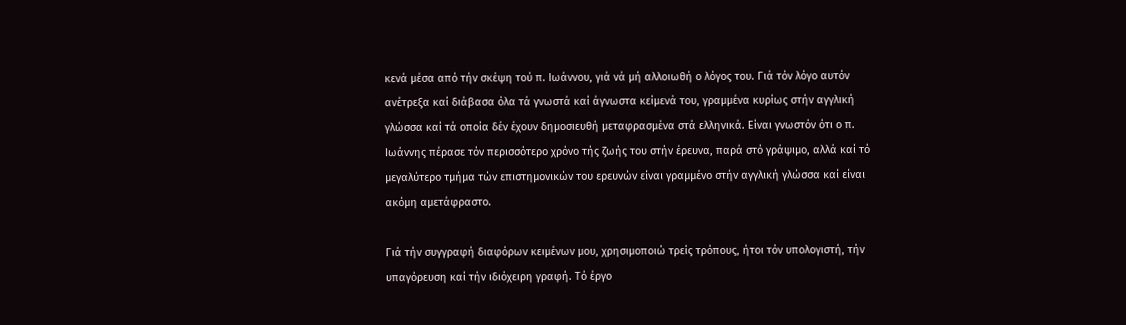κενά μέσα από τήν σκέψη τού π. Ιωάννου, γιά νά μή αλλοιωθή ο λόγος του. Γιά τόν λόγο αυτόν ανέτρεξα καί διάβασα όλα τά γνωστά καί άγνωστα κείμενά του, γραμμένα κυρίως στήν αγγλική γλώσσα καί τά οποία δέν έχουν δημοσιευθή μεταφρασμένα στά ελληνικά. Είναι γνωστόν ότι ο π. Ιωάννης πέρασε τόν περισσότερο χρόνο τής ζωής του στήν έρευνα, παρά στό γράψιμο, αλλά καί τό μεγαλύτερο τμήμα τών επιστημονικών του ερευνών είναι γραμμένο στήν αγγλική γλώσσα καί είναι ακόμη αμετάφραστο.

Γιά τήν συγγραφή διαφόρων κειμένων μου, χρησιμοποιώ τρείς τρόπους, ήτοι τόν υπολογιστή, τήν υπαγόρευση καί τήν ιδιόχειρη γραφή. Τό έργο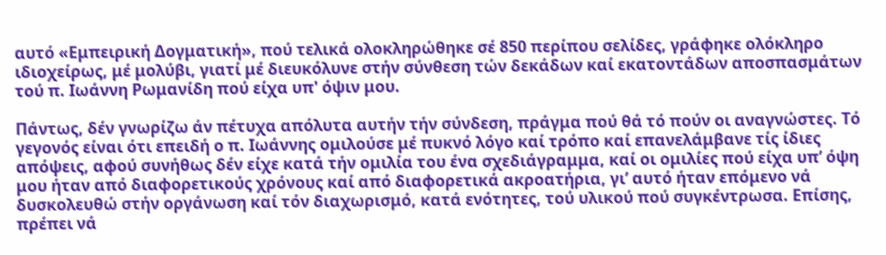αυτό «Εμπειρική Δογματική», πού τελικά ολοκληρώθηκε σέ 850 περίπου σελίδες, γράφηκε ολόκληρο ιδιοχείρως, μέ μολύβι, γιατί μέ διευκόλυνε στήν σύνθεση τών δεκάδων καί εκατοντάδων αποσπασμάτων τού π. Ιωάννη Ρωμανίδη πού είχα υπ' όψιν μου.

Πάντως, δέν γνωρίζω άν πέτυχα απόλυτα αυτήν τήν σύνδεση, πράγμα πού θά τό πούν οι αναγνώστες. Τό γεγονός είναι ότι επειδή ο π. Ιωάννης ομιλούσε μέ πυκνό λόγο καί τρόπο καί επανελάμβανε τίς ίδιες απόψεις, αφού συνήθως δέν είχε κατά τήν ομιλία του ένα σχεδιάγραμμα, καί οι ομιλίες πού είχα υπ’ όψη μου ήταν από διαφορετικούς χρόνους καί από διαφορετικά ακροατήρια, γι’ αυτό ήταν επόμενο νά δυσκολευθώ στήν οργάνωση καί τόν διαχωρισμό, κατά ενότητες, τού υλικού πού συγκέντρωσα. Επίσης, πρέπει νά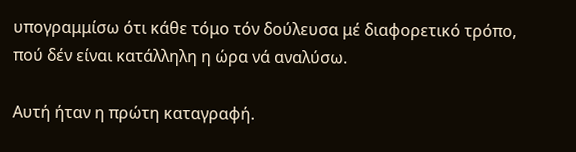υπογραμμίσω ότι κάθε τόμο τόν δούλευσα μέ διαφορετικό τρόπο, πού δέν είναι κατάλληλη η ώρα νά αναλύσω.

Αυτή ήταν η πρώτη καταγραφή.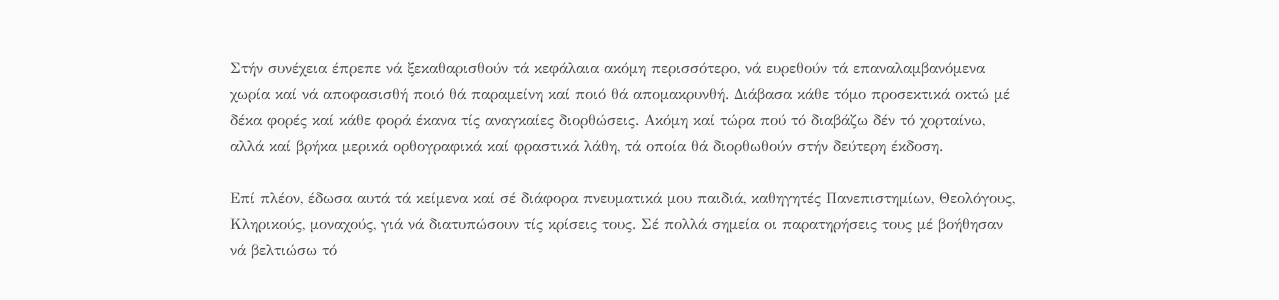Στήν συνέχεια έπρεπε νά ξεκαθαρισθούν τά κεφάλαια ακόμη περισσότερο, νά ευρεθούν τά επαναλαμβανόμενα χωρία καί νά αποφασισθή ποιό θά παραμείνη καί ποιό θά απομακρυνθή. Διάβασα κάθε τόμο προσεκτικά οκτώ μέ δέκα φορές καί κάθε φορά έκανα τίς αναγκαίες διορθώσεις. Ακόμη καί τώρα πού τό διαβάζω δέν τό χορταίνω, αλλά καί βρήκα μερικά ορθογραφικά καί φραστικά λάθη, τά οποία θά διορθωθούν στήν δεύτερη έκδοση.

Επί πλέον, έδωσα αυτά τά κείμενα καί σέ διάφορα πνευματικά μου παιδιά, καθηγητές Πανεπιστημίων, Θεολόγους, Κληρικούς, μοναχούς, γιά νά διατυπώσουν τίς κρίσεις τους. Σέ πολλά σημεία οι παρατηρήσεις τους μέ βοήθησαν νά βελτιώσω τό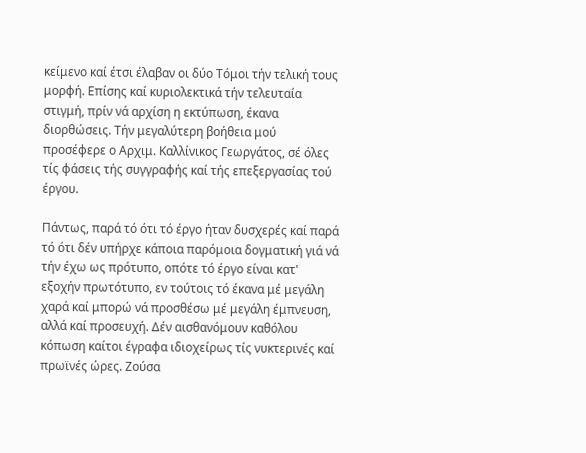κείμενο καί έτσι έλαβαν οι δύο Τόμοι τήν τελική τους μορφή. Επίσης καί κυριολεκτικά τήν τελευταία στιγμή, πρίν νά αρχίση η εκτύπωση, έκανα διορθώσεις. Τήν μεγαλύτερη βοήθεια μού προσέφερε ο Αρχιμ. Καλλίνικος Γεωργάτος, σέ όλες τίς φάσεις τής συγγραφής καί τής επεξεργασίας τού έργου.

Πάντως, παρά τό ότι τό έργο ήταν δυσχερές καί παρά τό ότι δέν υπήρχε κάποια παρόμοια δογματική γιά νά τήν έχω ως πρότυπο, οπότε τό έργο είναι κατ' εξοχήν πρωτότυπο, εν τούτοις τό έκανα μέ μεγάλη χαρά καί μπορώ νά προσθέσω μέ μεγάλη έμπνευση, αλλά καί προσευχή. Δέν αισθανόμουν καθόλου κόπωση καίτοι έγραφα ιδιοχείρως τίς νυκτερινές καί πρωϊνές ώρες. Ζούσα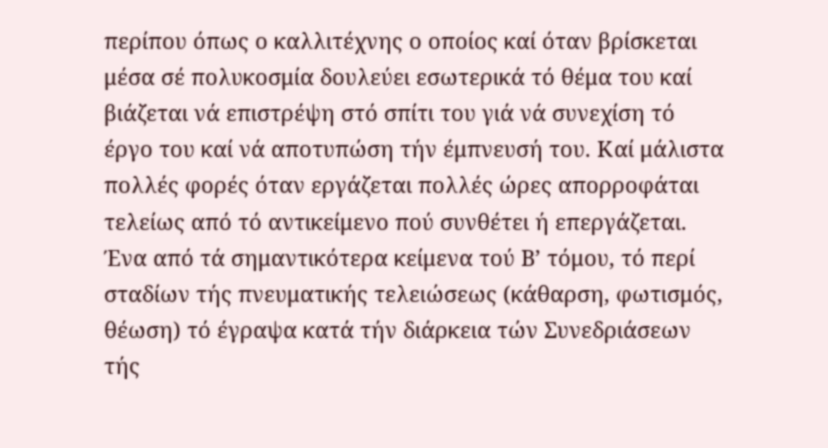περίπου όπως ο καλλιτέχνης ο οποίος καί όταν βρίσκεται μέσα σέ πολυκοσμία δουλεύει εσωτερικά τό θέμα του καί βιάζεται νά επιστρέψη στό σπίτι του γιά νά συνεχίση τό έργο του καί νά αποτυπώση τήν έμπνευσή του. Καί μάλιστα πολλές φορές όταν εργάζεται πολλές ώρες απορροφάται τελείως από τό αντικείμενο πού συνθέτει ή επεργάζεται. Ένα από τά σημαντικότερα κείμενα τού Β’ τόμου, τό περί σταδίων τής πνευματικής τελειώσεως (κάθαρση, φωτισμός, θέωση) τό έγραψα κατά τήν διάρκεια τών Συνεδριάσεων τής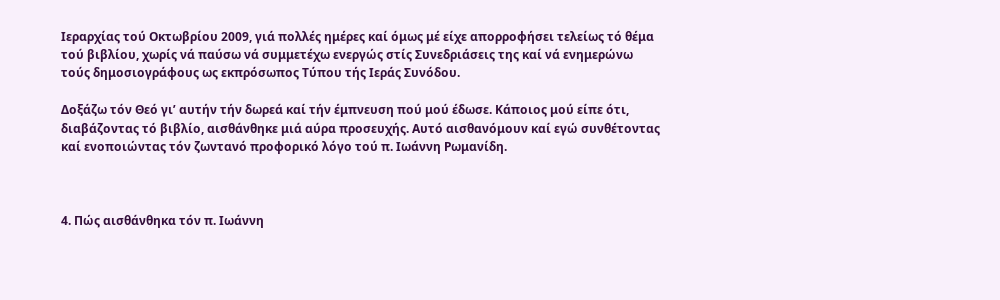Ιεραρχίας τού Οκτωβρίου 2009, γιά πολλές ημέρες καί όμως μέ είχε απορροφήσει τελείως τό θέμα τού βιβλίου, χωρίς νά παύσω νά συμμετέχω ενεργώς στίς Συνεδριάσεις της καί νά ενημερώνω τούς δημοσιογράφους ως εκπρόσωπος Τύπου τής Ιεράς Συνόδου.

Δοξάζω τόν Θεό γι’ αυτήν τήν δωρεά καί τήν έμπνευση πού μού έδωσε. Κάποιος μού είπε ότι, διαβάζοντας τό βιβλίο, αισθάνθηκε μιά αύρα προσευχής. Αυτό αισθανόμουν καί εγώ συνθέτοντας καί ενοποιώντας τόν ζωντανό προφορικό λόγο τού π. Ιωάννη Ρωμανίδη.



4. Πώς αισθάνθηκα τόν π. Ιωάννη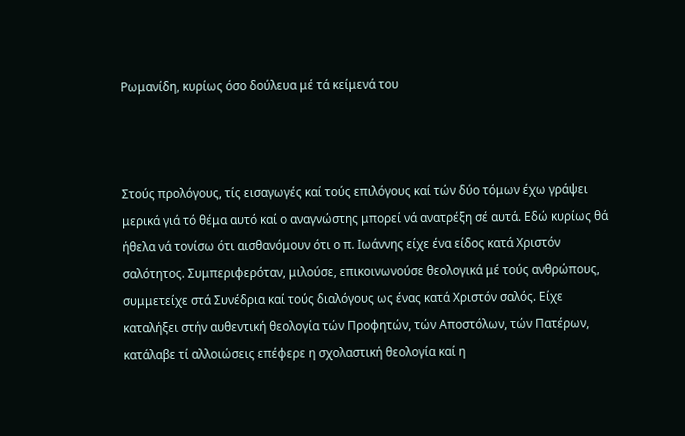Ρωμανίδη, κυρίως όσο δούλευα μέ τά κείμενά του



Στούς προλόγους, τίς εισαγωγές καί τούς επιλόγους καί τών δύο τόμων έχω γράψει μερικά γιά τό θέμα αυτό καί ο αναγνώστης μπορεί νά ανατρέξη σέ αυτά. Εδώ κυρίως θά ήθελα νά τονίσω ότι αισθανόμουν ότι ο π. Ιωάννης είχε ένα είδος κατά Χριστόν σαλότητος. Συμπεριφερόταν, μιλούσε, επικοινωνούσε θεολογικά μέ τούς ανθρώπους, συμμετείχε στά Συνέδρια καί τούς διαλόγους ως ένας κατά Χριστόν σαλός. Είχε καταλήξει στήν αυθεντική θεολογία τών Προφητών, τών Αποστόλων, τών Πατέρων, κατάλαβε τί αλλοιώσεις επέφερε η σχολαστική θεολογία καί η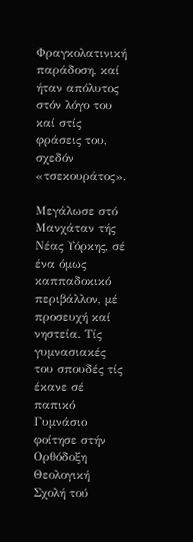Φραγκολατινική παράδοση, καί ήταν απόλυτος στόν λόγο του καί στίς φράσεις του, σχεδόν «τσεκουράτος».

Μεγάλωσε στό Μανχάταν τής Νέας Υόρκης, σέ ένα όμως καππαδοκικό περιβάλλον, μέ προσευχή καί νηστεία. Τίς γυμνασιακές του σπουδές τίς έκανε σέ παπικό Γυμνάσιο φοίτησε στήν Ορθόδοξη Θεολογική Σχολή τού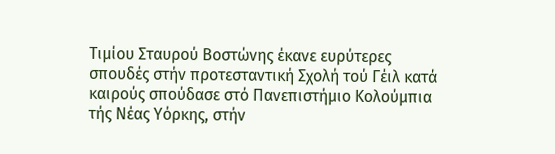Τιμίου Σταυρού Βοστώνης έκανε ευρύτερες σπουδές στήν προτεσταντική Σχολή τού Γέιλ κατά καιρούς σπούδασε στό Πανεπιστήμιο Κολούμπια τής Νέας Υόρκης, στήν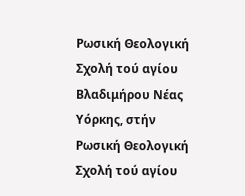Ρωσική Θεολογική Σχολή τού αγίου Βλαδιμήρου Νέας Υόρκης, στήν Ρωσική Θεολογική Σχολή τού αγίου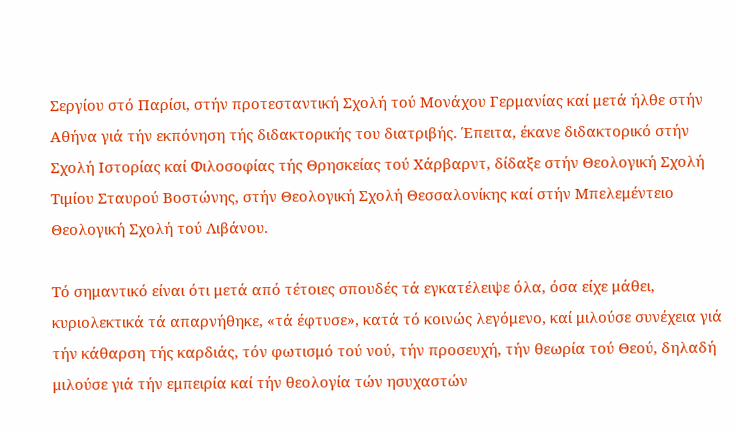Σεργίου στό Παρίσι, στήν προτεσταντική Σχολή τού Μονάχου Γερμανίας καί μετά ήλθε στήν Αθήνα γιά τήν εκπόνηση τής διδακτορικής του διατριβής. Έπειτα, έκανε διδακτορικό στήν Σχολή Ιστορίας καί Φιλοσοφίας τής Θρησκείας τού Χάρβαρντ, δίδαξε στήν Θεολογική Σχολή Τιμίου Σταυρού Βοστώνης, στήν Θεολογική Σχολή Θεσσαλονίκης καί στήν Μπελεμέντειο Θεολογική Σχολή τού Λιβάνου.

Τό σημαντικό είναι ότι μετά από τέτοιες σπουδές τά εγκατέλειψε όλα, όσα είχε μάθει, κυριολεκτικά τά απαρνήθηκε, «τά έφτυσε», κατά τό κοινώς λεγόμενο, καί μιλούσε συνέχεια γιά τήν κάθαρση τής καρδιάς, τόν φωτισμό τού νού, τήν προσευχή, τήν θεωρία τού Θεού, δηλαδή μιλούσε γιά τήν εμπειρία καί τήν θεολογία τών ησυχαστών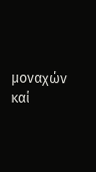μοναχών καί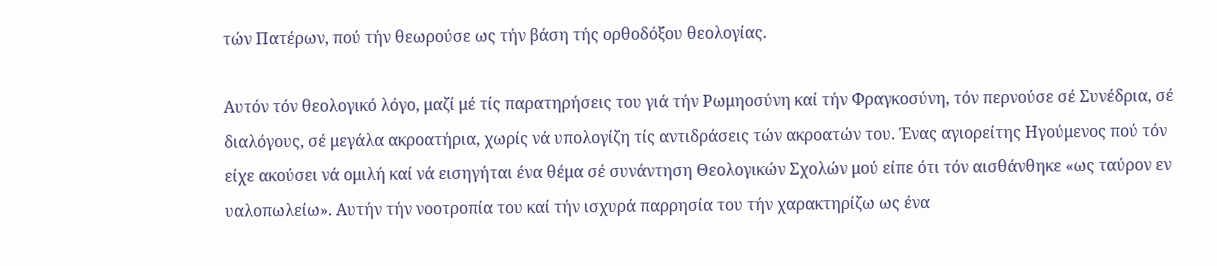τών Πατέρων, πού τήν θεωρούσε ως τήν βάση τής ορθοδόξου θεολογίας.

Αυτόν τόν θεολογικό λόγο, μαζί μέ τίς παρατηρήσεις του γιά τήν Ρωμηοσύνη καί τήν Φραγκοσύνη, τόν περνούσε σέ Συνέδρια, σέ διαλόγους, σέ μεγάλα ακροατήρια, χωρίς νά υπολογίζη τίς αντιδράσεις τών ακροατών του. Ένας αγιορείτης Ηγούμενος πού τόν είχε ακούσει νά ομιλή καί νά εισηγήται ένα θέμα σέ συνάντηση Θεολογικών Σχολών μού είπε ότι τόν αισθάνθηκε «ως ταύρον εν υαλοπωλείω». Αυτήν τήν νοοτροπία του καί τήν ισχυρά παρρησία του τήν χαρακτηρίζω ως ένα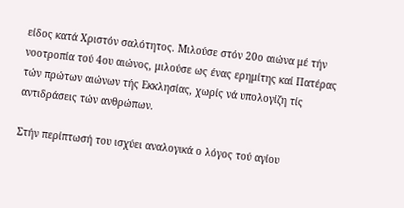είδος κατά Χριστόν σαλότητος. Μιλούσε στόν 20ο αιώνα μέ τήν νοοτροπία τού 4ου αιώνος, μιλούσε ως ένας ερημίτης καί Πατέρας τών πρώτων αιώνων τής Εκκλησίας, χωρίς νά υπολογίζη τίς αντιδράσεις τών ανθρώπων.

Στήν περίπτωσή του ισχύει αναλογικά ο λόγος τού αγίου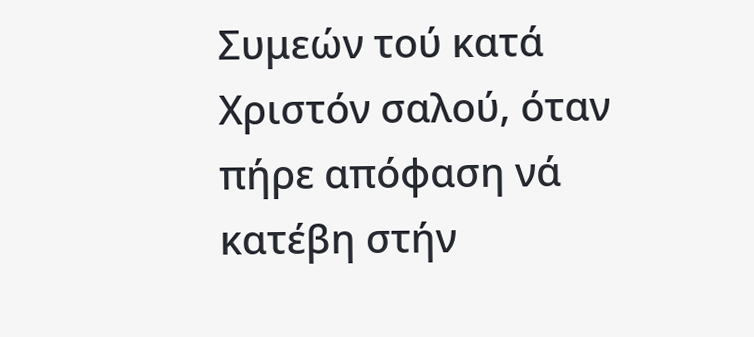Συμεών τού κατά Χριστόν σαλού, όταν πήρε απόφαση νά κατέβη στήν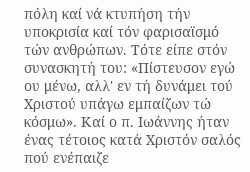πόλη καί νά κτυπήση τήν υποκρισία καί τόν φαρισαϊσμό τών ανθρώπων. Τότε είπε στόν συνασκητή του: «Πίστευσον εγώ ου μένω, αλλ' εν τή δυνάμει τού Χριστού υπάγω εμπαίζων τώ κόσμω». Καί ο π. Ιωάννης ήταν ένας τέτοιος κατά Χριστόν σαλός πού ενέπαιζε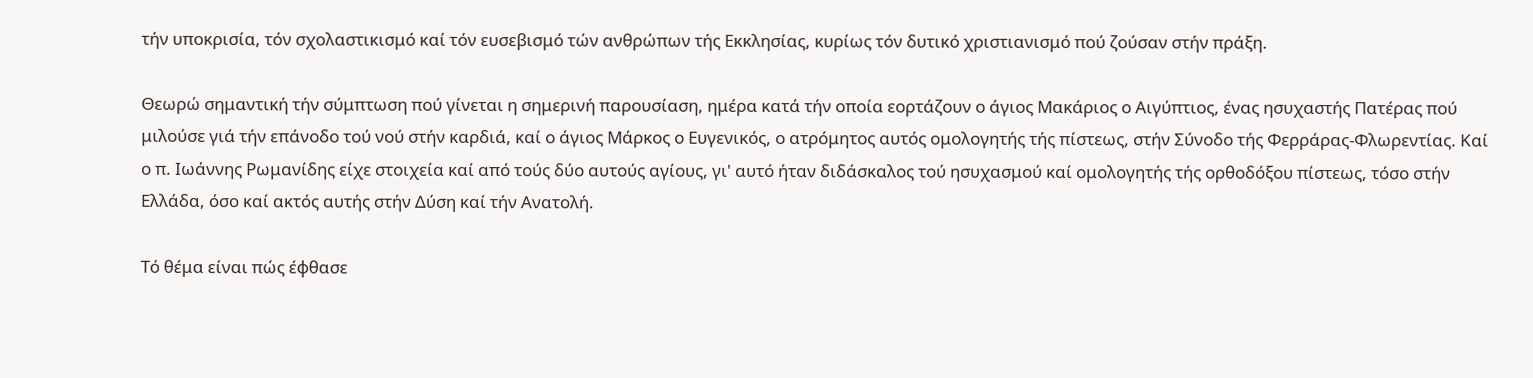τήν υποκρισία, τόν σχολαστικισμό καί τόν ευσεβισμό τών ανθρώπων τής Εκκλησίας, κυρίως τόν δυτικό χριστιανισμό πού ζούσαν στήν πράξη.

Θεωρώ σημαντική τήν σύμπτωση πού γίνεται η σημερινή παρουσίαση, ημέρα κατά τήν οποία εορτάζουν ο άγιος Μακάριος ο Αιγύπτιος, ένας ησυχαστής Πατέρας πού μιλούσε γιά τήν επάνοδο τού νού στήν καρδιά, καί ο άγιος Μάρκος ο Ευγενικός, ο ατρόμητος αυτός ομολογητής τής πίστεως, στήν Σύνοδο τής Φερράρας-Φλωρεντίας. Καί ο π. Ιωάννης Ρωμανίδης είχε στοιχεία καί από τούς δύο αυτούς αγίους, γι' αυτό ήταν διδάσκαλος τού ησυχασμού καί ομολογητής τής ορθοδόξου πίστεως, τόσο στήν Ελλάδα, όσο καί ακτός αυτής στήν Δύση καί τήν Ανατολή.

Τό θέμα είναι πώς έφθασε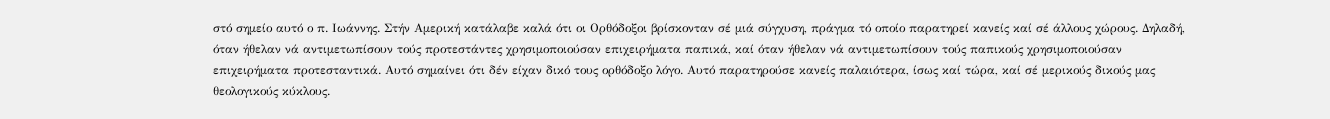στό σημείο αυτό ο π. Ιωάννης. Στήν Αμερική κατάλαβε καλά ότι οι Ορθόδοξοι βρίσκονταν σέ μιά σύγχυση, πράγμα τό οποίο παρατηρεί κανείς καί σέ άλλους χώρους. Δηλαδή, όταν ήθελαν νά αντιμετωπίσουν τούς προτεστάντες χρησιμοποιούσαν επιχειρήματα παπικά, καί όταν ήθελαν νά αντιμετωπίσουν τούς παπικούς χρησιμοποιούσαν επιχειρήματα προτεσταντικά. Αυτό σημαίνει ότι δέν είχαν δικό τους ορθόδοξο λόγο. Αυτό παρατηρούσε κανείς παλαιότερα, ίσως καί τώρα, καί σέ μερικούς δικούς μας θεολογικούς κύκλους.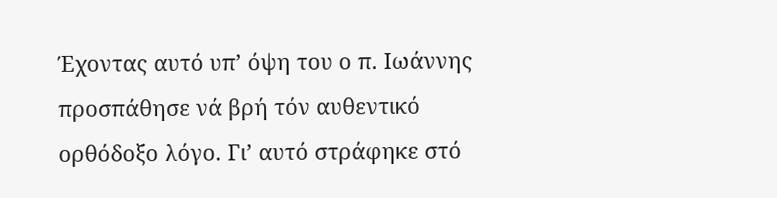Έχοντας αυτό υπ’ όψη του ο π. Ιωάννης προσπάθησε νά βρή τόν αυθεντικό ορθόδοξο λόγο. Γι’ αυτό στράφηκε στό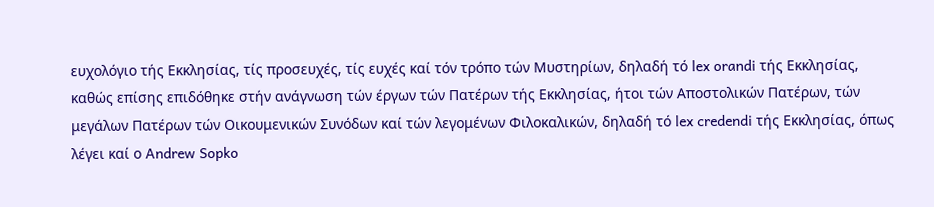ευχολόγιο τής Εκκλησίας, τίς προσευχές, τίς ευχές καί τόν τρόπο τών Μυστηρίων, δηλαδή τό lex orandi τής Εκκλησίας, καθώς επίσης επιδόθηκε στήν ανάγνωση τών έργων τών Πατέρων τής Εκκλησίας, ήτοι τών Αποστολικών Πατέρων, τών μεγάλων Πατέρων τών Οικουμενικών Συνόδων καί τών λεγομένων Φιλοκαλικών, δηλαδή τό lex credendi τής Εκκλησίας, όπως λέγει καί ο Andrew Sopko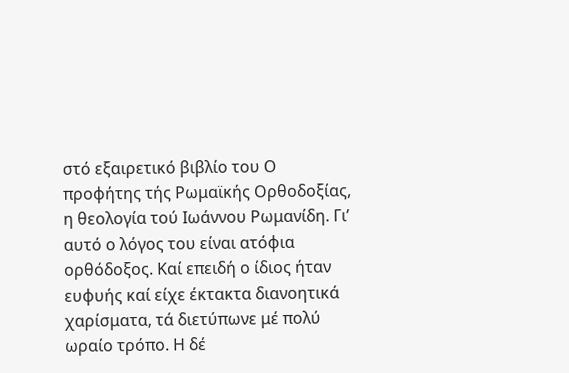στό εξαιρετικό βιβλίο του Ο προφήτης τής Ρωμαϊκής Ορθοδοξίας, η θεολογία τού Ιωάννου Ρωμανίδη. Γι’ αυτό ο λόγος του είναι ατόφια ορθόδοξος. Καί επειδή ο ίδιος ήταν ευφυής καί είχε έκτακτα διανοητικά χαρίσματα, τά διετύπωνε μέ πολύ ωραίο τρόπο. Η δέ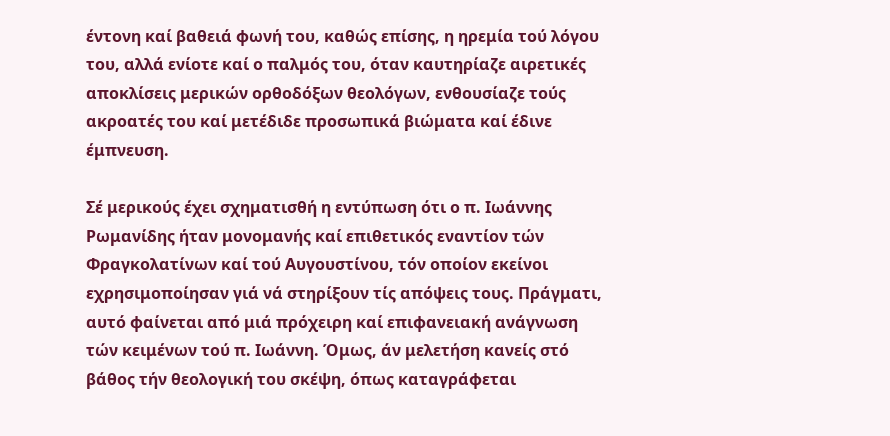έντονη καί βαθειά φωνή του, καθώς επίσης, η ηρεμία τού λόγου του, αλλά ενίοτε καί ο παλμός του, όταν καυτηρίαζε αιρετικές αποκλίσεις μερικών ορθοδόξων θεολόγων, ενθουσίαζε τούς ακροατές του καί μετέδιδε προσωπικά βιώματα καί έδινε έμπνευση.

Σέ μερικούς έχει σχηματισθή η εντύπωση ότι ο π. Ιωάννης Ρωμανίδης ήταν μονομανής καί επιθετικός εναντίον τών Φραγκολατίνων καί τού Αυγουστίνου, τόν οποίον εκείνοι εχρησιμοποίησαν γιά νά στηρίξουν τίς απόψεις τους. Πράγματι, αυτό φαίνεται από μιά πρόχειρη καί επιφανειακή ανάγνωση τών κειμένων τού π. Ιωάννη. Όμως, άν μελετήση κανείς στό βάθος τήν θεολογική του σκέψη, όπως καταγράφεται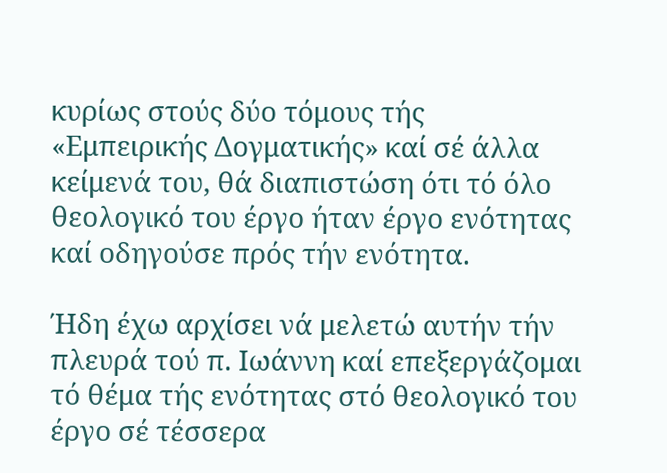κυρίως στούς δύο τόμους τής «Εμπειρικής Δογματικής» καί σέ άλλα κείμενά του, θά διαπιστώση ότι τό όλο θεολογικό του έργο ήταν έργο ενότητας καί οδηγούσε πρός τήν ενότητα.

Ήδη έχω αρχίσει νά μελετώ αυτήν τήν πλευρά τού π. Ιωάννη καί επεξεργάζομαι τό θέμα τής ενότητας στό θεολογικό του έργο σέ τέσσερα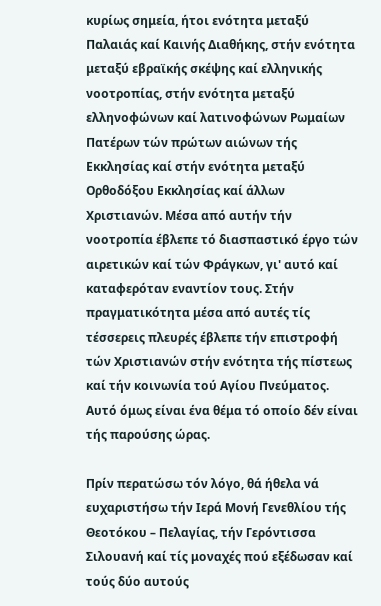κυρίως σημεία, ήτοι ενότητα μεταξύ Παλαιάς καί Καινής Διαθήκης, στήν ενότητα μεταξύ εβραϊκής σκέψης καί ελληνικής νοοτροπίας, στήν ενότητα μεταξύ ελληνοφώνων καί λατινοφώνων Ρωμαίων Πατέρων τών πρώτων αιώνων τής Εκκλησίας καί στήν ενότητα μεταξύ Ορθοδόξου Εκκλησίας καί άλλων Χριστιανών. Μέσα από αυτήν τήν νοοτροπία έβλεπε τό διασπαστικό έργο τών αιρετικών καί τών Φράγκων, γι' αυτό καί καταφερόταν εναντίον τους. Στήν πραγματικότητα μέσα από αυτές τίς τέσσερεις πλευρές έβλεπε τήν επιστροφή τών Χριστιανών στήν ενότητα τής πίστεως καί τήν κοινωνία τού Αγίου Πνεύματος. Αυτό όμως είναι ένα θέμα τό οποίο δέν είναι τής παρούσης ώρας.

Πρίν περατώσω τόν λόγο, θά ήθελα νά ευχαριστήσω τήν Ιερά Μονή Γενεθλίου τής Θεοτόκου – Πελαγίας, τήν Γερόντισσα Σιλουανή καί τίς μοναχές πού εξέδωσαν καί τούς δύο αυτούς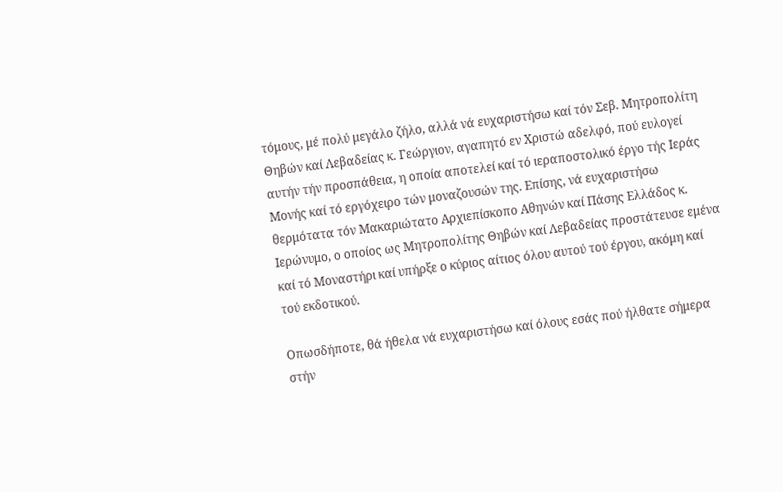τόμους, μέ πολύ μεγάλο ζήλο, αλλά νά ευχαριστήσω καί τόν Σεβ. Μητροπολίτη Θηβών καί Λεβαδείας κ. Γεώργιον, αγαπητό εν Χριστώ αδελφό, πού ευλογεί αυτήν τήν προσπάθεια, η οποία αποτελεί καί τό ιεραποστολικό έργο τής Ιεράς Μονής καί τό εργόχειρο τών μοναζουσών της. Επίσης, νά ευχαριστήσω θερμότατα τόν Μακαριώτατο Αρχιεπίσκοπο Αθηνών καί Πάσης Ελλάδος κ. Ιερώνυμο, ο οποίος ως Μητροπολίτης Θηβών καί Λεβαδείας προστάτευσε εμένα καί τό Μοναστήρι καί υπήρξε ο κύριος αίτιος όλου αυτού τού έργου, ακόμη καί τού εκδοτικού.

Οπωσδήποτε, θά ήθελα νά ευχαριστήσω καί όλους εσάς πού ήλθατε σήμερα στήν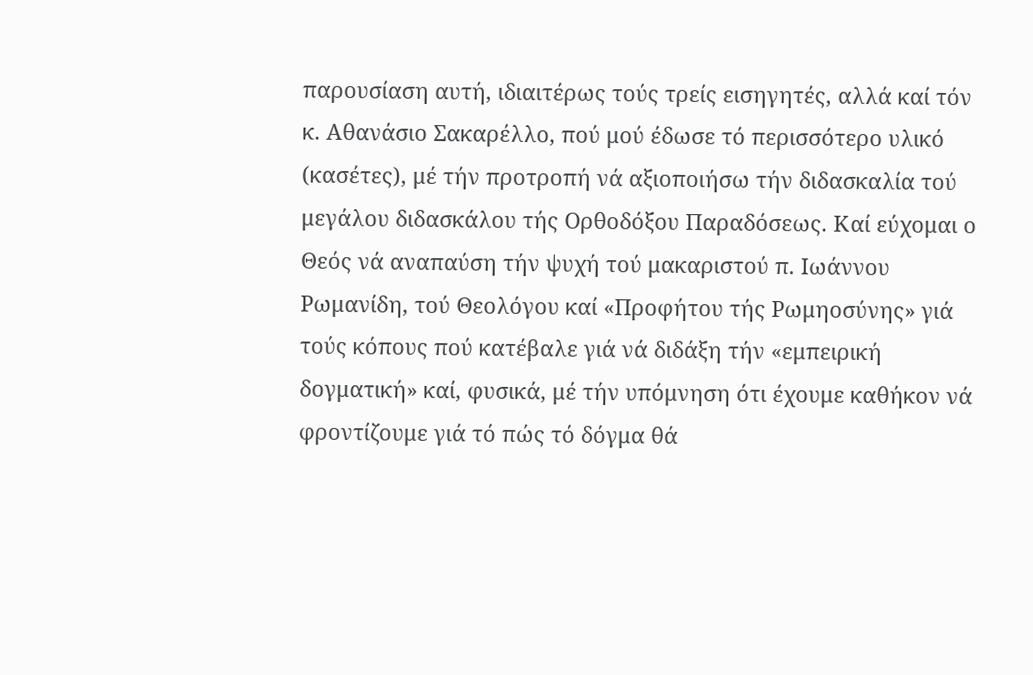παρουσίαση αυτή, ιδιαιτέρως τούς τρείς εισηγητές, αλλά καί τόν κ. Αθανάσιο Σακαρέλλο, πού μού έδωσε τό περισσότερο υλικό (κασέτες), μέ τήν προτροπή νά αξιοποιήσω τήν διδασκαλία τού μεγάλου διδασκάλου τής Ορθοδόξου Παραδόσεως. Καί εύχομαι ο Θεός νά αναπαύση τήν ψυχή τού μακαριστού π. Ιωάννου Ρωμανίδη, τού Θεολόγου καί «Προφήτου τής Ρωμηοσύνης» γιά τούς κόπους πού κατέβαλε γιά νά διδάξη τήν «εμπειρική δογματική» καί, φυσικά, μέ τήν υπόμνηση ότι έχουμε καθήκον νά φροντίζουμε γιά τό πώς τό δόγμα θά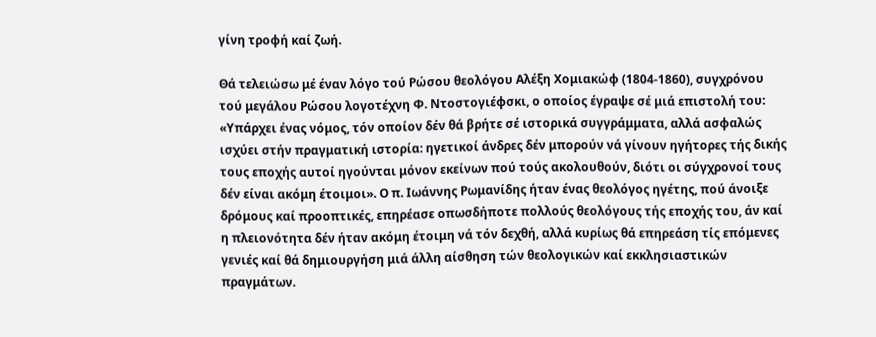γίνη τροφή καί ζωή.

Θά τελειώσω μέ έναν λόγο τού Ρώσου θεολόγου Αλέξη Χομιακώφ (1804-1860), συγχρόνου τού μεγάλου Ρώσου λογοτέχνη Φ. Ντοστογιέφσκι, ο οποίος έγραψε σέ μιά επιστολή του: «Υπάρχει ένας νόμος, τόν οποίον δέν θά βρήτε σέ ιστορικά συγγράμματα, αλλά ασφαλώς ισχύει στήν πραγματική ιστορία: ηγετικοί άνδρες δέν μπορούν νά γίνουν ηγήτορες τής δικής τους εποχής αυτοί ηγούνται μόνον εκείνων πού τούς ακολουθούν, διότι οι σύγχρονοί τους δέν είναι ακόμη έτοιμοι». Ο π. Ιωάννης Ρωμανίδης ήταν ένας θεολόγος ηγέτης, πού άνοιξε δρόμους καί προοπτικές, επηρέασε οπωσδήποτε πολλούς θεολόγους τής εποχής του, άν καί η πλειονότητα δέν ήταν ακόμη έτοιμη νά τόν δεχθή, αλλά κυρίως θά επηρεάση τίς επόμενες γενιές καί θά δημιουργήση μιά άλλη αίσθηση τών θεολογικών καί εκκλησιαστικών πραγμάτων.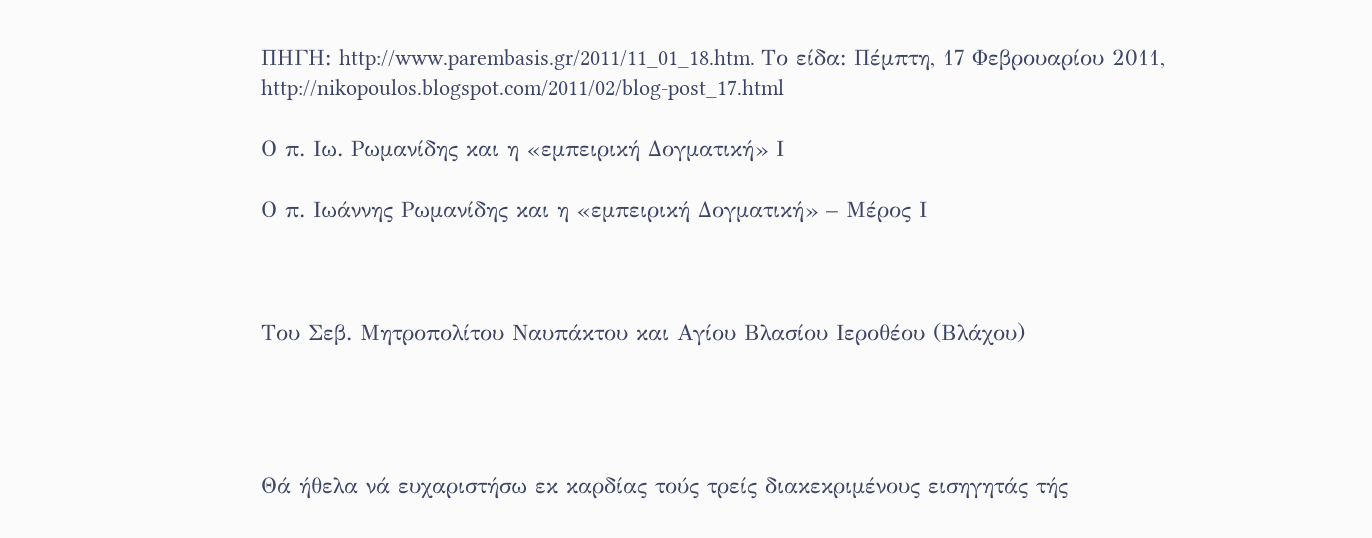ΠΗΓΗ: http://www.parembasis.gr/2011/11_01_18.htm. Το είδα: Πέμπτη, 17 Φεβρουαρίου 2011, http://nikopoulos.blogspot.com/2011/02/blog-post_17.html

Ο π. Ιω. Ρωμανίδης και η «εμπειρική Δογματική» Ι

Ο π. Ιωάννης Ρωμανίδης και η «εμπειρική Δογματική» – Μέρος Ι



Του Σεβ. Μητροπολίτου Ναυπάκτου και Αγίου Βλασίου Ιεροθέου (Βλάχου)




Θά ήθελα νά ευχαριστήσω εκ καρδίας τούς τρείς διακεκριμένους εισηγητάς τής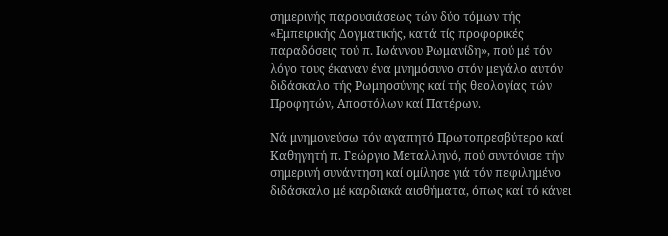σημερινής παρουσιάσεως τών δύο τόμων τής «Εμπειρικής Δογματικής, κατά τίς προφορικές παραδόσεις τού π. Ιωάννου Ρωμανίδη», πού μέ τόν λόγο τους έκαναν ένα μνημόσυνο στόν μεγάλο αυτόν διδάσκαλο τής Ρωμηοσύνης καί τής θεολογίας τών Προφητών, Αποστόλων καί Πατέρων.

Νά μνημονεύσω τόν αγαπητό Πρωτοπρεσβύτερο καί Καθηγητή π. Γεώργιο Μεταλληνό, πού συντόνισε τήν σημερινή συνάντηση καί ομίλησε γιά τόν πεφιλημένο διδάσκαλο μέ καρδιακά αισθήματα, όπως καί τό κάνει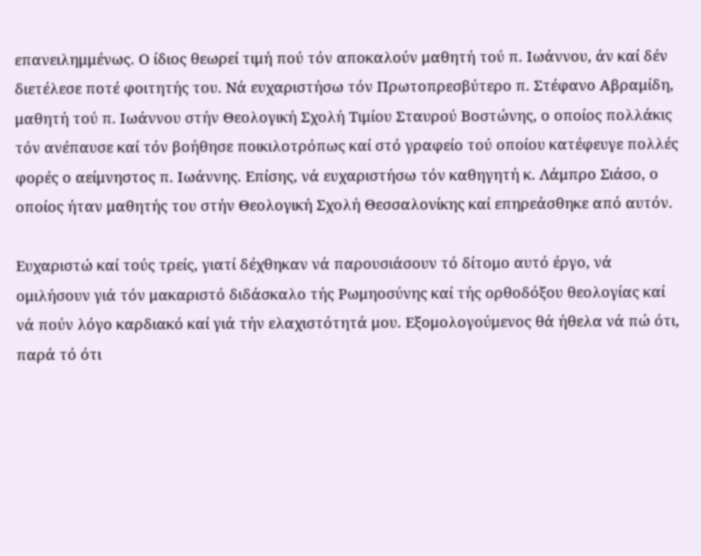επανειλημμένως. Ο ίδιος θεωρεί τιμή πού τόν αποκαλούν μαθητή τού π. Ιωάννου, άν καί δέν διετέλεσε ποτέ φοιτητής του. Νά ευχαριστήσω τόν Πρωτοπρεσβύτερο π. Στέφανο Αβραμίδη, μαθητή τού π. Ιωάννου στήν Θεολογική Σχολή Τιμίου Σταυρού Βοστώνης, ο οποίος πολλάκις τόν ανέπαυσε καί τόν βοήθησε ποικιλοτρόπως καί στό γραφείο τού οποίου κατέφευγε πολλές φορές ο αείμνηστος π. Ιωάννης. Επίσης, νά ευχαριστήσω τόν καθηγητή κ. Λάμπρο Σιάσο, ο οποίος ήταν μαθητής του στήν Θεολογική Σχολή Θεσσαλονίκης καί επηρεάσθηκε από αυτόν.

Ευχαριστώ καί τούς τρείς, γιατί δέχθηκαν νά παρουσιάσουν τό δίτομο αυτό έργο, νά ομιλήσουν γιά τόν μακαριστό διδάσκαλο τής Ρωμηοσύνης καί τής ορθοδόξου θεολογίας καί νά πούν λόγο καρδιακό καί γιά τήν ελαχιστότητά μου. Εξομολογούμενος θά ήθελα νά πώ ότι, παρά τό ότι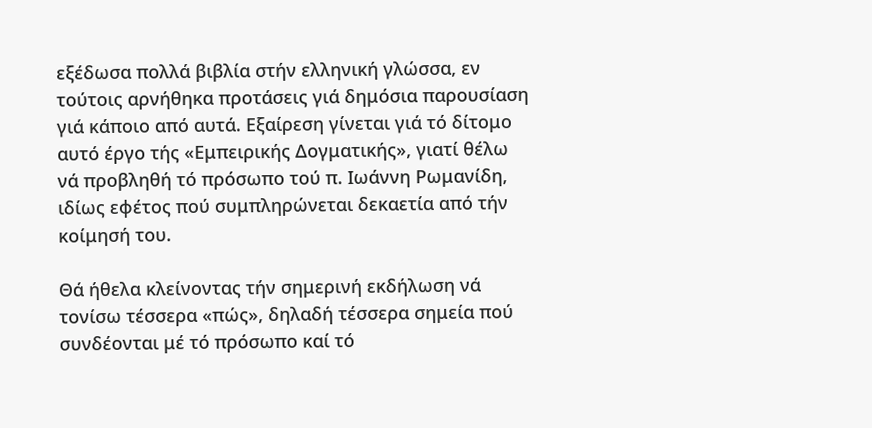εξέδωσα πολλά βιβλία στήν ελληνική γλώσσα, εν τούτοις αρνήθηκα προτάσεις γιά δημόσια παρουσίαση γιά κάποιο από αυτά. Εξαίρεση γίνεται γιά τό δίτομο αυτό έργο τής «Εμπειρικής Δογματικής», γιατί θέλω νά προβληθή τό πρόσωπο τού π. Ιωάννη Ρωμανίδη, ιδίως εφέτος πού συμπληρώνεται δεκαετία από τήν κοίμησή του.

Θά ήθελα κλείνοντας τήν σημερινή εκδήλωση νά τονίσω τέσσερα «πώς», δηλαδή τέσσερα σημεία πού συνδέονται μέ τό πρόσωπο καί τό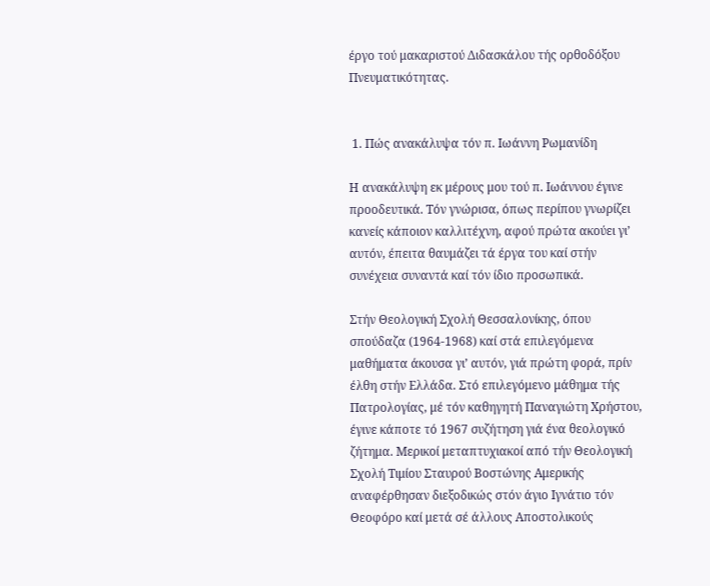έργο τού μακαριστού Διδασκάλου τής ορθοδόξου Πνευματικότητας.


 1. Πώς ανακάλυψα τόν π. Ιωάννη Ρωμανίδη

Η ανακάλυψη εκ μέρους μου τού π. Ιωάννου έγινε προοδευτικά. Τόν γνώρισα, όπως περίπου γνωρίζει κανείς κάποιον καλλιτέχνη, αφού πρώτα ακούει γι’ αυτόν, έπειτα θαυμάζει τά έργα του καί στήν συνέχεια συναντά καί τόν ίδιο προσωπικά.

Στήν Θεολογική Σχολή Θεσσαλονίκης, όπου σπούδαζα (1964-1968) καί στά επιλεγόμενα μαθήματα άκουσα γι’ αυτόν, γιά πρώτη φορά, πρίν έλθη στήν Ελλάδα. Στό επιλεγόμενο μάθημα τής Πατρολογίας, μέ τόν καθηγητή Παναγιώτη Χρήστου, έγινε κάποτε τό 1967 συζήτηση γιά ένα θεολογικό ζήτημα. Μερικοί μεταπτυχιακοί από τήν Θεολογική Σχολή Τιμίου Σταυρού Βοστώνης Αμερικής αναφέρθησαν διεξοδικώς στόν άγιο Ιγνάτιο τόν Θεοφόρο καί μετά σέ άλλους Αποστολικούς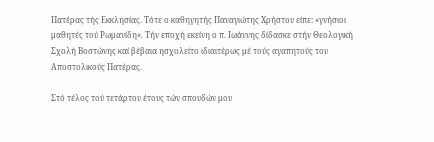Πατέρας τής Εκκλησίας. Τότε ο καθηγητής Παναγιώτης Χρήστου είπε: «γνήσιοι μαθητές τού Ρωμανίδη». Τήν εποχή εκείνη ο π. Ιωάννης δίδασκε στήν Θεολογική Σχολή Βοστώνης καί βέβαια ησχολείτο ιδιαιτέρως μέ τούς αγαπητούς του Αποστολικούς Πατέρας.

Στό τέλος τού τετάρτου έτους τών σπουδών μου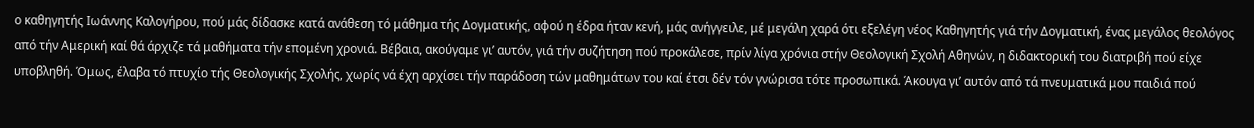ο καθηγητής Ιωάννης Καλογήρου, πού μάς δίδασκε κατά ανάθεση τό μάθημα τής Δογματικής, αφού η έδρα ήταν κενή, μάς ανήγγειλε, μέ μεγάλη χαρά ότι εξελέγη νέος Καθηγητής γιά τήν Δογματική, ένας μεγάλος θεολόγος από τήν Αμερική καί θά άρχιζε τά μαθήματα τήν επομένη χρονιά. Βέβαια, ακούγαμε γι’ αυτόν, γιά τήν συζήτηση πού προκάλεσε, πρίν λίγα χρόνια στήν Θεολογική Σχολή Αθηνών, η διδακτορική του διατριβή πού είχε υποβληθή. Όμως, έλαβα τό πτυχίο τής Θεολογικής Σχολής, χωρίς νά έχη αρχίσει τήν παράδοση τών μαθημάτων του καί έτσι δέν τόν γνώρισα τότε προσωπικά. Άκουγα γι’ αυτόν από τά πνευματικά μου παιδιά πού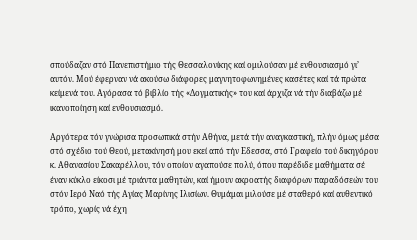σπούδαζαν στό Πανεπιστήμιο τής Θεσσαλονίκης καί ομιλούσαν μέ ενθουσιασμό γι’ αυτόν. Μού έφερναν νά ακούσω διάφορες μαγνητοφωνημένες κασέτες καί τά πρώτα κείμενά του. Αγόρασα τό βιβλίο τής «Δογματικής» του καί άρχιζα νά τήν διαβάζω μέ ικανοποίηση καί ενθουσιασμό.

Αργότερα τόν γνώρισα προσωπικά στήν Αθήνα, μετά τήν αναγκαστική, πλήν όμως μέσα στό σχέδιο τού Θεού, μετακίνησή μου εκεί από τήν Εδεσσα, στό Γραφείο τού δικηγόρου κ. Αθανασίου Σακαρέλλου, τόν οποίον αγαπούσε πολύ, όπου παρέδιδε μαθήματα σέ έναν κύκλο είκοσι μέ τριάντα μαθητών, καί ήμουν ακροατής διαφόρων παραδόσεών του στόν Ιερό Ναό τής Αγίας Μαρίνης Ιλισίων. Θυμάμαι μιλούσε μέ σταθερό καί αυθεντικό τρόπο, χωρίς νά έχη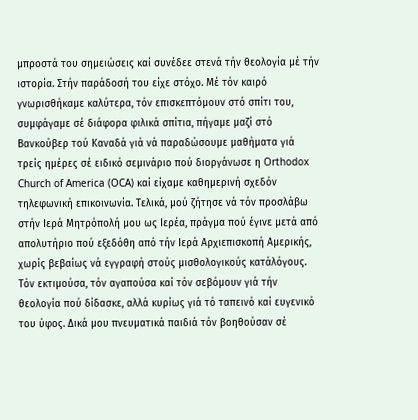μπροστά του σημειώσεις καί συνέδεε στενά τήν θεολογία μέ τήν ιστορία. Στήν παράδοσή του είχε στόχο. Μέ τόν καιρό γνωρισθήκαμε καλύτερα, τόν επισκεπτόμουν στό σπίτι του, συμφάγαμε σέ διάφορα φιλικά σπίτια, πήγαμε μαζί στό Βανκούβερ τού Καναδά γιά νά παραδώσουμε μαθήματα γιά τρείς ημέρες σέ ειδικό σεμινάριο πού διοργάνωσε η Orthodox Church of America (OCA) καί είχαμε καθημερινή σχεδόν τηλεφωνική επικοινωνία. Τελικά, μού ζήτησε νά τόν προσλάβω στήν Ιερά Μητρόπολή μου ως Ιερέα, πράγμα πού έγινε μετά από απολυτήριο πού εξεδόθη από τήν Ιερά Αρχιεπισκοπή Αμερικής, χωρίς βεβαίως νά εγγραφή στούς μισθολογικούς κατάλόγους. Τόν εκτιμούσα, τόν αγαπούσα καί τόν σεβόμουν γιά τήν θεολογία πού δίδασκε, αλλά κυρίως γιά τό ταπεινό καί ευγενικό του ύφος. Δικά μου πνευματικά παιδιά τόν βοηθούσαν σέ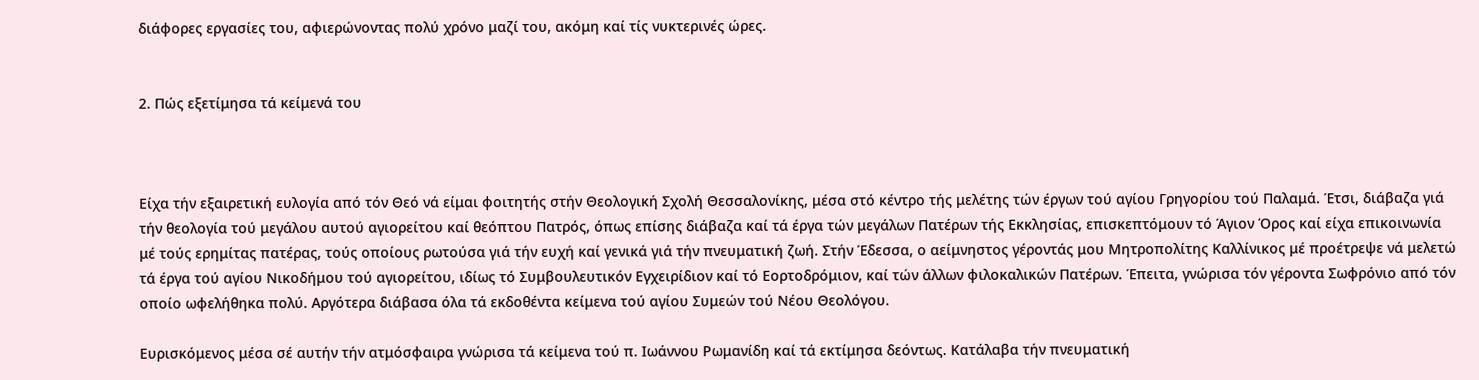διάφορες εργασίες του, αφιερώνοντας πολύ χρόνο μαζί του, ακόμη καί τίς νυκτερινές ώρες.


2. Πώς εξετίμησα τά κείμενά του



Είχα τήν εξαιρετική ευλογία από τόν Θεό νά είμαι φοιτητής στήν Θεολογική Σχολή Θεσσαλονίκης, μέσα στό κέντρο τής μελέτης τών έργων τού αγίου Γρηγορίου τού Παλαμά. Έτσι, διάβαζα γιά τήν θεολογία τού μεγάλου αυτού αγιορείτου καί θεόπτου Πατρός, όπως επίσης διάβαζα καί τά έργα τών μεγάλων Πατέρων τής Εκκλησίας, επισκεπτόμουν τό Άγιον Όρος καί είχα επικοινωνία μέ τούς ερημίτας πατέρας, τούς οποίους ρωτούσα γιά τήν ευχή καί γενικά γιά τήν πνευματική ζωή. Στήν Έδεσσα, ο αείμνηστος γέροντάς μου Μητροπολίτης Καλλίνικος μέ προέτρεψε νά μελετώ τά έργα τού αγίου Νικοδήμου τού αγιορείτου, ιδίως τό Συμβουλευτικόν Εγχειρίδιον καί τό Εορτοδρόμιον, καί τών άλλων φιλοκαλικών Πατέρων. Έπειτα, γνώρισα τόν γέροντα Σωφρόνιο από τόν οποίο ωφελήθηκα πολύ. Αργότερα διάβασα όλα τά εκδοθέντα κείμενα τού αγίου Συμεών τού Νέου Θεολόγου.

Ευρισκόμενος μέσα σέ αυτήν τήν ατμόσφαιρα γνώρισα τά κείμενα τού π. Ιωάννου Ρωμανίδη καί τά εκτίμησα δεόντως. Κατάλαβα τήν πνευματική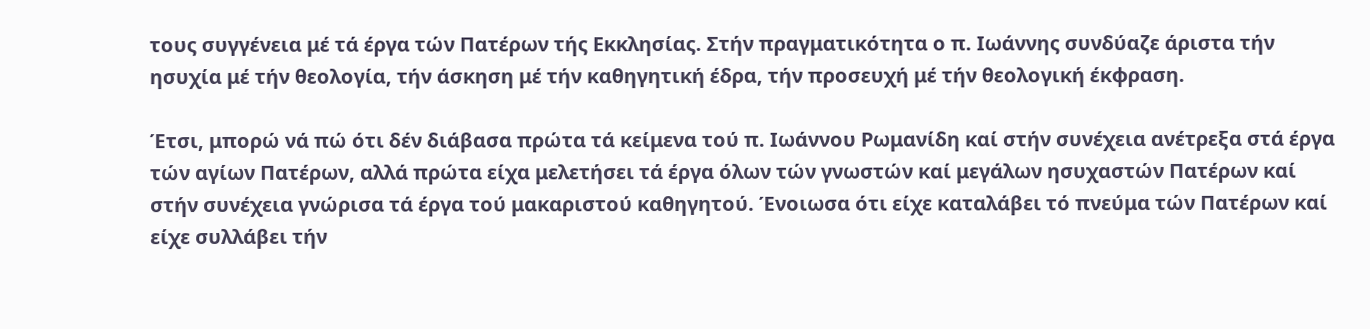τους συγγένεια μέ τά έργα τών Πατέρων τής Εκκλησίας. Στήν πραγματικότητα ο π. Ιωάννης συνδύαζε άριστα τήν ησυχία μέ τήν θεολογία, τήν άσκηση μέ τήν καθηγητική έδρα, τήν προσευχή μέ τήν θεολογική έκφραση.

Έτσι, μπορώ νά πώ ότι δέν διάβασα πρώτα τά κείμενα τού π. Ιωάννου Ρωμανίδη καί στήν συνέχεια ανέτρεξα στά έργα τών αγίων Πατέρων, αλλά πρώτα είχα μελετήσει τά έργα όλων τών γνωστών καί μεγάλων ησυχαστών Πατέρων καί στήν συνέχεια γνώρισα τά έργα τού μακαριστού καθηγητού. Ένοιωσα ότι είχε καταλάβει τό πνεύμα τών Πατέρων καί είχε συλλάβει τήν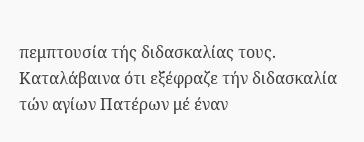πεμπτουσία τής διδασκαλίας τους. Καταλάβαινα ότι εξέφραζε τήν διδασκαλία τών αγίων Πατέρων μέ έναν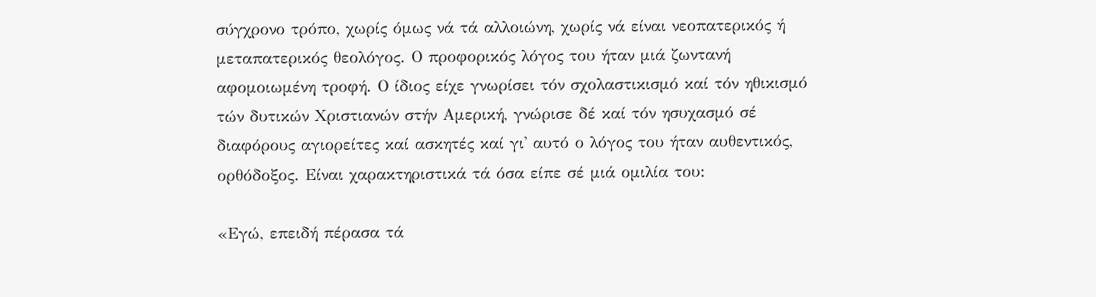σύγχρονο τρόπο, χωρίς όμως νά τά αλλοιώνη, χωρίς νά είναι νεοπατερικός ή μεταπατερικός θεολόγος. Ο προφορικός λόγος του ήταν μιά ζωντανή αφομοιωμένη τροφή. Ο ίδιος είχε γνωρίσει τόν σχολαστικισμό καί τόν ηθικισμό τών δυτικών Χριστιανών στήν Αμερική, γνώρισε δέ καί τόν ησυχασμό σέ διαφόρους αγιορείτες καί ασκητές καί γι' αυτό ο λόγος του ήταν αυθεντικός, ορθόδοξος. Είναι χαρακτηριστικά τά όσα είπε σέ μιά ομιλία του:

«Εγώ, επειδή πέρασα τά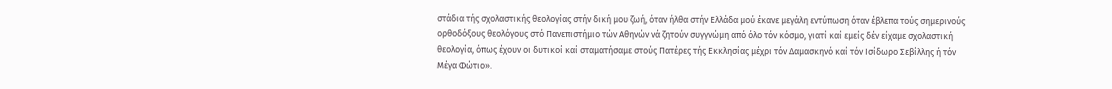στάδια τής σχολαστικής θεολογίας στήν δική μου ζωή, όταν ήλθα στήν Ελλάδα μού έκανε μεγάλη εντύπωση όταν έβλεπα τούς σημερινούς ορθοδόξους θεολόγους στό Πανεπιστήμιο τών Αθηνών νά ζητούν συγγνώμη από όλο τόν κόσμο, γιατί καί εμείς δέν είχαμε σχολαστική θεολογία, όπως έχουν οι δυτικοί καί σταματήσαμε στούς Πατέρες τής Εκκλησίας μέχρι τόν Δαμασκηνό καί τόν Ισίδωρο Σεβίλλης ή τόν Μέγα Φώτιο».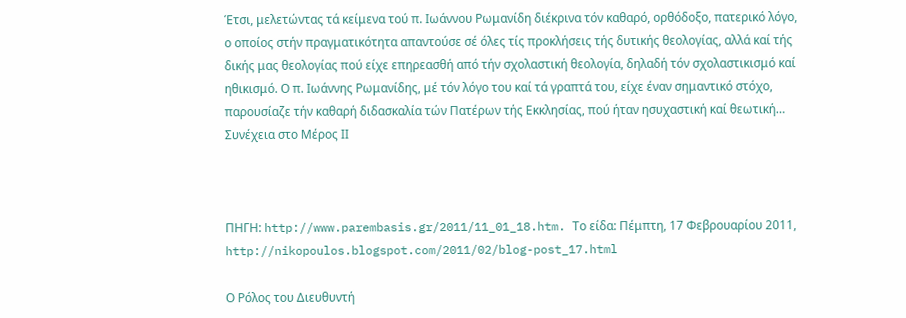Έτσι, μελετώντας τά κείμενα τού π. Ιωάννου Ρωμανίδη διέκρινα τόν καθαρό, ορθόδοξο, πατερικό λόγο, ο οποίος στήν πραγματικότητα απαντούσε σέ όλες τίς προκλήσεις τής δυτικής θεολογίας, αλλά καί τής δικής μας θεολογίας πού είχε επηρεασθή από τήν σχολαστική θεολογία, δηλαδή τόν σχολαστικισμό καί ηθικισμό. Ο π. Ιωάννης Ρωμανίδης, μέ τόν λόγο του καί τά γραπτά του, είχε έναν σημαντικό στόχο, παρουσίαζε τήν καθαρή διδασκαλία τών Πατέρων τής Εκκλησίας, πού ήταν ησυχαστική καί θεωτική… Συνέχεια στο Μέρος ΙΙ



ΠΗΓΗ: http://www.parembasis.gr/2011/11_01_18.htm. Το είδα: Πέμπτη, 17 Φεβρουαρίου 2011, http://nikopoulos.blogspot.com/2011/02/blog-post_17.html

Ο Ρόλος του Διευθυντή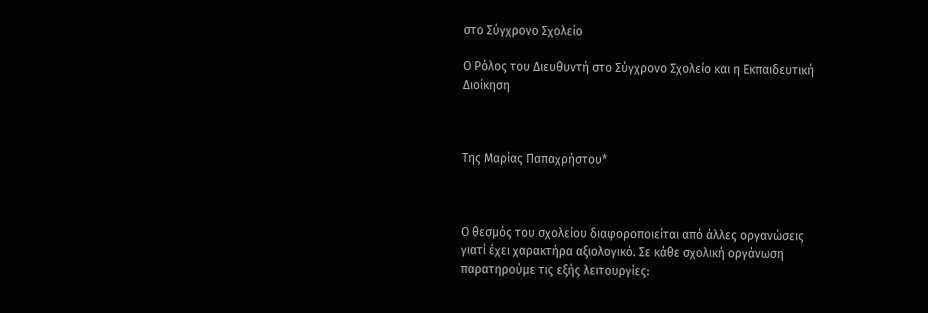στο Σύγχρονο Σχολείο

Ο Ρόλος του Διευθυντή στο Σύγχρονο Σχολείο και η Εκπαιδευτική Διοίκηση



Της Μαρίας Παπαχρήστου*



Ο θεσμός του σχολείου διαφοροποιείται από άλλες οργανώσεις γιατί έχει χαρακτήρα αξιολογικό. Σε κάθε σχολική οργάνωση παρατηρούμε τις εξής λειτουργίες: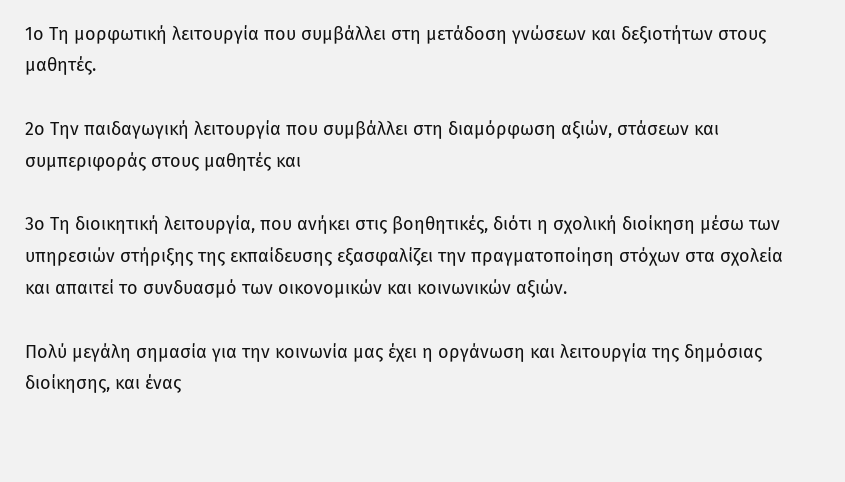1ο Τη μορφωτική λειτουργία που συμβάλλει στη μετάδοση γνώσεων και δεξιοτήτων στους μαθητές.

2ο Την παιδαγωγική λειτουργία που συμβάλλει στη διαμόρφωση αξιών, στάσεων και συμπεριφοράς στους μαθητές και

3ο Τη διοικητική λειτουργία, που ανήκει στις βοηθητικές, διότι η σχολική διοίκηση μέσω των υπηρεσιών στήριξης της εκπαίδευσης εξασφαλίζει την πραγματοποίηση στόχων στα σχολεία και απαιτεί το συνδυασμό των οικονομικών και κοινωνικών αξιών.

Πολύ μεγάλη σημασία για την κοινωνία μας έχει η οργάνωση και λειτουργία της δημόσιας διοίκησης, και ένας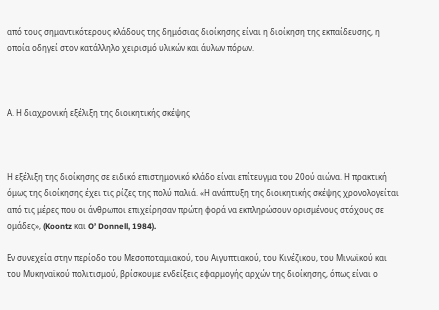από τους σημαντικότερους κλάδους της δημόσιας διοίκησης είναι η διοίκηση της εκπαίδευσης, η οποία οδηγεί στον κατάλληλο χειρισμό υλικών και άυλων πόρων.



Α. Η διαχρονική εξέλιξη της διοικητικής σκέψης



Η εξέλιξη της διοίκησης σε ειδικό επιστημονικό κλάδο είναι επίτευγμα του 20ού αιώνα. Η πρακτική όμως της διοίκησης έχει τις ρίζες της πολύ παλιά. «Η ανάπτυξη της διοικητικής σκέψης χρονολογείται από τις μέρες που οι άνθρωποι επιχείρησαν πρώτη φορά να εκπληρώσουν ορισμένους στόχους σε ομάδες», (Koontz και O’ Donnell, 1984).

Εν συνεχεία στην περίοδο του Μεσοποταμιακού, του Αιγυπτιακού, του Κινέζικου, του Μινωϊκού και του Μυκηναϊκού πολιτισμού, βρίσκουμε ενδείξεις εφαρμογής αρχών της διοίκησης, όπως είναι ο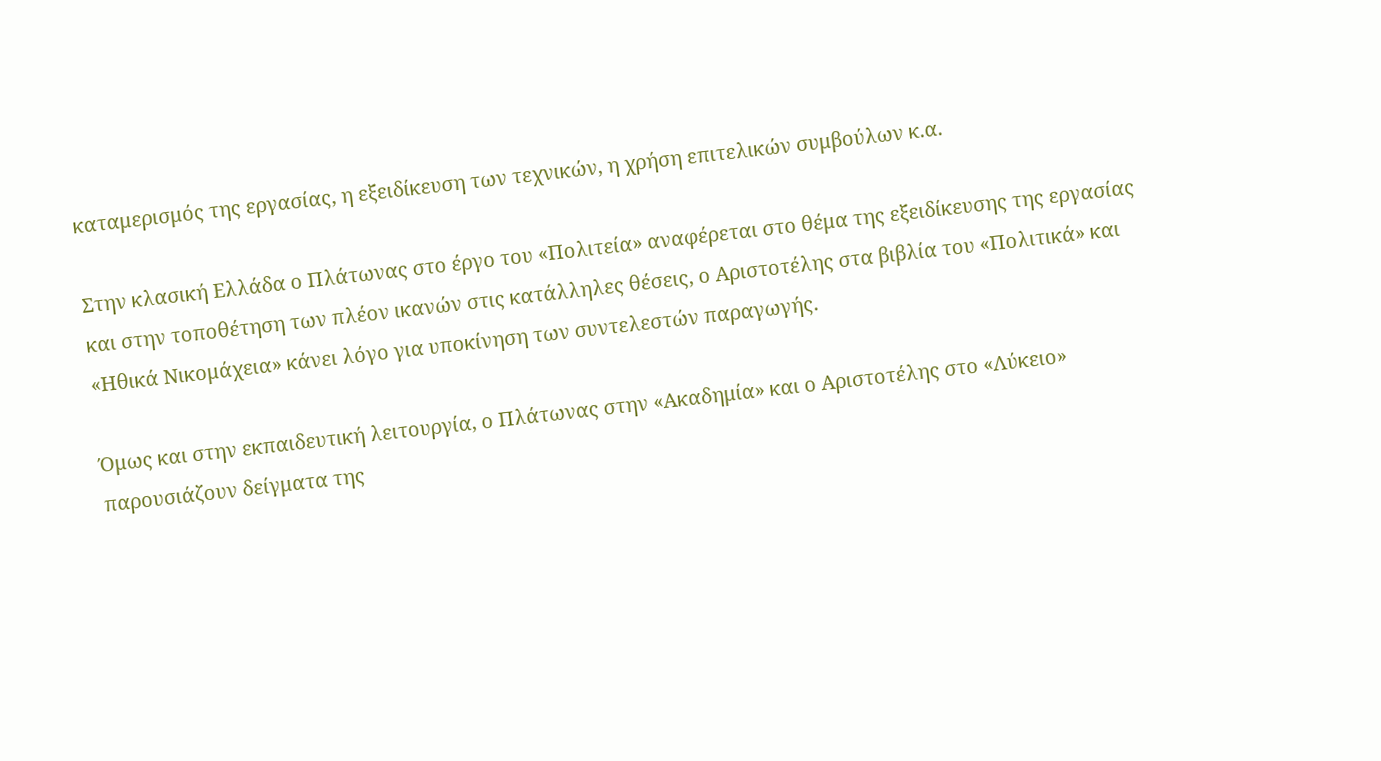καταμερισμός της εργασίας, η εξειδίκευση των τεχνικών, η χρήση επιτελικών συμβούλων κ.α.

Στην κλασική Ελλάδα ο Πλάτωνας στο έργο του «Πολιτεία» αναφέρεται στο θέμα της εξειδίκευσης της εργασίας και στην τοποθέτηση των πλέον ικανών στις κατάλληλες θέσεις, ο Αριστοτέλης στα βιβλία του «Πολιτικά» και «Ηθικά Νικομάχεια» κάνει λόγο για υποκίνηση των συντελεστών παραγωγής.

Όμως και στην εκπαιδευτική λειτουργία, ο Πλάτωνας στην «Ακαδημία» και ο Αριστοτέλης στο «Λύκειο» παρουσιάζουν δείγματα της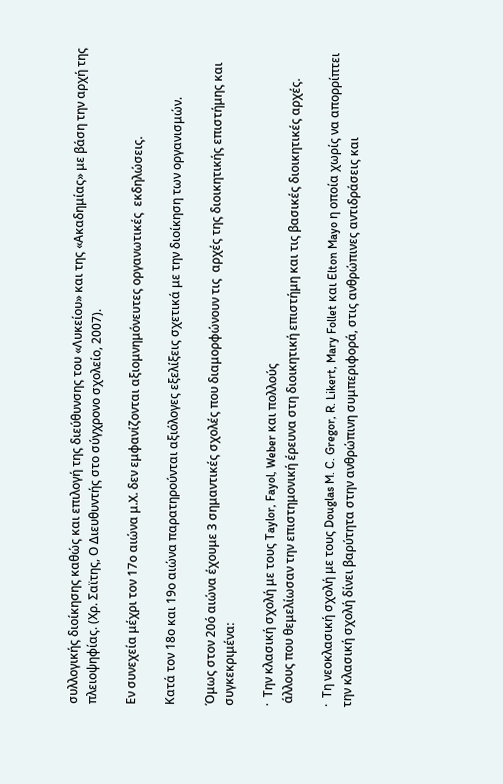συλλογικής διοίκησης καθώς και επιλογή της διεύθυνσης του «Λυκείου» και της «Ακαδημίας» με βάση την αρχή της πλειοψηφίας. (Χρ. Σαϊτης, Ο Διευθυντής στο σύγχρονο σχολείο, 2007).

Εν συνεχεία μέχρι τον 17ο αιώνα μ.Χ. δεν εμφανίζονται αξιομνημόνευτες οργανωτικές  εκδηλώσεις.

Κατά τον 18ο και 19ο αιώνα παρατηρούνται αξιόλογες εξελίξεις σχετικά με την διοίκηση των οργανισμών.

Όμως στον 20ό αιώνα έχουμε 3 σημαντικές σχολές που διαμορφώνουν τις  αρχές της διοικητικής επιστήμης και συγκεκριμένα:

·  Την κλασική σχολή με τους Taylor, Fayol, Weber και πολλούς
 άλλους που θεμελίωσαν την επιστημονική έρευνα στη διοικητική επιστήμη και τις βασικές διοικητικές αρχές.

·  Τη νεοκλασική σχολή με τους Douglas M. C. Gregor, R. Likert, Mary Follet και Elton Mayo η οποία χωρίς να απορρίπτει την κλασική σχολή δίνει βαρύτητα στην ανθρώπινη συμπεριφορά, στις ανθρώπινες αντιδράσεις και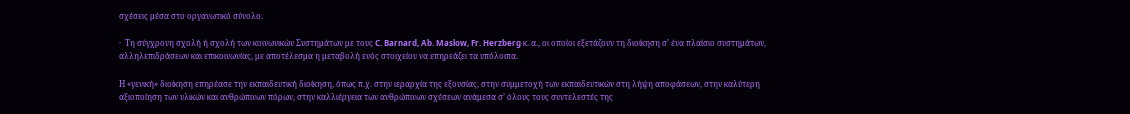σχέσεις μέσα στο οργανωτικό σύνολο.

·  Τη σύγχρονη σχολή ή σχολή των κοινωνικών Συστημάτων με τους C. Barnard, Ab. Maslow, Fr. Herzberg κ. α., οι οποίοι εξετάζουν τη διοίκηση σ’ ένα πλαίσιο συστημάτων, αλληλεπιδράσεων και επικοινωνίας, με αποτέλεσμα η μεταβολή ενός στοιχείου να επηρεάζει τα υπόλοιπα.

Η «γενική» διοίκηση επηρέασε την εκπαιδευτική διοίκηση, όπως π.χ. στην ιεραρχία της εξουσίας, στην συμμετοχή των εκπαιδευτικών στη λήψη αποφάσεων, στην καλύτερη αξιοποίηση των υλικών και ανθρώπινων πόρων, στην καλλιέργεια των ανθρώπινων σχέσεων ανάμεσα σ’ όλους τους συντελεστές της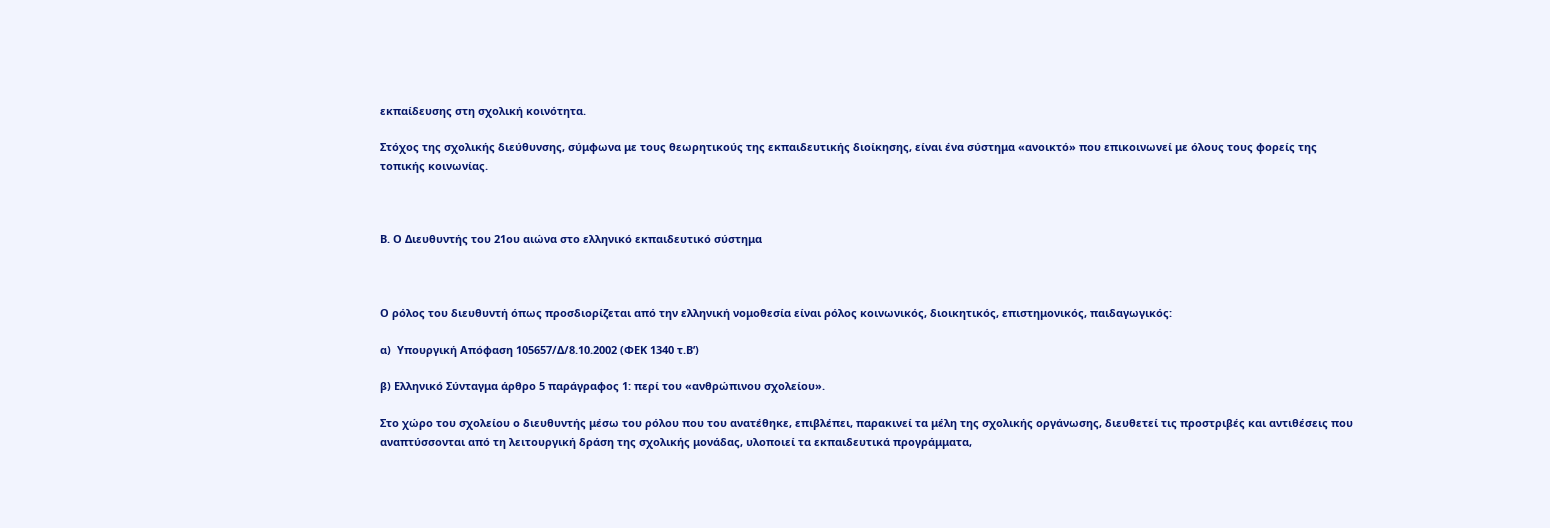εκπαίδευσης στη σχολική κοινότητα.

Στόχος της σχολικής διεύθυνσης, σύμφωνα με τους θεωρητικούς της εκπαιδευτικής διοίκησης, είναι ένα σύστημα «ανοικτό» που επικοινωνεί με όλους τους φορείς της τοπικής κοινωνίας.



Β. Ο Διευθυντής του 21ου αιώνα στο ελληνικό εκπαιδευτικό σύστημα



Ο ρόλος του διευθυντή όπως προσδιορίζεται από την ελληνική νομοθεσία είναι ρόλος κοινωνικός, διοικητικός, επιστημονικός, παιδαγωγικός:

α)  Υπουργική Απόφαση 105657/Δ/8.10.2002 (ΦΕΚ 1340 τ.Β’)

β) Ελληνικό Σύνταγμα άρθρο 5 παράγραφος 1: περί του «ανθρώπινου σχολείου».

Στο χώρο του σχολείου ο διευθυντής μέσω του ρόλου που του ανατέθηκε, επιβλέπει, παρακινεί τα μέλη της σχολικής οργάνωσης, διευθετεί τις προστριβές και αντιθέσεις που αναπτύσσονται από τη λειτουργική δράση της σχολικής μονάδας, υλοποιεί τα εκπαιδευτικά προγράμματα,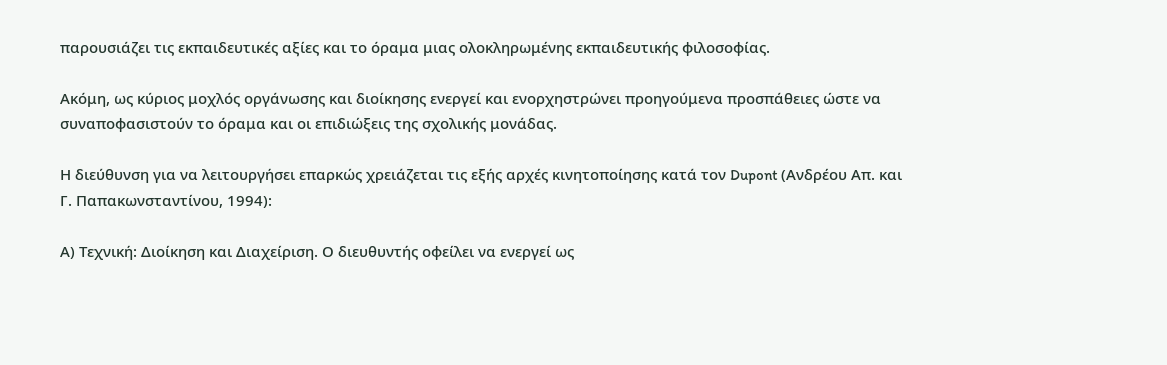παρουσιάζει τις εκπαιδευτικές αξίες και το όραμα μιας ολοκληρωμένης εκπαιδευτικής φιλοσοφίας.

Ακόμη, ως κύριος μοχλός οργάνωσης και διοίκησης ενεργεί και ενορχηστρώνει προηγούμενα προσπάθειες ώστε να συναποφασιστούν το όραμα και οι επιδιώξεις της σχολικής μονάδας.

Η διεύθυνση για να λειτουργήσει επαρκώς χρειάζεται τις εξής αρχές κινητοποίησης κατά τoν Dupont (Ανδρέου Απ. και Γ. Παπακωνσταντίνου, 1994):

Α) Τεχνική: Διοίκηση και Διαχείριση. Ο διευθυντής οφείλει να ενεργεί ως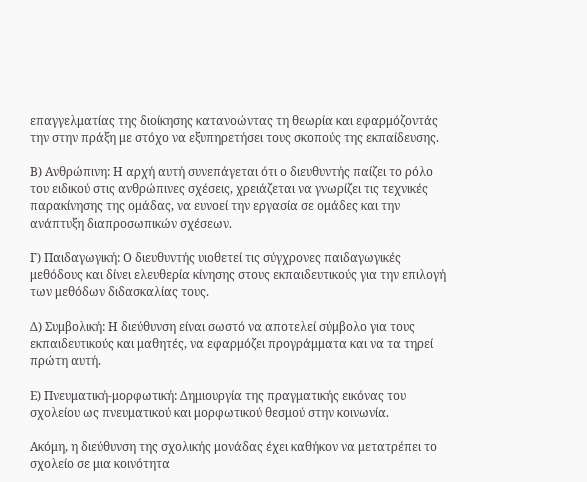επαγγελματίας της διοίκησης κατανοώντας τη θεωρία και εφαρμόζοντάς την στην πράξη με στόχο να εξυπηρετήσει τους σκοπούς της εκπαίδευσης.

Β) Ανθρώπινη: Η αρχή αυτή συνεπάγεται ότι ο διευθυντής παίζει το ρόλο του ειδικού στις ανθρώπινες σχέσεις, χρειάζεται να γνωρίζει τις τεχνικές παρακίνησης της ομάδας, να ευνοεί την εργασία σε ομάδες και την ανάπτυξη διαπροσωπικών σχέσεων.

Γ) Παιδαγωγική: Ο διευθυντής υιοθετεί τις σύγχρονες παιδαγωγικές μεθόδους και δίνει ελευθερία κίνησης στους εκπαιδευτικούς για την επιλογή των μεθόδων διδασκαλίας τους.

Δ) Συμβολική: Η διεύθυνση είναι σωστό να αποτελεί σύμβολο για τους εκπαιδευτικούς και μαθητές, να εφαρμόζει προγράμματα και να τα τηρεί πρώτη αυτή.

Ε) Πνευματική-μορφωτική: Δημιουργία της πραγματικής εικόνας του σχολείου ως πνευματικού και μορφωτικού θεσμού στην κοινωνία.

Ακόμη, η διεύθυνση της σχολικής μονάδας έχει καθήκον να μετατρέπει το σχολείο σε μια κοινότητα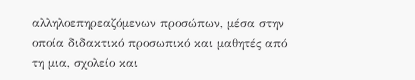αλληλοεπηρεαζόμενων προσώπων, μέσα στην οποία διδακτικό προσωπικό και μαθητές από τη μια, σχολείο και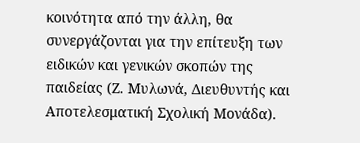κοινότητα από την άλλη, θα συνεργάζονται για την επίτευξη των ειδικών και γενικών σκοπών της παιδείας (Ζ. Μυλωνά, Διευθυντής και Αποτελεσματική Σχολική Μονάδα).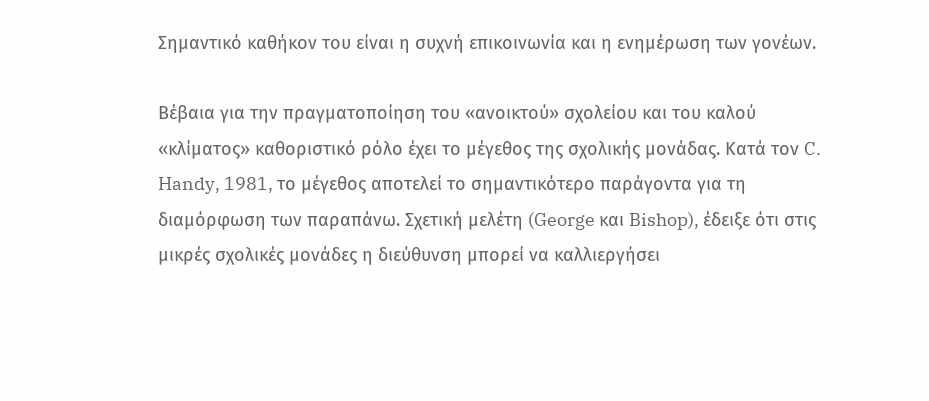Σημαντικό καθήκον του είναι η συχνή επικοινωνία και η ενημέρωση των γονέων.

Βέβαια για την πραγματοποίηση του «ανοικτού» σχολείου και του καλού «κλίματος» καθοριστικό ρόλο έχει το μέγεθος της σχολικής μονάδας. Κατά τον C. Handy, 1981, το μέγεθος αποτελεί το σημαντικότερο παράγοντα για τη διαμόρφωση των παραπάνω. Σχετική μελέτη (George και Bishop), έδειξε ότι στις μικρές σχολικές μονάδες η διεύθυνση μπορεί να καλλιεργήσει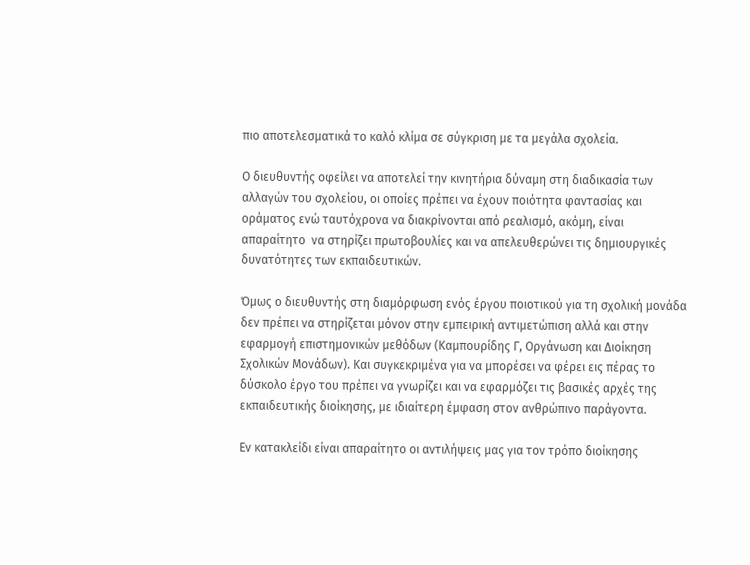πιο αποτελεσματικά το καλό κλίμα σε σύγκριση με τα μεγάλα σχολεία.

Ο διευθυντής οφείλει να αποτελεί την κινητήρια δύναμη στη διαδικασία των αλλαγών του σχολείου, οι οποίες πρέπει να έχουν ποιότητα φαντασίας και οράματος ενώ ταυτόχρονα να διακρίνονται από ρεαλισμό, ακόμη, είναι απαραίτητο  να στηρίζει πρωτοβουλίες και να απελευθερώνει τις δημιουργικές δυνατότητες των εκπαιδευτικών.

Όμως ο διευθυντής στη διαμόρφωση ενός έργου ποιοτικού για τη σχολική μονάδα δεν πρέπει να στηρίζεται μόνον στην εμπειρική αντιμετώπιση αλλά και στην εφαρμογή επιστημονικών μεθόδων (Καμπουρίδης Γ, Οργάνωση και Διοίκηση Σχολικών Μονάδων). Και συγκεκριμένα για να μπορέσει να φέρει εις πέρας το δύσκολο έργο του πρέπει να γνωρίζει και να εφαρμόζει τις βασικές αρχές της εκπαιδευτικής διοίκησης, με ιδιαίτερη έμφαση στον ανθρώπινο παράγοντα.

Εν κατακλείδι είναι απαραίτητο οι αντιλήψεις μας για τον τρόπο διοίκησης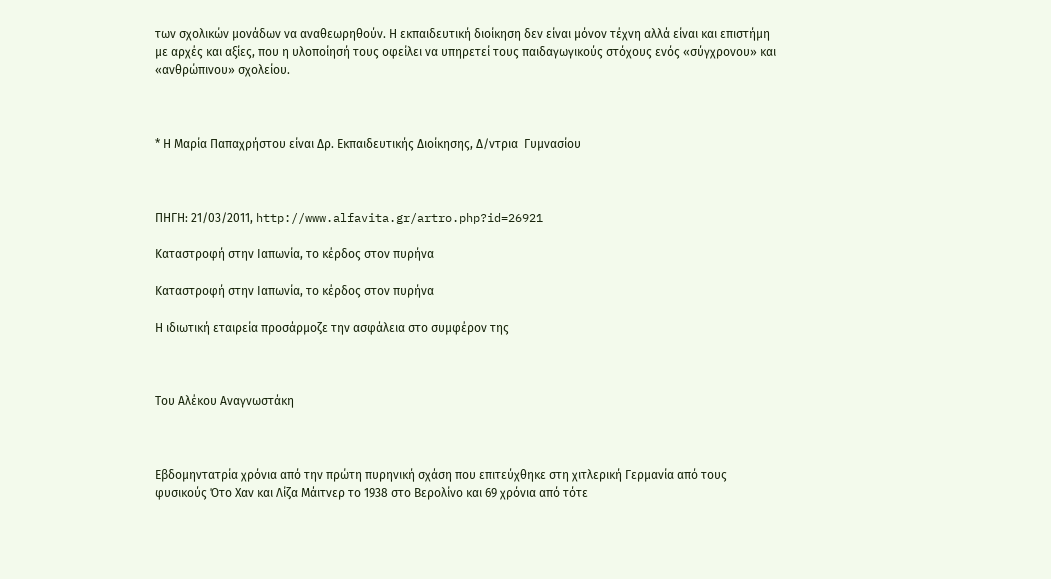των σχολικών μονάδων να αναθεωρηθούν. Η εκπαιδευτική διοίκηση δεν είναι μόνον τέχνη αλλά είναι και επιστήμη με αρχές και αξίες, που η υλοποίησή τους οφείλει να υπηρετεί τους παιδαγωγικούς στόχους ενός «σύγχρονου» και «ανθρώπινου» σχολείου.



* Η Μαρία Παπαχρήστου είναι Δρ. Εκπαιδευτικής Διοίκησης, Δ/ντρια  Γυμνασίου



ΠΗΓΗ: 21/03/2011, http://www.alfavita.gr/artro.php?id=26921

Καταστροφή στην Ιαπωνία, το κέρδος στον πυρήνα

Καταστροφή στην Ιαπωνία, το κέρδος στον πυρήνα

Η ιδιωτική εταιρεία προσάρμοζε την ασφάλεια στο συμφέρον της



Του Αλέκου Αναγνωστάκη



Εβδομηντατρία χρόνια από την πρώτη πυρηνική σχάση που επιτεύχθηκε στη χιτλερική Γερμανία από τους φυσικούς Ότο Χαν και Λίζα Μάιτνερ το 1938 στο Βερολίνο και 69 χρόνια από τότε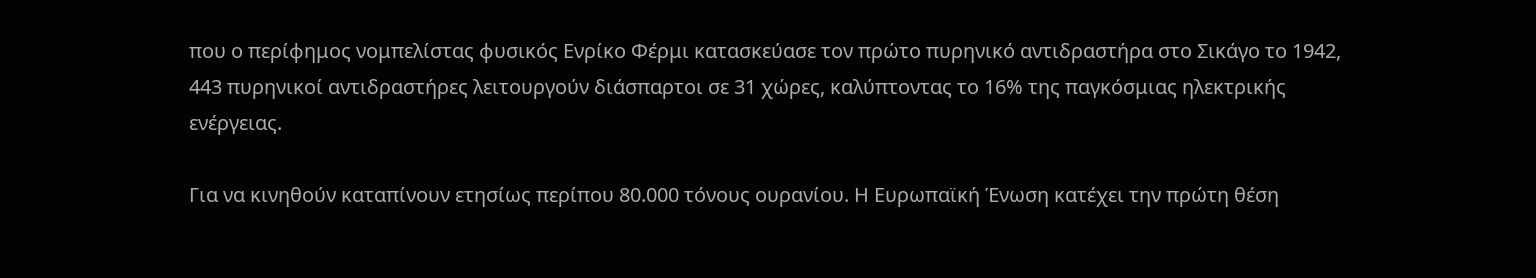που ο περίφημος νομπελίστας φυσικός Ενρίκο Φέρμι κατασκεύασε τον πρώτο πυρηνικό αντιδραστήρα στο Σικάγο το 1942, 443 πυρηνικοί αντιδραστήρες λειτουργούν διάσπαρτοι σε 31 χώρες, καλύπτοντας το 16% της παγκόσμιας ηλεκτρικής ενέργειας.

Για να κινηθούν καταπίνουν ετησίως περίπου 80.000 τόνους ουρανίου. Η Ευρωπαϊκή Ένωση κατέχει την πρώτη θέση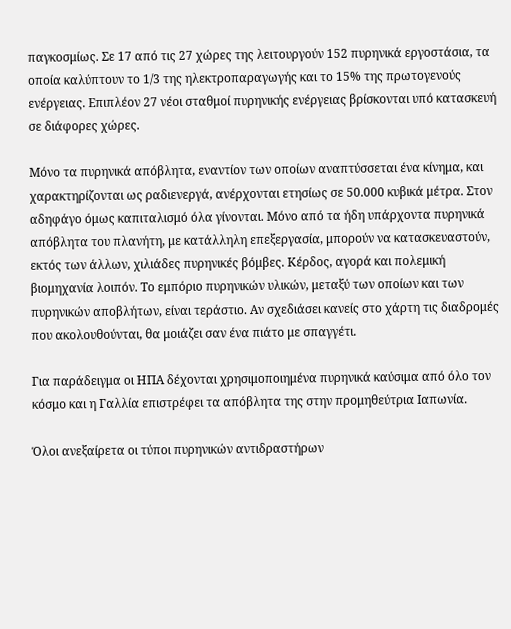παγκοσμίως. Σε 17 από τις 27 χώρες της λειτουργούν 152 πυρηνικά εργοστάσια, τα οποία καλύπτουν το 1/3 της ηλεκτροπαραγωγής και το 15% της πρωτογενούς ενέργειας. Επιπλέον 27 νέοι σταθμοί πυρηνικής ενέργειας βρίσκονται υπό κατασκευή σε διάφορες χώρες.

Μόνο τα πυρηνικά απόβλητα, εναντίον των οποίων αναπτύσσεται ένα κίνημα, και χαρακτηρίζονται ως ραδιενεργά, ανέρχονται ετησίως σε 50.000 κυβικά μέτρα. Στον αδηφάγο όμως καπιταλισμό όλα γίνονται. Μόνο από τα ήδη υπάρχοντα πυρηνικά απόβλητα του πλανήτη, με κατάλληλη επεξεργασία, μπορούν να κατασκευαστούν, εκτός των άλλων, χιλιάδες πυρηνικές βόμβες. Κέρδος, αγορά και πολεμική βιομηχανία λοιπόν. Το εμπόριο πυρηνικών υλικών, μεταξύ των οποίων και των πυρηνικών αποβλήτων, είναι τεράστιο. Αν σχεδιάσει κανείς στο χάρτη τις διαδρομές που ακολουθούνται, θα μοιάζει σαν ένα πιάτο με σπαγγέτι.

Για παράδειγμα οι ΗΠΑ δέχονται χρησιμοποιημένα πυρηνικά καύσιμα από όλο τον κόσμο και η Γαλλία επιστρέφει τα απόβλητα της στην προμηθεύτρια Ιαπωνία.

Όλοι ανεξαίρετα οι τύποι πυρηνικών αντιδραστήρων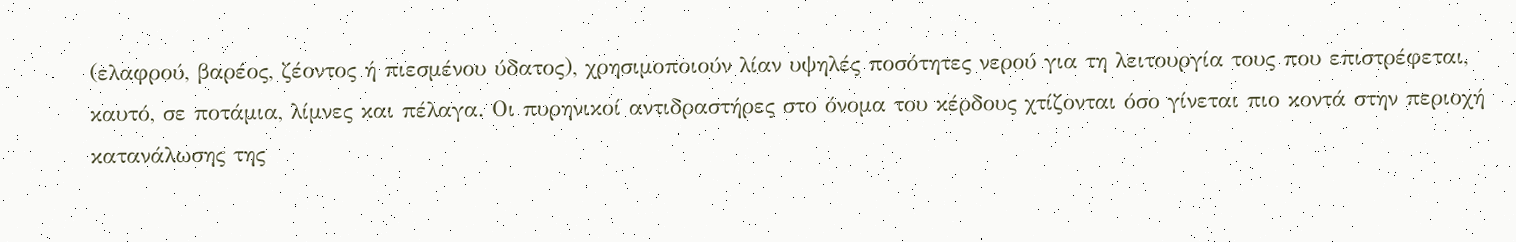(ελαφρού, βαρέος, ζέοντος ή πιεσμένου ύδατος), χρησιμοποιούν λίαν υψηλές ποσότητες νερού για τη λειτουργία τους που επιστρέφεται, καυτό, σε ποτάμια, λίμνες και πέλαγα. Οι πυρηνικοί αντιδραστήρες στο όνομα του κέρδους χτίζονται όσο γίνεται πιο κοντά στην περιοχή κατανάλωσης της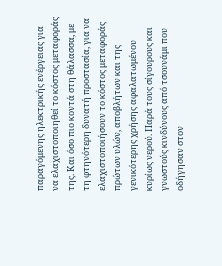παραγόμενης ηλεκτρικής ενέργειας για να ελαχιστοποιηθεί το κόστος μεταφοράς της. Και όσο πιο κοντά στη θάλασσα, με τη φτηνότερη δυνατή προστασία, για να ελαχιστοποιήσουν το κόστος μεταφοράς πρώτων υλών, αποβλήτων και της γενικότερης χρήσης αφαλατωμένου κυρίως νερού. Παρά τους σίγουρους και γνωστούς κινδύνους από τσουνάμι που οδήγησαν στον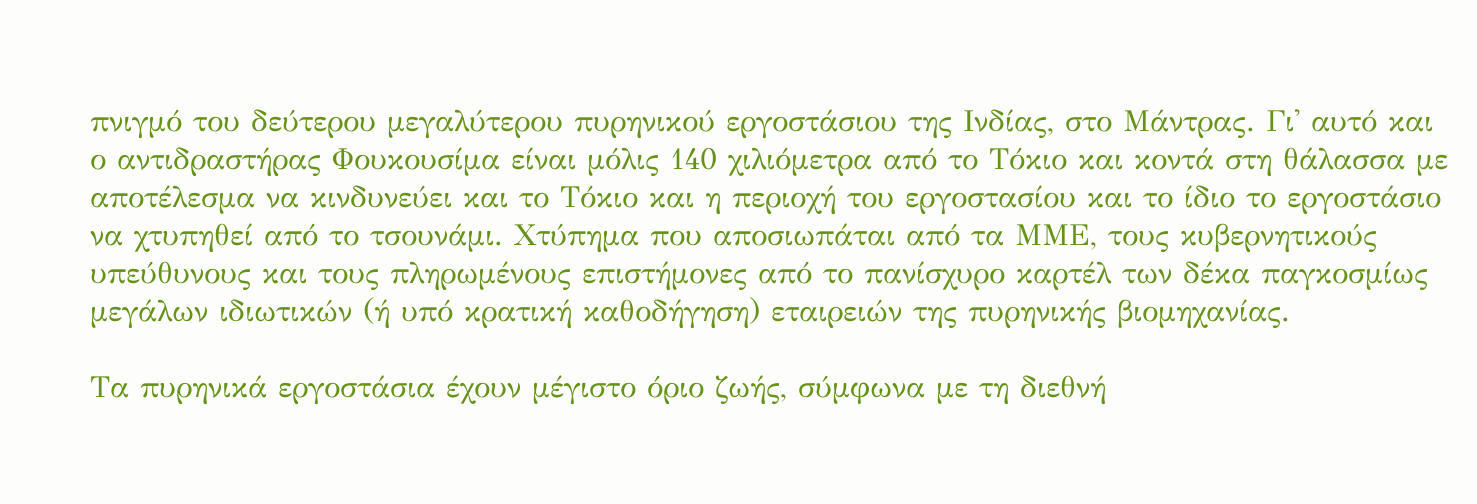πνιγμό του δεύτερου μεγαλύτερου πυρηνικού εργοστάσιου της Ινδίας, στο Μάντρας. Γι' αυτό και ο αντιδραστήρας Φουκουσίμα είναι μόλις 140 χιλιόμετρα από το Τόκιο και κοντά στη θάλασσα με αποτέλεσμα να κινδυνεύει και το Τόκιο και η περιοχή του εργοστασίου και το ίδιο το εργοστάσιο να χτυπηθεί από το τσουνάμι. Χτύπημα που αποσιωπάται από τα ΜΜΕ, τους κυβερνητικούς υπεύθυνους και τους πληρωμένους επιστήμονες από το πανίσχυρο καρτέλ των δέκα παγκοσμίως μεγάλων ιδιωτικών (ή υπό κρατική καθοδήγηση) εταιρειών της πυρηνικής βιομηχανίας.

Τα πυρηνικά εργοστάσια έχουν μέγιστο όριο ζωής, σύμφωνα με τη διεθνή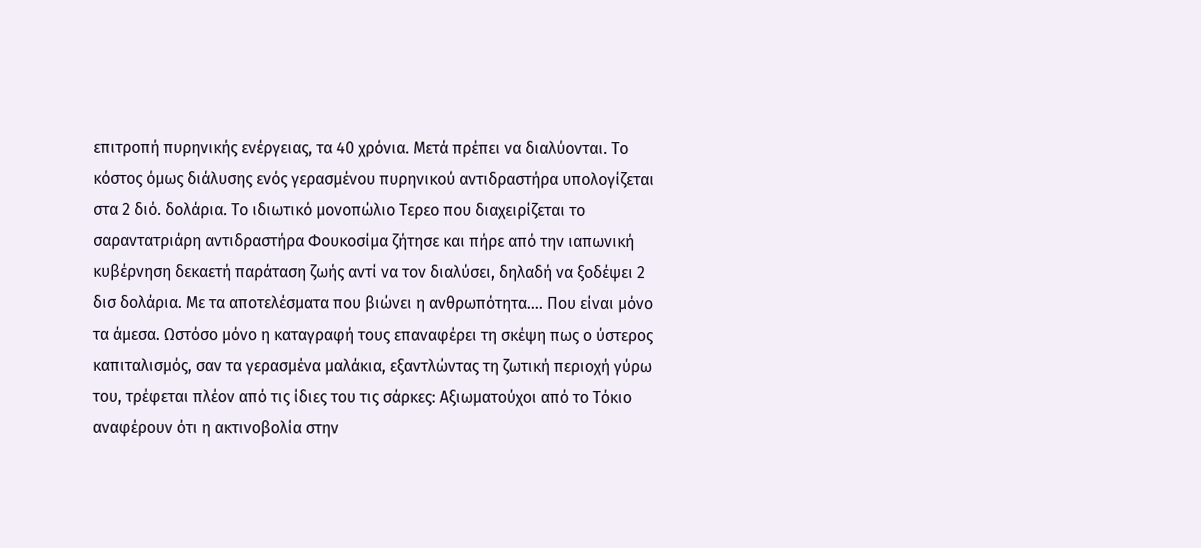επιτροπή πυρηνικής ενέργειας, τα 40 χρόνια. Μετά πρέπει να διαλύονται. Το κόστος όμως διάλυσης ενός γερασμένου πυρηνικού αντιδραστήρα υπολογίζεται στα 2 διό. δολάρια. Το ιδιωτικό μονοπώλιο Τερεο που διαχειρίζεται το σαραντατριάρη αντιδραστήρα Φουκοσίμα ζήτησε και πήρε από την ιαπωνική κυβέρνηση δεκαετή παράταση ζωής αντί να τον διαλύσει, δηλαδή να ξοδέψει 2 δισ δολάρια. Με τα αποτελέσματα που βιώνει η ανθρωπότητα…. Που είναι μόνο τα άμεσα. Ωστόσο μόνο η καταγραφή τους επαναφέρει τη σκέψη πως ο ύστερος καπιταλισμός, σαν τα γερασμένα μαλάκια, εξαντλώντας τη ζωτική περιοχή γύρω του, τρέφεται πλέον από τις ίδιες του τις σάρκες: Αξιωματούχοι από το Τόκιο αναφέρουν ότι η ακτινοβολία στην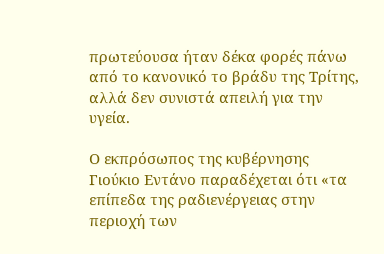πρωτεύουσα ήταν δέκα φορές πάνω από το κανονικό το βράδυ της Τρίτης, αλλά δεν συνιστά απειλή για την υγεία.

Ο εκπρόσωπος της κυβέρνησης Γιούκιο Εντάνο παραδέχεται ότι «τα επίπεδα της ραδιενέργειας στην περιοχή των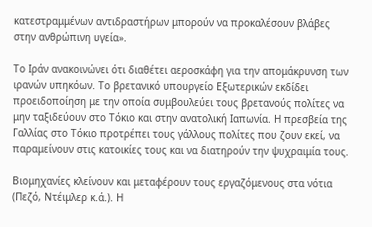κατεστραμμένων αντιδραστήρων μπορούν να προκαλέσουν βλάβες στην ανθρώπινη υγεία».

Το Ιράν ανακοινώνει ότι διαθέτει αεροσκάφη για την απομάκρυνση των ιρανών υπηκόων. Το βρετανικό υπουργείο Εξωτερικών εκδίδει προειδοποίηση με την οποία συμβουλεύει τους βρετανούς πολίτες να μην ταξιδεύουν στο Τόκιο και στην ανατολική Ιαπωνία. Η πρεσβεία της Γαλλίας στο Τόκιο προτρέπει τους γάλλους πολίτες που ζουν εκεί, να παραμείνουν στις κατοικίες τους και να διατηρούν την ψυχραιμία τους.

Βιομηχανίες κλείνουν και μεταφέρουν τους εργαζόμενους στα νότια (Πεζό, Ντέιμλερ κ.ά.). Η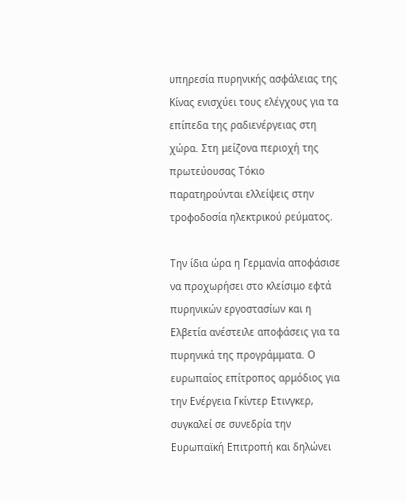υπηρεσία πυρηνικής ασφάλειας της Κίνας ενισχύει τους ελέγχους για τα επίπεδα της ραδιενέργειας στη χώρα. Στη μείζονα περιοχή της πρωτεύουσας Τόκιο παρατηρούνται ελλείψεις στην τροφοδοσία ηλεκτρικού ρεύματος.

Την ίδια ώρα η Γερμανία αποφάσισε να προχωρήσει στο κλείσιμο εφτά πυρηνικών εργοστασίων και η Ελβετία ανέστειλε αποφάσεις για τα πυρηνικά της προγράμματα. Ο ευρωπαίος επίτροπος αρμόδιος για την Ενέργεια Γκίντερ Ετινγκερ, συγκαλεί σε συνεδρία την Ευρωπαϊκή Επιτροπή και δηλώνει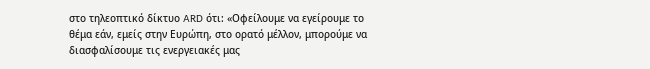στο τηλεοπτικό δίκτυο ARD ότι: «Οφείλουμε να εγείρουμε το θέμα εάν, εμείς στην Ευρώπη, στο ορατό μέλλον, μπορούμε να διασφαλίσουμε τις ενεργειακές μας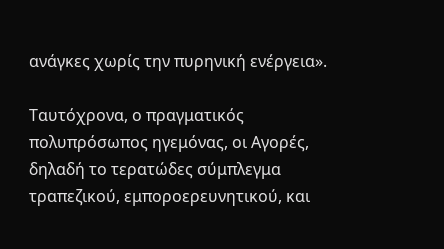ανάγκες χωρίς την πυρηνική ενέργεια».

Ταυτόχρονα, ο πραγματικός πολυπρόσωπος ηγεμόνας, οι Αγορές, δηλαδή το τερατώδες σύμπλεγμα τραπεζικού, εμποροερευνητικού, και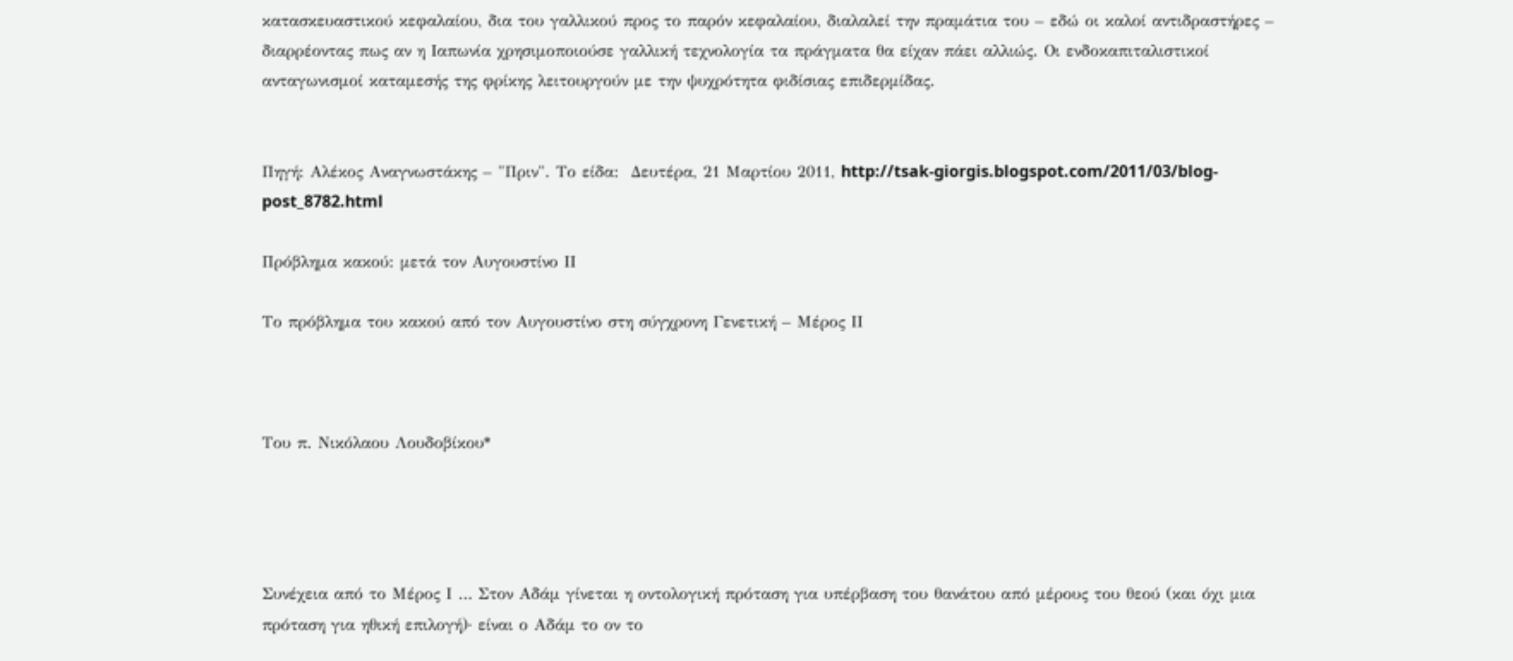κατασκευαστικού κεφαλαίου, δια του γαλλικού προς το παρόν κεφαλαίου, διαλαλεί την πραμάτια του – εδώ οι καλοί αντιδραστήρες – διαρρέοντας πως αν η Ιαπωνία χρησιμοποιούσε γαλλική τεχνολογία τα πράγματα θα είχαν πάει αλλιώς. Οι ενδοκαπιταλιστικοί ανταγωνισμοί καταμεσής της φρίκης λειτουργούν με την ψυχρότητα φιδίσιας επιδερμίδας.


Πηγή: Αλέκος Αναγνωστάκης – "Πριν". Το είδα:  Δευτέρα, 21 Μαρτίου 2011, http://tsak-giorgis.blogspot.com/2011/03/blog-post_8782.html

Πρόβλημα κακού: μετά τον Αυγουστίνο ΙΙ

Το πρόβλημα του κακού από τον Αυγουστίνο στη σύγχρονη Γενετική – Μέρος ΙΙ



Του π. Νικόλαου Λουδοβίκου*




Συνέχεια από το Μέρος Ι … Στον Αδάμ γίνεται η οντολογική πρόταση για υπέρβαση του θανάτου από μέρους του θεού (και όχι μια πρόταση για ηθική επιλογή)· είναι ο Αδάμ το ον το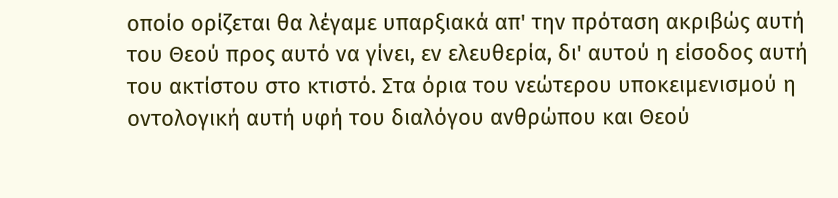οποίο ορίζεται θα λέγαμε υπαρξιακά απ' την πρόταση ακριβώς αυτή του Θεού προς αυτό να γίνει, εν ελευθερία, δι' αυτού η είσοδος αυτή του ακτίστου στο κτιστό. Στα όρια του νεώτερου υποκειμενισμού η οντολογική αυτή υφή του διαλόγου ανθρώπου και Θεού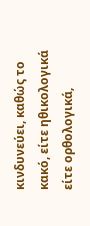κινδυνεύει, καθώς το κακό, είτε ηθικολογικά είτε ορθολογικά,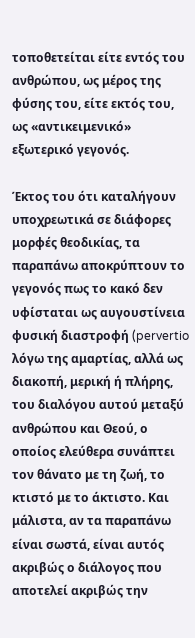τοποθετείται είτε εντός του ανθρώπου, ως μέρος της φύσης του, είτε εκτός του, ως «αντικειμενικό» εξωτερικό γεγονός.

Έκτος του ότι καταλήγουν υποχρεωτικά σε διάφορες μορφές θεοδικίας, τα παραπάνω αποκρύπτουν το γεγονός πως το κακό δεν υφίσταται ως αυγουστίνεια φυσική διαστροφή (pervertio  λόγω της αμαρτίας, αλλά ως διακοπή, μερική ή πλήρης, του διαλόγου αυτού μεταξύ ανθρώπου και Θεού, ο οποίος ελεύθερα συνάπτει τον θάνατο με τη ζωή, το κτιστό με το άκτιστο. Και μάλιστα, αν τα παραπάνω είναι σωστά, είναι αυτός ακριβώς ο διάλογος που αποτελεί ακριβώς την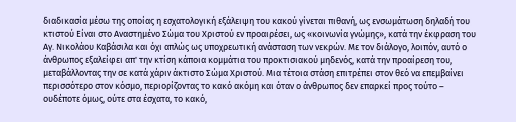διαδικασία μέσω της οποίας η εσχατολογική εξάλειψη του κακού γίνεται πιθανή, ως ενσωμάτωση δηλαδή του κτιστού Είναι στο Αναστημένο Σώμα του Χριστού εν προαιρέσει, ως «κοινωνία γνώμης», κατά την έκφραση του Αγ. Νικολάου Καβάσιλα και όχι απλώς ως υποχρεωτική ανάσταση των νεκρών. Με τον διάλογο, λοιπόν, αυτό ο άνθρωπος εξαλείφει απ' την κτίση κάποια κομμάτια του προκτισιακού μηδενός, κατά την προαίρεση του, μεταβάλλοντας την σε κατά χάριν άκτιστο Σώμα Χριστού. Μια τέτοια στάση επιτρέπει στον θεό να επεμβαίνει περισσότερο στον κόσμο, περιορίζοντας το κακό ακόμη και όταν ο άνθρωπος δεν επαρκεί προς τούτο – ουδέποτε όμως, ούτε στα έσχατα, το κακό,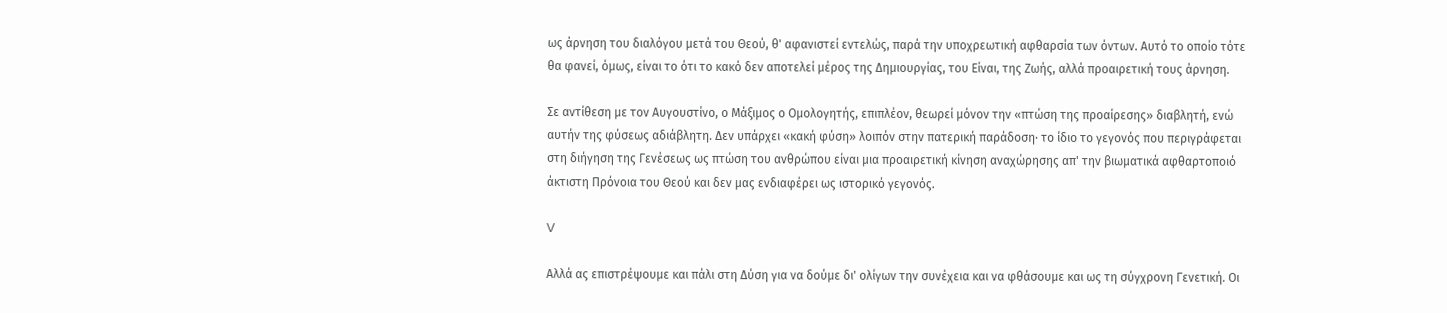ως άρνηση του διαλόγου μετά του Θεού, θ' αφανιστεί εντελώς, παρά την υποχρεωτική αφθαρσία των όντων. Αυτό το οποίο τότε θα φανεί, όμως, είναι το ότι το κακό δεν αποτελεί μέρος της Δημιουργίας, του Είναι, της Ζωής, αλλά προαιρετική τους άρνηση.

Σε αντίθεση με τον Αυγουστίνο, ο Μάξιμος ο Ομολογητής, επιπλέον, θεωρεί μόνον την «πτώση της προαίρεσης» διαβλητή, ενώ αυτήν της φύσεως αδιάβλητη. Δεν υπάρχει «κακή φύση» λοιπόν στην πατερική παράδοση· το ίδιο το γεγονός που περιγράφεται στη διήγηση της Γενέσεως ως πτώση του ανθρώπου είναι μια προαιρετική κίνηση αναχώρησης απ' την βιωματικά αφθαρτοποιό άκτιστη Πρόνοια του Θεού και δεν μας ενδιαφέρει ως ιστορικό γεγονός.

V

Αλλά ας επιστρέψουμε και πάλι στη Δύση για να δούμε δι' ολίγων την συνέχεια και να φθάσουμε και ως τη σύγχρονη Γενετική. Οι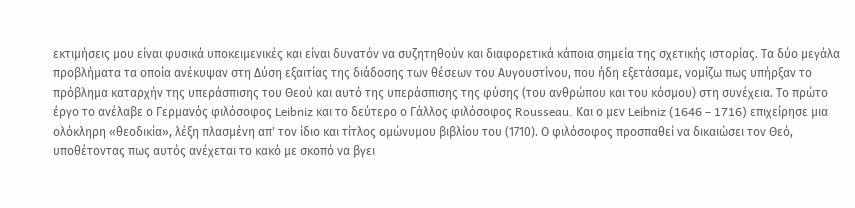εκτιμήσεις μου είναι φυσικά υποκειμενικές και είναι δυνατόν να συζητηθούν και διαφορετικά κάποια σημεία της σχετικής ιστορίας. Τα δύο μεγάλα προβλήματα τα οποία ανέκυψαν στη Δύση εξαιτίας της διάδοσης των θέσεων του Αυγουστίνου, που ήδη εξετάσαμε, νομίζω πως υπήρξαν το πρόβλημα καταρχήν της υπεράσπισης του Θεού και αυτό της υπεράσπισης της φύσης (του ανθρώπου και του κόσμου) στη συνέχεια. Το πρώτο έργο το ανέλαβε ο Γερμανός φιλόσοφος Leibniz και το δεύτερο ο Γάλλος φιλόσοφος Rousseau. Και ο μεν Leibniz (1646 – 1716) επιχείρησε μια ολόκληρη «θεοδικία», λέξη πλασμένη απ' τον ίδιο και τίτλος ομώνυμου βιβλίου του (1710). Ο φιλόσοφος προσπαθεί να δικαιώσει τον Θεό, υποθέτοντας πως αυτός ανέχεται το κακό με σκοπό να βγει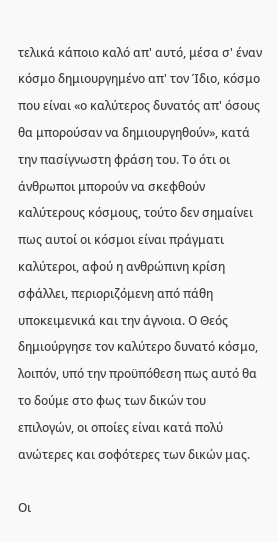τελικά κάποιο καλό απ' αυτό, μέσα σ' έναν κόσμο δημιουργημένο απ' τον Ίδιο, κόσμο που είναι «ο καλύτερος δυνατός απ' όσους θα μπορούσαν να δημιουργηθούν», κατά την πασίγνωστη φράση του. Το ότι οι άνθρωποι μπορούν να σκεφθούν καλύτερους κόσμους, τούτο δεν σημαίνει πως αυτοί οι κόσμοι είναι πράγματι καλύτεροι, αφού η ανθρώπινη κρίση σφάλλει, περιοριζόμενη από πάθη υποκειμενικά και την άγνοια. Ο Θεός δημιούργησε τον καλύτερο δυνατό κόσμο, λοιπόν, υπό την προϋπόθεση πως αυτό θα το δούμε στο φως των δικών του επιλογών, οι οποίες είναι κατά πολύ ανώτερες και σοφότερες των δικών μας.

Οι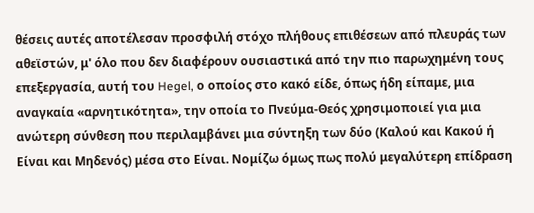θέσεις αυτές αποτέλεσαν προσφιλή στόχο πλήθους επιθέσεων από πλευράς των αθεϊστών, μ' όλο που δεν διαφέρουν ουσιαστικά από την πιο παρωχημένη τους επεξεργασία, αυτή του Hegel, ο οποίος στο κακό είδε, όπως ήδη είπαμε, μια αναγκαία «αρνητικότητα», την οποία το Πνεύμα-Θεός χρησιμοποιεί για μια ανώτερη σύνθεση που περιλαμβάνει μια σύντηξη των δύο (Καλού και Κακού ή Είναι και Μηδενός) μέσα στο Είναι. Νομίζω όμως πως πολύ μεγαλύτερη επίδραση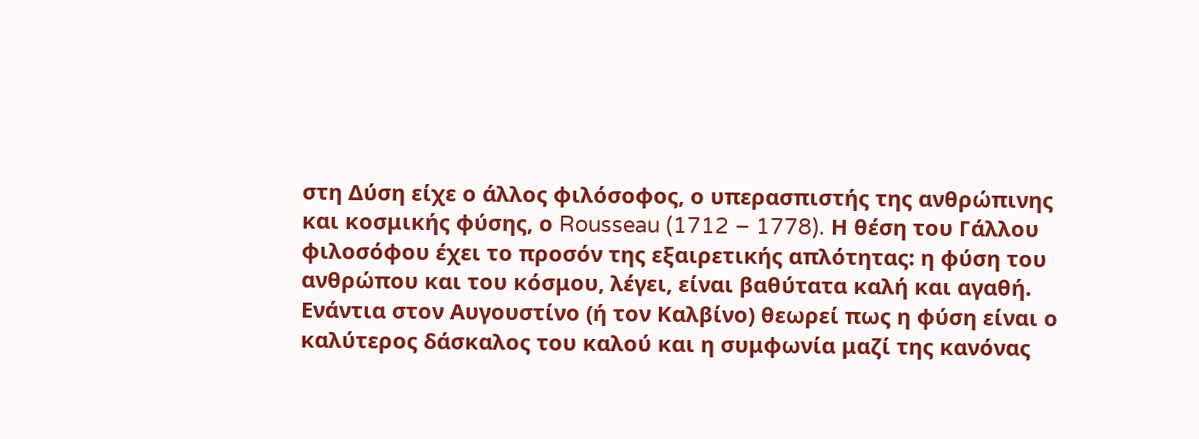στη Δύση είχε ο άλλος φιλόσοφος, ο υπερασπιστής της ανθρώπινης και κοσμικής φύσης, ο Rousseau (1712 – 1778). Η θέση του Γάλλου φιλοσόφου έχει το προσόν της εξαιρετικής απλότητας: η φύση του ανθρώπου και του κόσμου, λέγει, είναι βαθύτατα καλή και αγαθή. Ενάντια στον Αυγουστίνο (ή τον Καλβίνο) θεωρεί πως η φύση είναι ο καλύτερος δάσκαλος του καλού και η συμφωνία μαζί της κανόνας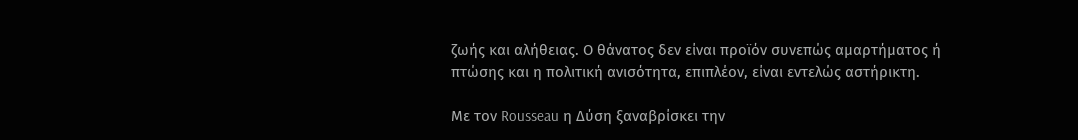ζωής και αλήθειας. Ο θάνατος δεν είναι προϊόν συνεπώς αμαρτήματος ή πτώσης και η πολιτική ανισότητα, επιπλέον, είναι εντελώς αστήρικτη.

Με τον Rousseau η Δύση ξαναβρίσκει την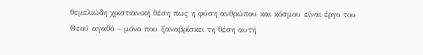θεμελιώδη χριστιανική θέση πως η φύση ανθρώπου και κόσμου είναι έργο του Θεού αγαθό – μόνο που ξαναβρίσκει τη θέση αυτή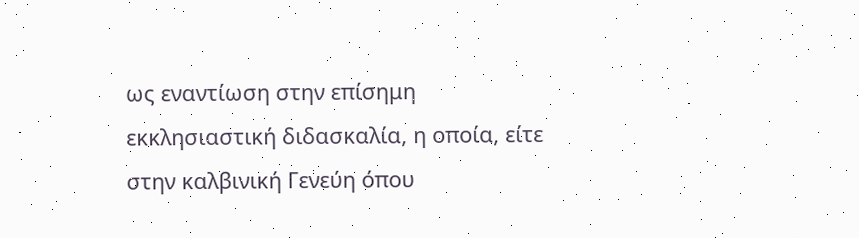ως εναντίωση στην επίσημη εκκλησιαστική διδασκαλία, η οποία, είτε στην καλβινική Γενεύη όπου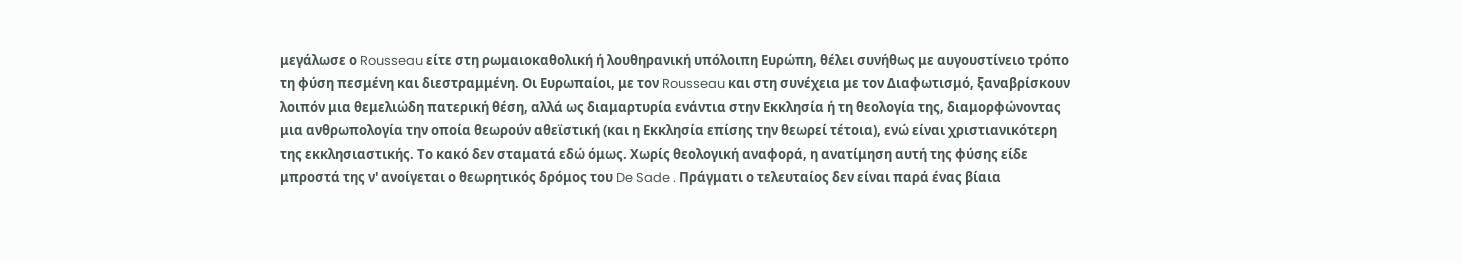μεγάλωσε ο Rousseau είτε στη ρωμαιοκαθολική ή λουθηρανική υπόλοιπη Ευρώπη, θέλει συνήθως με αυγουστίνειο τρόπο τη φύση πεσμένη και διεστραμμένη. Οι Ευρωπαίοι, με τον Rousseau και στη συνέχεια με τον Διαφωτισμό, ξαναβρίσκουν λοιπόν μια θεμελιώδη πατερική θέση, αλλά ως διαμαρτυρία ενάντια στην Εκκλησία ή τη θεολογία της, διαμορφώνοντας μια ανθρωπολογία την οποία θεωρούν αθεϊστική (και η Εκκλησία επίσης την θεωρεί τέτοια), ενώ είναι χριστιανικότερη της εκκλησιαστικής. Το κακό δεν σταματά εδώ όμως. Χωρίς θεολογική αναφορά, η ανατίμηση αυτή της φύσης είδε μπροστά της ν' ανοίγεται ο θεωρητικός δρόμος του De Sade . Πράγματι ο τελευταίος δεν είναι παρά ένας βίαια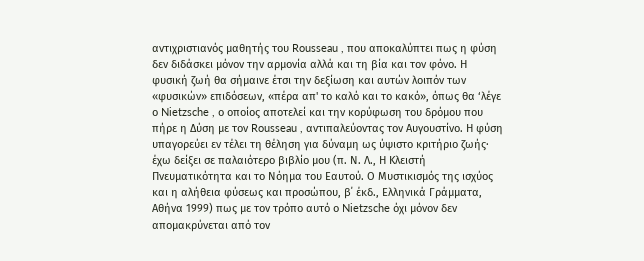αντιχριστιανός μαθητής του Rousseau , που αποκαλύπτει πως η φύση δεν διδάσκει μόνον την αρμονία αλλά και τη βία και τον φόνο. Η φυσική ζωή θα σήμαινε έτσι την δεξίωση και αυτών λοιπόν των «φυσικών» επιδόσεων, «πέρα απ' το καλό και το κακό», όπως θα ‘λέγε ο Nietzsche , ο οποίος αποτελεί και την κορύφωση του δρόμου που πήρε η Δύση με τον Rousseau , αντιπαλεύοντας τον Αυγουστίνο. Η φύση υπαγορεύει εν τέλει τη θέληση για δύναμη ως ύψιστο κριτήριο ζωής· έχω δείξει σε παλαιότερο βιβλίο μου (π. Ν. Λ., Η Κλειστή Πνευματικότητα και το Νόημα του Εαυτού. Ο Μυστικισμός της ισχύος και η αλήθεια φύσεως και προσώπου, β΄ έκδ., Ελληνικά Γράμματα, Αθήνα 1999) πως με τον τρόπο αυτό ο Nietzsche όχι μόνον δεν απομακρύνεται από τον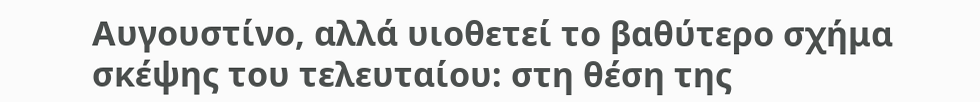Αυγουστίνο, αλλά υιοθετεί το βαθύτερο σχήμα σκέψης του τελευταίου: στη θέση της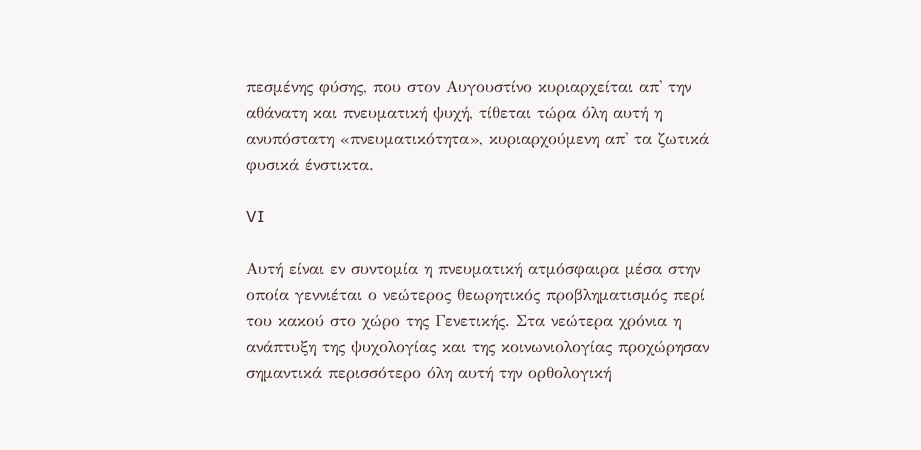πεσμένης φύσης, που στον Αυγουστίνο κυριαρχείται απ' την αθάνατη και πνευματική ψυχή, τίθεται τώρα όλη αυτή η ανυπόστατη «πνευματικότητα», κυριαρχούμενη απ' τα ζωτικά φυσικά ένστικτα.

VI

Αυτή είναι εν συντομία η πνευματική ατμόσφαιρα μέσα στην οποία γεννιέται ο νεώτερος θεωρητικός προβληματισμός περί του κακού στο χώρο της Γενετικής. Στα νεώτερα χρόνια η ανάπτυξη της ψυχολογίας και της κοινωνιολογίας προχώρησαν σημαντικά περισσότερο όλη αυτή την ορθολογική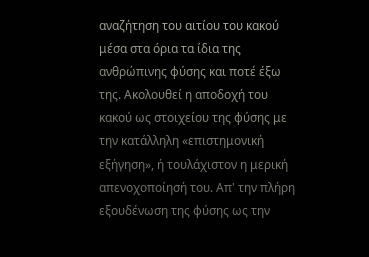αναζήτηση του αιτίου του κακού μέσα στα όρια τα ίδια της ανθρώπινης φύσης και ποτέ έξω της. Ακολουθεί η αποδοχή του κακού ως στοιχείου της φύσης με την κατάλληλη «επιστημονική εξήγηση», ή τουλάχιστον η μερική απενοχοποίησή του. Απ' την πλήρη εξουδένωση της φύσης ως την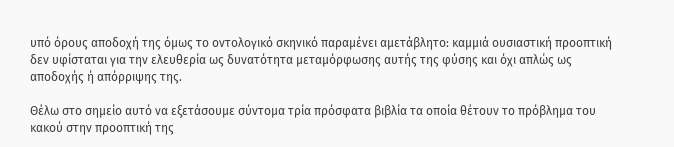υπό όρους αποδοχή της όμως το οντολογικό σκηνικό παραμένει αμετάβλητο: καμμιά ουσιαστική προοπτική δεν υφίσταται για την ελευθερία ως δυνατότητα μεταμόρφωσης αυτής της φύσης και όχι απλώς ως αποδοχής ή απόρριψης της.

Θέλω στο σημείο αυτό να εξετάσουμε σύντομα τρία πρόσφατα βιβλία τα οποία θέτουν το πρόβλημα του κακού στην προοπτική της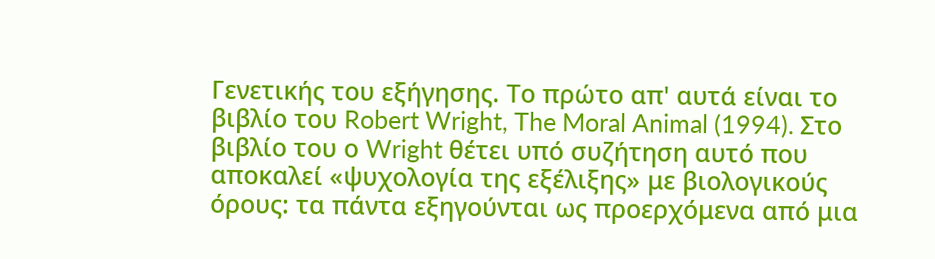Γενετικής του εξήγησης. Το πρώτο απ' αυτά είναι το βιβλίο του Robert Wright, The Moral Animal (1994). Στο βιβλίο του ο Wright θέτει υπό συζήτηση αυτό που αποκαλεί «ψυχολογία της εξέλιξης» με βιολογικούς όρους: τα πάντα εξηγούνται ως προερχόμενα από μια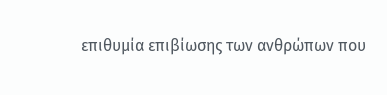επιθυμία επιβίωσης των ανθρώπων που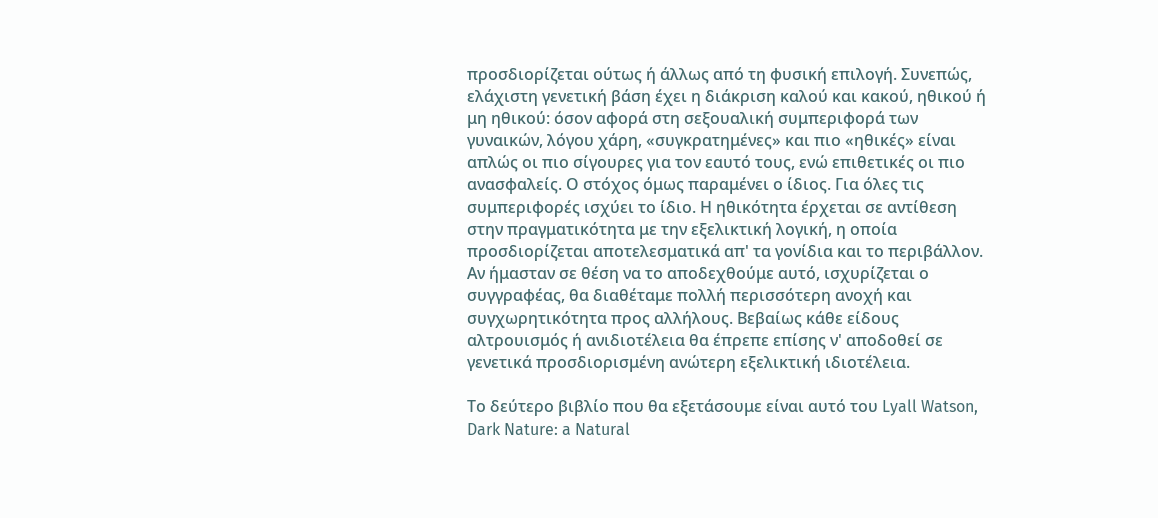προσδιορίζεται ούτως ή άλλως από τη φυσική επιλογή. Συνεπώς, ελάχιστη γενετική βάση έχει η διάκριση καλού και κακού, ηθικού ή μη ηθικού: όσον αφορά στη σεξουαλική συμπεριφορά των γυναικών, λόγου χάρη, «συγκρατημένες» και πιο «ηθικές» είναι απλώς οι πιο σίγουρες για τον εαυτό τους, ενώ επιθετικές οι πιο ανασφαλείς. Ο στόχος όμως παραμένει ο ίδιος. Για όλες τις συμπεριφορές ισχύει το ίδιο. Η ηθικότητα έρχεται σε αντίθεση στην πραγματικότητα με την εξελικτική λογική, η οποία προσδιορίζεται αποτελεσματικά απ' τα γονίδια και το περιβάλλον. Αν ήμασταν σε θέση να το αποδεχθούμε αυτό, ισχυρίζεται ο συγγραφέας, θα διαθέταμε πολλή περισσότερη ανοχή και συγχωρητικότητα προς αλλήλους. Βεβαίως κάθε είδους αλτρουισμός ή ανιδιοτέλεια θα έπρεπε επίσης ν' αποδοθεί σε γενετικά προσδιορισμένη ανώτερη εξελικτική ιδιοτέλεια.

Το δεύτερο βιβλίο που θα εξετάσουμε είναι αυτό του Lyall Watson, Dark Nature: a Natural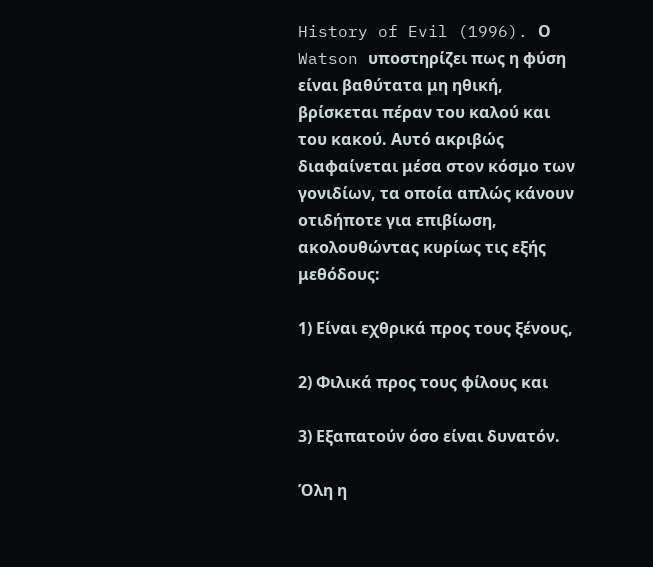History of Evil (1996). Ο Watson υποστηρίζει πως η φύση είναι βαθύτατα μη ηθική, βρίσκεται πέραν του καλού και του κακού. Αυτό ακριβώς διαφαίνεται μέσα στον κόσμο των γονιδίων, τα οποία απλώς κάνουν οτιδήποτε για επιβίωση, ακολουθώντας κυρίως τις εξής μεθόδους:

1) Είναι εχθρικά προς τους ξένους,

2) Φιλικά προς τους φίλους και

3) Εξαπατούν όσο είναι δυνατόν.

Όλη η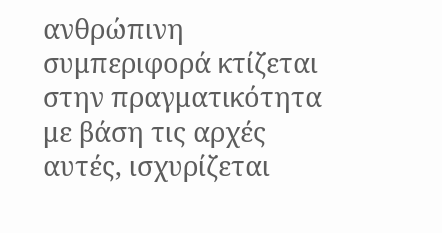ανθρώπινη συμπεριφορά κτίζεται στην πραγματικότητα με βάση τις αρχές αυτές, ισχυρίζεται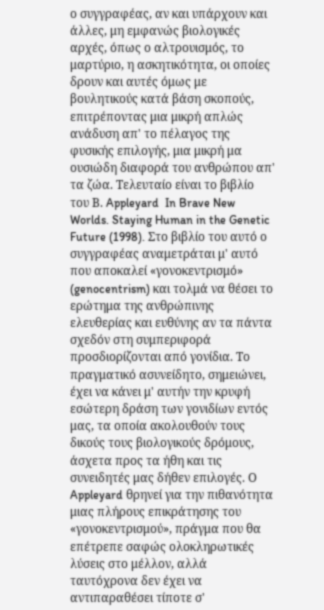ο συγγραφέας, αν και υπάρχουν και άλλες, μη εμφανώς βιολογικές αρχές, όπως ο αλτρουισμός, το μαρτύριο, η ασκητικότητα, οι οποίες δρουν και αυτές όμως με βουλητικούς κατά βάση σκοπούς, επιτρέποντας μια μικρή απλώς ανάδυση απ' το πέλαγος της φυσικής επιλογής, μια μικρή μα ουσιώδη διαφορά του ανθρώπου απ' τα ζώα. Τελευταίο είναι το βιβλίο του Β. Appleyard  In Brave New Worlds. Staying Human in the Genetic Future (1998). Στο βιβλίο του αυτό ο συγγραφέας αναμετράται μ' αυτό που αποκαλεί «γονοκεντρισμό» (genocentrism) και τολμά να θέσει το ερώτημα της ανθρώπινης ελευθερίας και ευθύνης αν τα πάντα σχεδόν στη συμπεριφορά προσδιορίζονται από γονίδια. Το πραγματικό ασυνείδητο, σημειώνει, έχει να κάνει μ' αυτήν την κρυφή εσώτερη δράση των γονιδίων εντός μας, τα οποία ακολουθούν τους δικούς τους βιολογικούς δρόμους, άσχετα προς τα ήθη και τις συνειδητές μας δήθεν επιλογές. Ο Appleyard θρηνεί για την πιθανότητα μιας πλήρους επικράτησης του «γονοκεντρισμού», πράγμα που θα επέτρεπε σαφώς ολοκληρωτικές λύσεις στο μέλλον, αλλά ταυτόχρονα δεν έχει να αντιπαραθέσει τίποτε σ'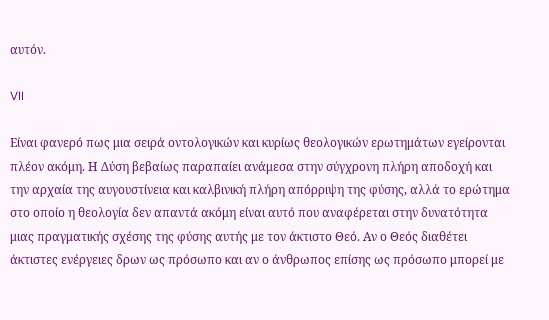αυτόν.

VII

Είναι φανερό πως μια σειρά οντολογικών και κυρίως θεολογικών ερωτημάτων εγείρονται πλέον ακόμη. Η Δύση βεβαίως παραπαίει ανάμεσα στην σύγχρονη πλήρη αποδοχή και την αρχαία της αυγουστίνεια και καλβινική πλήρη απόρριψη της φύσης, αλλά το ερώτημα στο οποίο η θεολογία δεν απαντά ακόμη είναι αυτό που αναφέρεται στην δυνατότητα μιας πραγματικής σχέσης της φύσης αυτής με τον άκτιστο Θεό. Αν ο Θεός διαθέτει άκτιστες ενέργειες δρων ως πρόσωπο και αν ο άνθρωπος επίσης ως πρόσωπο μπορεί με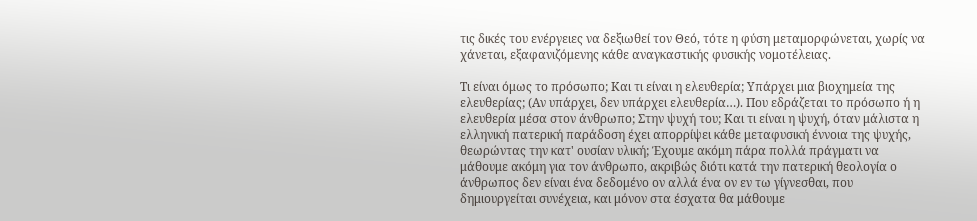τις δικές του ενέργειες να δεξιωθεί τον Θεό, τότε η φύση μεταμορφώνεται, χωρίς να χάνεται, εξαφανιζόμενης κάθε αναγκαστικής φυσικής νομοτέλειας.

Τι είναι όμως το πρόσωπο; Και τι είναι η ελευθερία; Υπάρχει μια βιοχημεία της ελευθερίας; (Αν υπάρχει, δεν υπάρχει ελευθερία…). Που εδράζεται το πρόσωπο ή η ελευθερία μέσα στον άνθρωπο; Στην ψυχή του; Και τι είναι η ψυχή, όταν μάλιστα η ελληνική πατερική παράδοση έχει απορρίψει κάθε μεταφυσική έννοια της ψυχής, θεωρώντας την κατ' ουσίαν υλική; Έχουμε ακόμη πάρα πολλά πράγματι να μάθουμε ακόμη για τον άνθρωπο, ακριβώς διότι κατά την πατερική θεολογία ο άνθρωπος δεν είναι ένα δεδομένο ον αλλά ένα ον εν τω γίγνεσθαι, που δημιουργείται συνέχεια, και μόνον στα έσχατα θα μάθουμε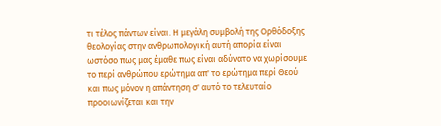τι τέλος πάντων είναι. Η μεγάλη συμβολή της Ορθόδοξης θεολογίας στην ανθρωπολογική αυτή απορία είναι ωστόσο πως μας έμαθε πως είναι αδύνατο να χωρίσουμε το περί ανθρώπου ερώτημα απ' το ερώτημα περί Θεού και πως μόνον η απάντηση σ' αυτό το τελευταίο προοιωνίζεται και την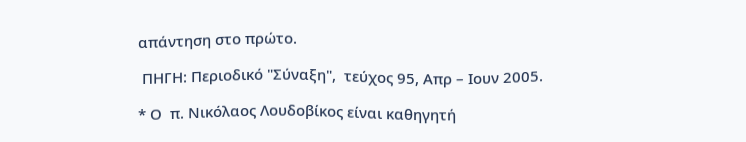απάντηση στο πρώτο.

 ΠΗΓΗ: Περιοδικό "Σύναξη",  τεύχος 95, Απρ – Ιουν 2005.

* Ο  π. Νικόλαος Λουδοβίκος είναι καθηγητή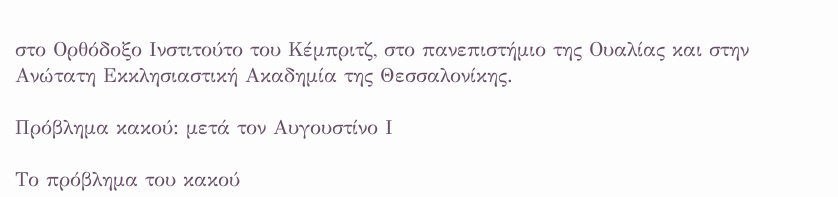στο Ορθόδοξο Ινστιτούτο του Κέμπριτζ, στο πανεπιστήμιο της Ουαλίας και στην Ανώτατη Εκκλησιαστική Ακαδημία της Θεσσαλονίκης.

Πρόβλημα κακού: μετά τον Αυγουστίνο Ι

Το πρόβλημα του κακού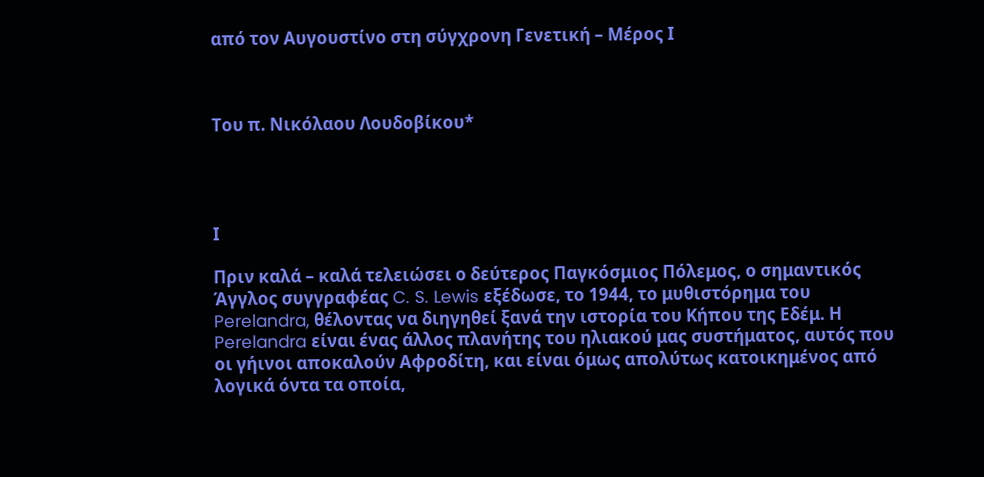από τον Αυγουστίνο στη σύγχρονη Γενετική – Μέρος Ι



Του π. Νικόλαου Λουδοβίκου*




Ι

Πριν καλά – καλά τελειώσει ο δεύτερος Παγκόσμιος Πόλεμος, ο σημαντικός Άγγλος συγγραφέας C. S. Lewis εξέδωσε, το 1944, το μυθιστόρημα του Perelandra, θέλοντας να διηγηθεί ξανά την ιστορία του Κήπου της Εδέμ. Η Perelandra είναι ένας άλλος πλανήτης του ηλιακού μας συστήματος, αυτός που οι γήινοι αποκαλούν Αφροδίτη, και είναι όμως απολύτως κατοικημένος από λογικά όντα τα οποία,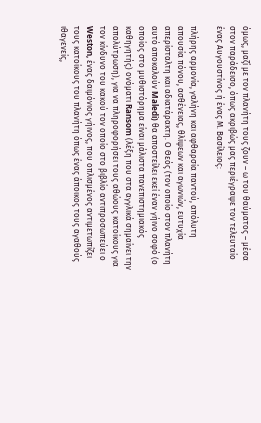όμως, μαζί με τον πλανήτη τους ζουν – ω του θαύματος – μέσα στον παράδεισο, όπως ακριβώς μας περιέγραψε τον τελευταίο ένας Αυγουστίνος ή ένας Μ. Βασίλειος:

πλήρης αρμονία, γαλήνη και αφθαρσία παντού, απόλυτη απουσία πόνου, ασθένειας, θλίψεων και αγωνιών, ευτυχία απερίσταλτη και αδιατάρακτη. Ο Θεός (τον οποίο στον πλανήτη αυτό αποκαλούν Maledi) θα αποστείλει εκεί έναν γήινο σοφό (ο οποίος στο μυθιστόρημα είναι μάλιστα πανεπιστημιακός καθηγητής) ονόματι Ransom (λέξη που στα αγγλικά σημαίνει την απολύτρωση), για να πληροφορήσει τους αθώους κατοίκους για τον κίνδυνο του κακού τον οποίο στο βιβλίο αντιπροσωπεύει ο Weston, ένας δαιμόνιος γήινος, που οπλισμένος αντιμετωπίζει τους κατοίκους του πλανήτη όπως ένας άποικος τους αγαθούς ιθαγενείς,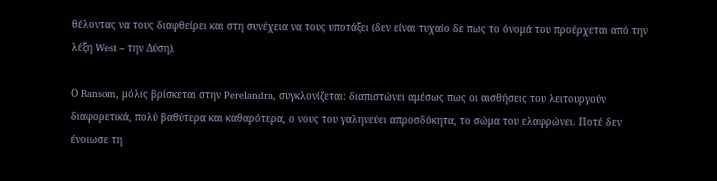θέλοντας να τους διαφθείρει και στη συνέχεια να τους υποτάξει (δεν είναι τυχαίο δε πως το όνομά του προέρχεται από την λέξη West – την Δύση).

Ο Ransom, μόλις βρίσκεται στην Perelandra, συγκλονίζεται: διαπιστώνει αμέσως πως οι αισθήσεις του λειτουργούν διαφορετικά, πολύ βαθύτερα και καθαρότερα, ο νους του γαληνεύει απροσδόκητα, το σώμα του ελαφρώνει. Ποτέ δεν ένοιωσε τη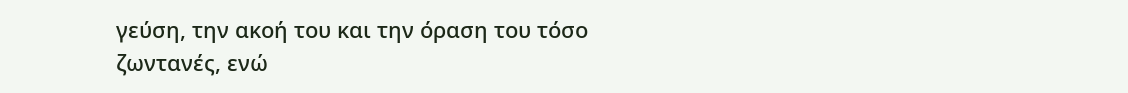γεύση, την ακοή του και την όραση του τόσο ζωντανές, ενώ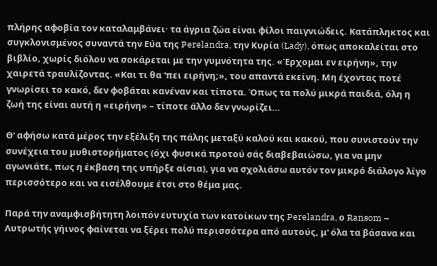πλήρης αφοβία τον καταλαμβάνει· τα άγρια ζώα είναι φίλοι παιγνιώδεις. Κατάπληκτος και συγκλονισμένος συναντά την Εύα της Perelandra, την Κυρία (Lady), όπως αποκαλείται στο βιβλίο, χωρίς διόλου να σοκάρεται με την γυμνότητα της. «Έρχομαι εν ειρήνη», την χαιρετά τραυλίζοντας. «Και τι θα 'πει ειρήνη;», του απαντά εκείνη. Μη έχοντας ποτέ γνωρίσει το κακό, δεν φοβάται κανέναν και τίποτα. Όπως τα πολύ μικρά παιδιά, όλη η ζωή της είναι αυτή η «ειρήνη» – τίποτε άλλο δεν γνωρίζει…

Θ' αφήσω κατά μέρος την εξέλιξη της πάλης μεταξύ καλού και κακού, που συνιστούν την συνέχεια του μυθιστορήματος (όχι φυσικά προτού σάς διαβεβαιώσω, για να μην αγωνιάτε, πως η έκβαση της υπήρξε αίσια), για να σχολιάσω αυτόν τον μικρό διάλογο λίγο περισσότερο και να εισέλθουμε έτσι στο θέμα μας.

Παρά την αναμφισβήτητη λοιπόν ευτυχία των κατοίκων της Perelandra, ο Ransom – Λυτρωτής γήινος φαίνεται να ξέρει πολύ περισσότερα από αυτούς, μ' όλα τα βάσανα και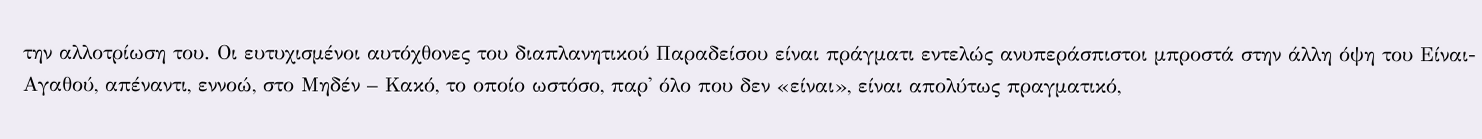την αλλοτρίωση του. Οι ευτυχισμένοι αυτόχθονες του διαπλανητικού Παραδείσου είναι πράγματι εντελώς ανυπεράσπιστοι μπροστά στην άλλη όψη του Είναι-Αγαθού, απέναντι, εννοώ, στο Μηδέν – Κακό, το οποίο ωστόσο, παρ' όλο που δεν «είναι», είναι απολύτως πραγματικό,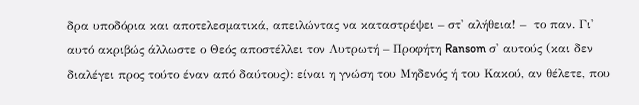δρα υποδόρια και αποτελεσματικά, απειλώντας να καταστρέψει – στ' αλήθεια! –  το παν. Γι' αυτό ακριβώς άλλωστε ο Θεός αποστέλλει τον Λυτρωτή – Προφήτη Ransom σ' αυτούς (και δεν διαλέγει προς τούτο έναν από δαύτους): είναι η γνώση του Μηδενός ή του Κακού, αν θέλετε, που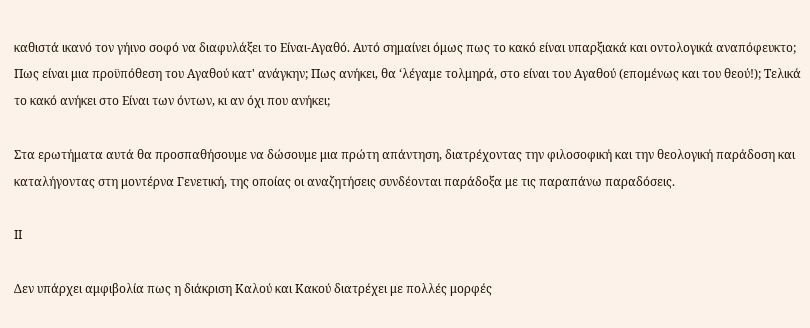καθιστά ικανό τον γήινο σοφό να διαφυλάξει το Είναι-Αγαθό. Αυτό σημαίνει όμως πως το κακό είναι υπαρξιακά και οντολογικά αναπόφευκτο; Πως είναι μια προϋπόθεση του Αγαθού κατ' ανάγκην; Πως ανήκει, θα ‘λέγαμε τολμηρά, στο είναι του Αγαθού (επομένως και του θεού!); Τελικά το κακό ανήκει στο Είναι των όντων, κι αν όχι που ανήκει;

Στα ερωτήματα αυτά θα προσπαθήσουμε να δώσουμε μια πρώτη απάντηση, διατρέχοντας την φιλοσοφική και την θεολογική παράδοση και καταλήγοντας στη μοντέρνα Γενετική, της οποίας οι αναζητήσεις συνδέονται παράδοξα με τις παραπάνω παραδόσεις.

ΙΙ

Δεν υπάρχει αμφιβολία πως η διάκριση Καλού και Κακού διατρέχει με πολλές μορφές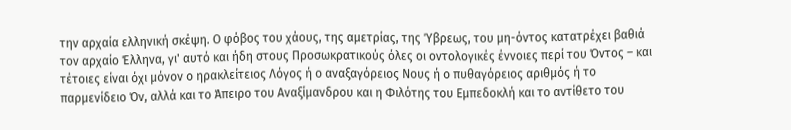την αρχαία ελληνική σκέψη. Ο φόβος του χάους, της αμετρίας, της Ύβρεως, του μη-όντος κατατρέχει βαθιά τον αρχαίο Έλληνα, γι' αυτό και ήδη στους Προσωκρατικούς όλες oι οντολογικές έννοιες περί του Όντος – και τέτοιες είναι όχι μόνον ο ηρακλείτειος Λόγος ή ο αναξαγόρειος Νους ή ο πυθαγόρειος αριθμός ή το παρμενίδειο Όν, αλλά και το Άπειρο του Αναξίμανδρου και η Φιλότης του Εμπεδοκλή και το αντίθετο του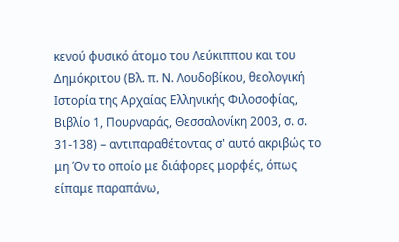κενού φυσικό άτομο του Λεύκιππου και του Δημόκριτου (Βλ. π. Ν. Λουδοβίκου, θεολογική Ιστορία της Αρχαίας Ελληνικής Φιλοσοφίας, Βιβλίο 1, Πουρναράς, Θεσσαλονίκη 2003, σ. σ. 31-138) – αντιπαραθέτοντας σ' αυτό ακριβώς το μη Όν το οποίο με διάφορες μορφές, όπως είπαμε παραπάνω,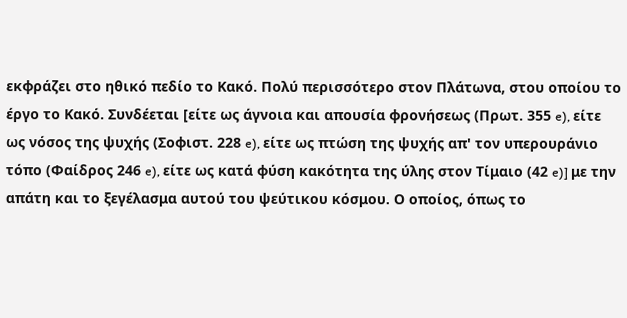εκφράζει στο ηθικό πεδίο το Κακό. Πολύ περισσότερο στον Πλάτωνα, στου οποίου το έργο το Κακό. Συνδέεται [είτε ως άγνοια και απουσία φρονήσεως (Πρωτ. 355 e), είτε ως νόσος της ψυχής (Σοφιστ. 228 e), είτε ως πτώση της ψυχής απ' τον υπερουράνιο τόπο (Φαίδρος 246 e), είτε ως κατά φύση κακότητα της ύλης στον Τίμαιο (42 e)] με την απάτη και το ξεγέλασμα αυτού του ψεύτικου κόσμου. Ο οποίος, όπως το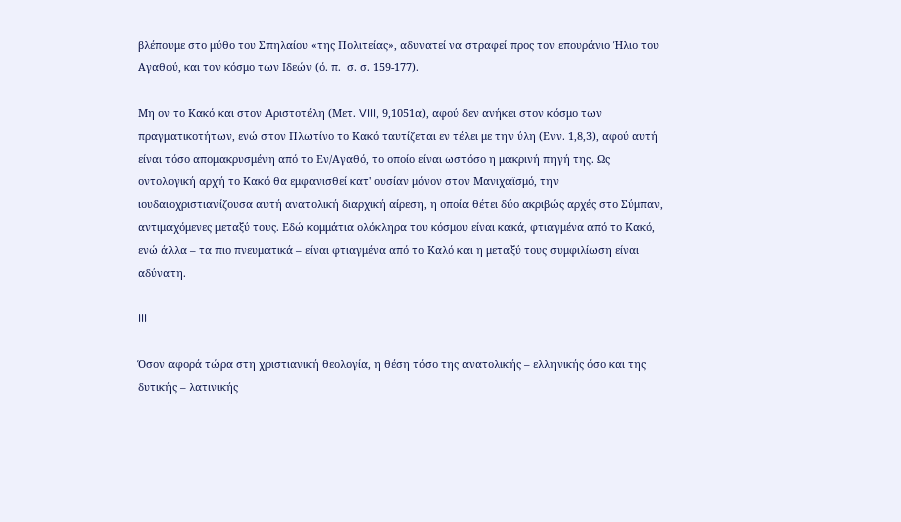βλέπουμε στο μύθο του Σπηλαίου «της Πολιτείας», αδυνατεί να στραφεί προς τον επουράνιο Ήλιο του Αγαθού, και τον κόσμο των Ιδεών (ό. π.  σ. σ. 159-177).

Μη ον το Κακό και στον Αριστοτέλη (Μετ. VIII, 9,1051α), αφού δεν ανήκει στον κόσμο των πραγματικοτήτων, ενώ στον Πλωτίνο το Κακό ταυτίζεται εν τέλει με την ύλη (Ενν. 1,8,3), αφού αυτή είναι τόσο απομακρυσμένη από το Εν/Αγαθό, το οποίο είναι ωστόσο η μακρινή πηγή της. Ως οντολογική αρχή το Κακό θα εμφανισθεί κατ' ουσίαν μόνον στον Μανιχαϊσμό, την ιουδαιοχριστιανίζουσα αυτή ανατολική διαρχική αίρεση, η οποία θέτει δύο ακριβώς αρχές στο Σύμπαν, αντιμαχόμενες μεταξύ τους. Εδώ κομμάτια ολόκληρα του κόσμου είναι κακά, φτιαγμένα από το Κακό, ενώ άλλα – τα πιο πνευματικά – είναι φτιαγμένα από το Καλό και η μεταξύ τους συμφιλίωση είναι αδύνατη.

III

Όσον αφορά τώρα στη χριστιανική θεολογία, η θέση τόσο της ανατολικής – ελληνικής όσο και της δυτικής – λατινικής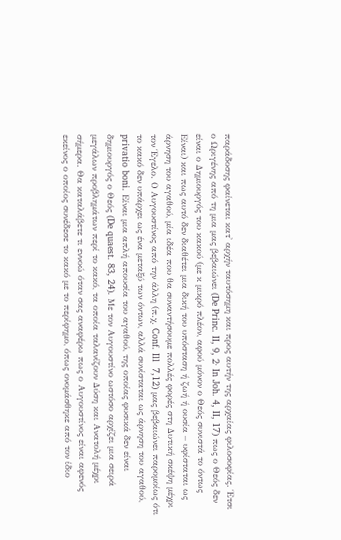παράδοσης φαίνεται κατ' αρχήν ταυτόσημη και προς αυτήν της αρχαίας φιλοσοφίας. Έτσι ο Ωριγένης από τη μια μας βεβαιώνει (De Princ. II, 9, 2· In Joh. 4, II, 17) πως ο Θεός δεν είναι ο Δημιουργός του κακού (με κ μικρό πλέον, αφού μόνον ο Θεός συνιστά το όντως Είναι) και πως αυτό δεν διαθέτει μια δική του υπόσταση ή ζωή ή ουσία – υφίσταται ως άρνηση του αγαθού, μία ιδέα που θα συναντήσουμε πολλές φορές στη Δυτική σκέψη μέχρι τον Έγελο. Ο Αυγουστίνος από την άλλη (π.χ. Conf. Ill  7,12) μας βεβαιώνει παρομοίως ότι το κακό δεν υπάρχει ως ένα μεταξύ των όντων, αλλά συνίσταται ως άρνηση του αγαθού, privatio boni. Είναι μια απλή απουσία του αγαθού, της οποίας φυσικά δεν είναι δημιουργός ο Θεός (De quaest. 83, 24). Με τον Αυγουστίνο ωστόσο αρχίζει μια σειρά μεγάλων προβλημάτων περί το κακό, τα οποία ταλανίζουν Δύση και Ανατολή μέχρι σήμερα. Θα καταλάβετε τι εννοώ όταν σας αναφέρω πως ο Αυγουστίνος είναι αφενός εκείνος ο οποίος συνέδεσε το κακό με το περίφημο, όπως ονομάσθηκε από τον ίδιο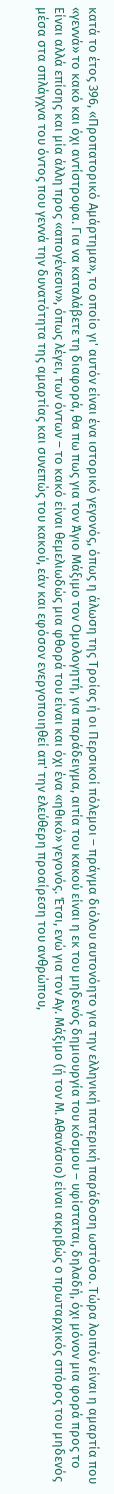κατά το έτος 396, «Προπατορικό Αμάρτημα», το οποίο γι' αυτόν είναι ένα ιστορικό γεγονός, όπως η άλωση της Τροίας ή oι Περσικοί πόλεμοι – πράγμα διόλου αυτονόητο για την ελληνική πατερική παράδοση ωστόσο. Τώρα λοιπόν είναι η αμαρτία που «γεννά» το κακό και όχι αντίστροφα. Για να καταλάβετε τη διαφορά, θα πω πως για τον Άγιο Μάξιμο τον Ομολογητή, για παράδειγμα, αιτία του κακού είναι η εκ του μηδενός δημιουργία του κόσμου – υφίσταται, δηλαδή, όχι μόνον μια φορά προς το Είναι αλλά επίσης και μία άλλη προς «απογένεσιν», όπως λέγει, των όντων – το κακό είναι θεμελιωδώς μια φθορά του είναι και όχι ένα «ηθικό» γεγονός. Έτσι, ενώ για τον Αγ. Μάξιμο (ή τον Μ. Αθανάσιο) είναι ακριβώς ο πρωταρχικός σπόρος του μηδενός μέσα στα σπλάγχνα του όντος που γεννά την δυνατότητα της αμαρτίας και συνεπώς του κακού, εάν και εφόσον ενεργοποιηθεί απ' την ελεύθερη προαίρεση του ανθρώπου,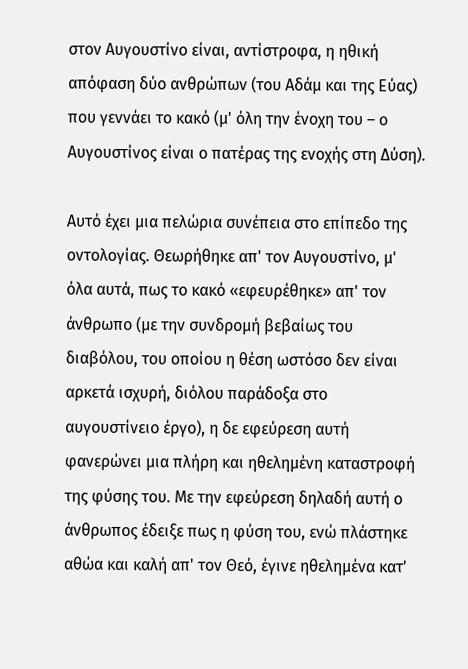στον Αυγουστίνο είναι, αντίστροφα, η ηθική απόφαση δύο ανθρώπων (του Αδάμ και της Εύας) που γεννάει το κακό (μ' όλη την ένοχη του – ο Αυγουστίνος είναι ο πατέρας της ενοχής στη Δύση).

Αυτό έχει μια πελώρια συνέπεια στο επίπεδο της οντολογίας. Θεωρήθηκε απ' τον Αυγουστίνο, μ' όλα αυτά, πως το κακό «εφευρέθηκε» απ' τον άνθρωπο (με την συνδρομή βεβαίως του διαβόλου, του οποίου η θέση ωστόσο δεν είναι αρκετά ισχυρή, διόλου παράδοξα στο αυγουστίνειο έργο), η δε εφεύρεση αυτή φανερώνει μια πλήρη και ηθελημένη καταστροφή της φύσης του. Με την εφεύρεση δηλαδή αυτή ο άνθρωπος έδειξε πως η φύση του, ενώ πλάστηκε αθώα και καλή απ' τον Θεό, έγινε ηθελημένα κατ'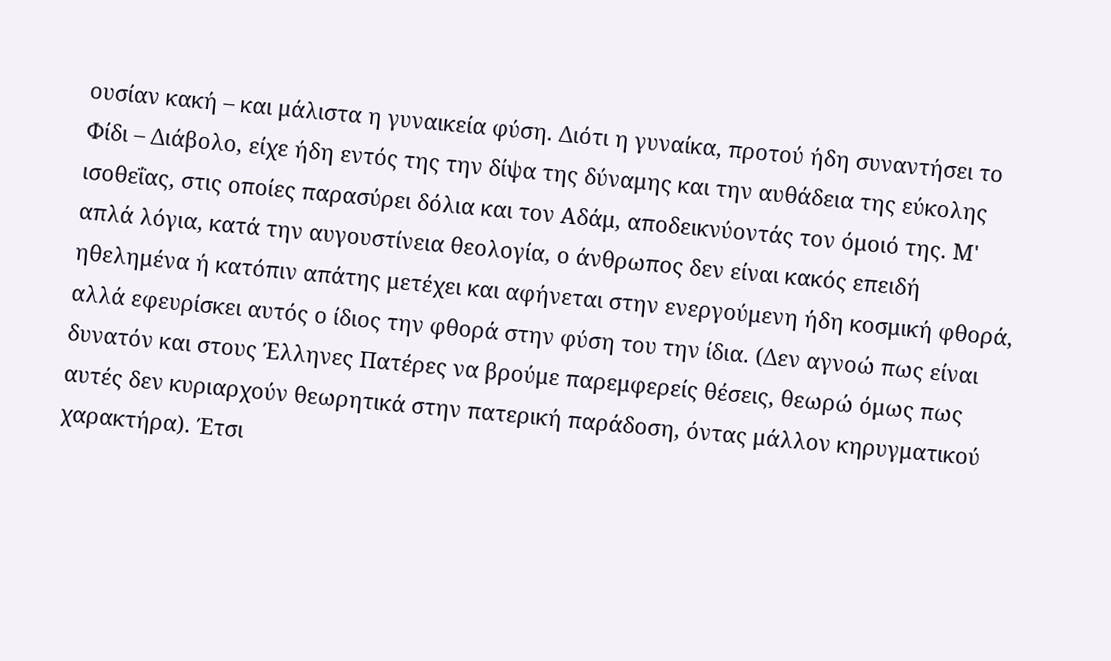ουσίαν κακή – και μάλιστα η γυναικεία φύση. Διότι η γυναίκα, προτού ήδη συναντήσει το Φίδι – Διάβολο, είχε ήδη εντός της την δίψα της δύναμης και την αυθάδεια της εύκολης ισοθεΐας, στις οποίες παρασύρει δόλια και τον Αδάμ, αποδεικνύοντάς τον όμοιό της. Μ' απλά λόγια, κατά την αυγουστίνεια θεολογία, ο άνθρωπος δεν είναι κακός επειδή ηθελημένα ή κατόπιν απάτης μετέχει και αφήνεται στην ενεργούμενη ήδη κοσμική φθορά, αλλά εφευρίσκει αυτός ο ίδιος την φθορά στην φύση του την ίδια. (Δεν αγνοώ πως είναι δυνατόν και στους Έλληνες Πατέρες να βρούμε παρεμφερείς θέσεις, θεωρώ όμως πως αυτές δεν κυριαρχούν θεωρητικά στην πατερική παράδοση, όντας μάλλον κηρυγματικού χαρακτήρα). Έτσι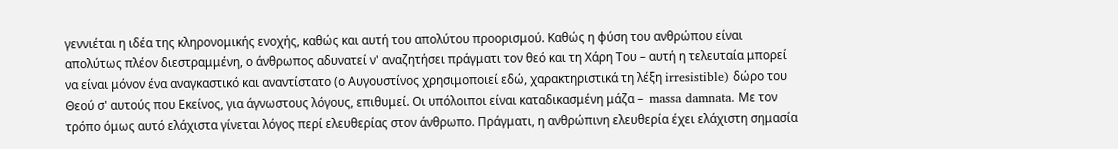γεννιέται η ιδέα της κληρονομικής ενοχής, καθώς και αυτή του απολύτου προορισμού. Καθώς η φύση του ανθρώπου είναι απολύτως πλέον διεστραμμένη, ο άνθρωπος αδυνατεί ν' αναζητήσει πράγματι τον θεό και τη Χάρη Του – αυτή η τελευταία μπορεί να είναι μόνον ένα αναγκαστικό και αναντίστατο (ο Αυγουστίνος χρησιμοποιεί εδώ, χαρακτηριστικά τη λέξη irresistible) δώρο του Θεού σ' αυτούς που Εκείνος, για άγνωστους λόγους, επιθυμεί. Οι υπόλοιποι είναι καταδικασμένη μάζα –  massa damnata. Με τον τρόπο όμως αυτό ελάχιστα γίνεται λόγος περί ελευθερίας στον άνθρωπο. Πράγματι, η ανθρώπινη ελευθερία έχει ελάχιστη σημασία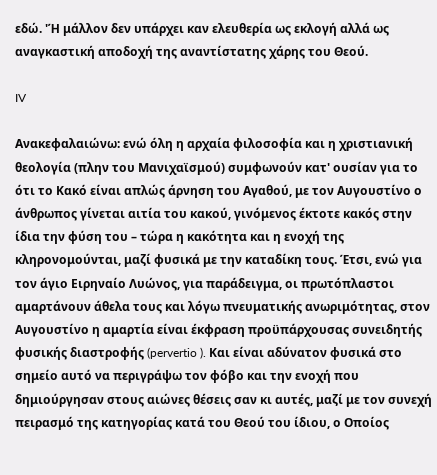εδώ. 'Ή μάλλον δεν υπάρχει καν ελευθερία ως εκλογή αλλά ως αναγκαστική αποδοχή της αναντίστατης χάρης του Θεού.

IV

Ανακεφαλαιώνω: ενώ όλη η αρχαία φιλοσοφία και η χριστιανική θεολογία (πλην του Μανιχαϊσμού) συμφωνούν κατ' ουσίαν για το ότι το Κακό είναι απλώς άρνηση του Αγαθού, με τον Αυγουστίνο ο άνθρωπος γίνεται αιτία του κακού, γινόμενος έκτοτε κακός στην ίδια την φύση του – τώρα η κακότητα και η ενοχή της κληρονομούνται, μαζί φυσικά με την καταδίκη τους. Έτσι, ενώ για τον άγιο Ειρηναίο Λυώνος, για παράδειγμα, οι πρωτόπλαστοι αμαρτάνουν άθελα τους και λόγω πνευματικής ανωριμότητας, στον Αυγουστίνο η αμαρτία είναι έκφραση προϋπάρχουσας συνειδητής φυσικής διαστροφής (pervertio ). Και είναι αδύνατον φυσικά στο σημείο αυτό να περιγράψω τον φόβο και την ενοχή που δημιούργησαν στους αιώνες θέσεις σαν κι αυτές, μαζί με τον συνεχή πειρασμό της κατηγορίας κατά του Θεού του ίδιου, ο Οποίος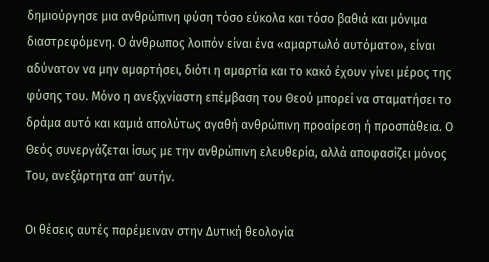δημιούργησε μια ανθρώπινη φύση τόσο εύκολα και τόσο βαθιά και μόνιμα διαστρεφόμενη. Ο άνθρωπος λοιπόν είναι ένα «αμαρτωλό αυτόματο», είναι αδύνατον να μην αμαρτήσει, διότι η αμαρτία και το κακό έχουν γίνει μέρος της φύσης του. Μόνο η ανεξιχνίαστη επέμβαση του Θεού μπορεί να σταματήσει το δράμα αυτό και καμιά απολύτως αγαθή ανθρώπινη προαίρεση ή προσπάθεια. Ο Θεός συνεργάζεται ίσως με την ανθρώπινη ελευθερία, αλλά αποφασίζει μόνος Του, ανεξάρτητα απ' αυτήν.

Oι θέσεις αυτές παρέμειναν στην Δυτική θεολογία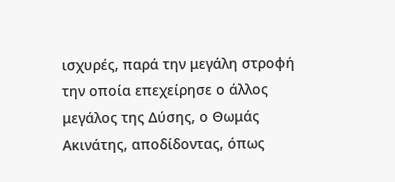ισχυρές, παρά την μεγάλη στροφή την οποία επεχείρησε ο άλλος μεγάλος της Δύσης, ο Θωμάς Ακινάτης, αποδίδοντας, όπως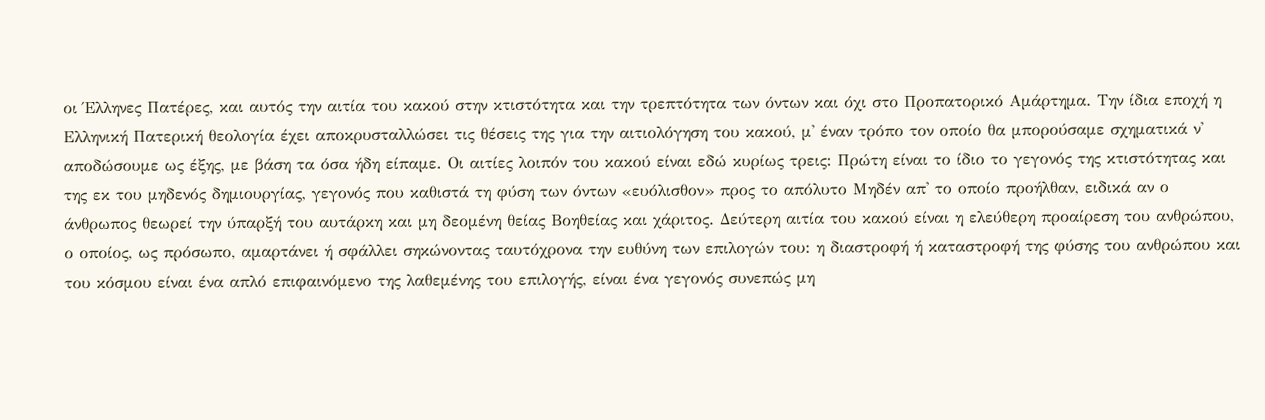οι Έλληνες Πατέρες, και αυτός την αιτία του κακού στην κτιστότητα και την τρεπτότητα των όντων και όχι στο Προπατορικό Αμάρτημα. Την ίδια εποχή η Ελληνική Πατερική θεολογία έχει αποκρυσταλλώσει τις θέσεις της για την αιτιολόγηση του κακού, μ' έναν τρόπο τον οποίο θα μπορούσαμε σχηματικά ν' αποδώσουμε ως έξης, με βάση τα όσα ήδη είπαμε. Οι αιτίες λοιπόν του κακού είναι εδώ κυρίως τρεις: Πρώτη είναι το ίδιο το γεγονός της κτιστότητας και της εκ του μηδενός δημιουργίας, γεγονός που καθιστά τη φύση των όντων «ευόλισθον» προς το απόλυτο Μηδέν απ' το οποίο προήλθαν, ειδικά αν ο άνθρωπος θεωρεί την ύπαρξή του αυτάρκη και μη δεομένη θείας Βοηθείας και χάριτος. Δεύτερη αιτία του κακού είναι η ελεύθερη προαίρεση του ανθρώπου, ο οποίος, ως πρόσωπο, αμαρτάνει ή σφάλλει σηκώνοντας ταυτόχρονα την ευθύνη των επιλογών του: η διαστροφή ή καταστροφή της φύσης του ανθρώπου και του κόσμου είναι ένα απλό επιφαινόμενο της λαθεμένης του επιλογής, είναι ένα γεγονός συνεπώς μη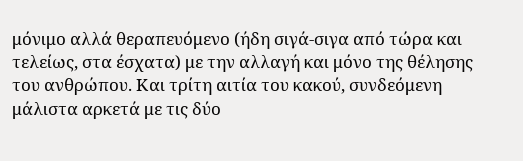μόνιμο αλλά θεραπευόμενο (ήδη σιγά-σιγα από τώρα και τελείως, στα έσχατα) με την αλλαγή και μόνο της θέλησης του ανθρώπου. Και τρίτη αιτία του κακού, συνδεόμενη μάλιστα αρκετά με τις δύο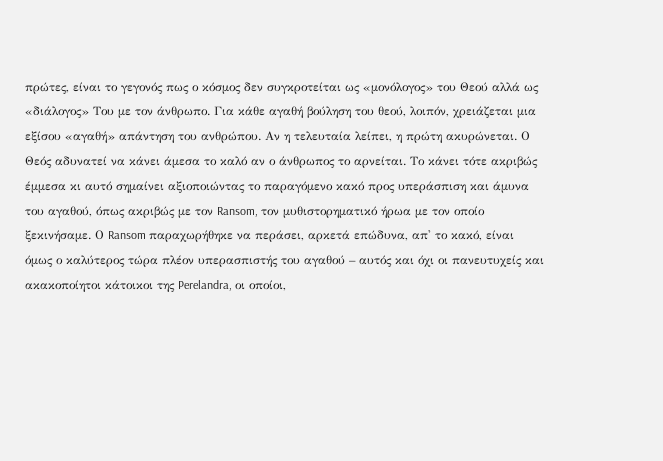πρώτες, είναι το γεγονός πως ο κόσμος δεν συγκροτείται ως «μονόλογος» του Θεού αλλά ως «διάλογος» Του με τον άνθρωπο. Για κάθε αγαθή βούληση του θεού, λοιπόν, χρειάζεται μια εξίσου «αγαθή» απάντηση του ανθρώπου. Αν η τελευταία λείπει, η πρώτη ακυρώνεται. Ο Θεός αδυνατεί να κάνει άμεσα το καλό αν ο άνθρωπος το αρνείται. Το κάνει τότε ακριβώς έμμεσα κι αυτό σημαίνει αξιοποιώντας το παραγόμενο κακό προς υπεράσπιση και άμυνα του αγαθού, όπως ακριβώς με τον Ransom, τον μυθιστορηματικό ήρωα με τον οποίο ξεκινήσαμε. Ο Ransom παραχωρήθηκε να περάσει, αρκετά επώδυνα, απ' το κακό, είναι όμως ο καλύτερος τώρα πλέον υπερασπιστής του αγαθού – αυτός και όχι οι πανευτυχείς και ακακοποίητοι κάτοικοι της Perelandra, οι οποίοι,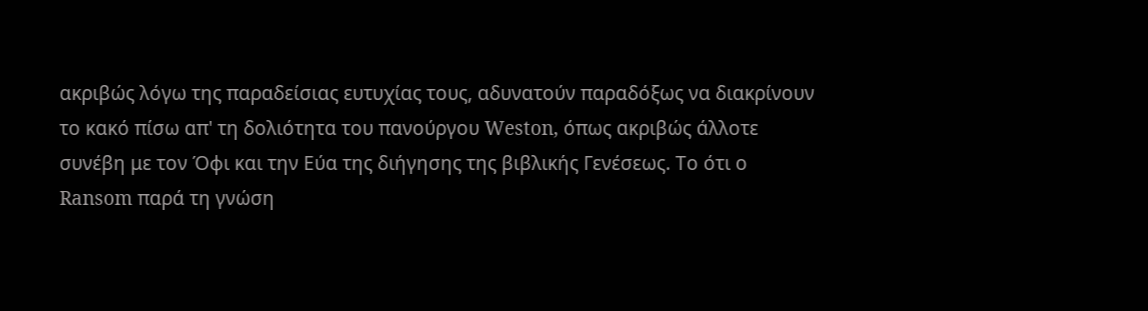ακριβώς λόγω της παραδείσιας ευτυχίας τους, αδυνατούν παραδόξως να διακρίνουν το κακό πίσω απ' τη δολιότητα του πανούργου Weston, όπως ακριβώς άλλοτε συνέβη με τον Όφι και την Εύα της διήγησης της βιβλικής Γενέσεως. Το ότι ο Ransom παρά τη γνώση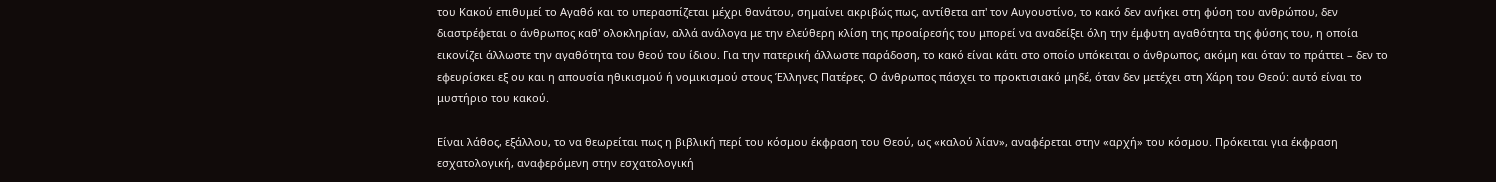του Κακού επιθυμεί το Αγαθό και το υπερασπίζεται μέχρι θανάτου, σημαίνει ακριβώς πως, αντίθετα απ' τον Αυγουστίνο, το κακό δεν ανήκει στη φύση του ανθρώπου, δεν διαστρέφεται ο άνθρωπος καθ' ολοκληρίαν, αλλά ανάλογα με την ελεύθερη κλίση της προαίρεσής του μπορεί να αναδείξει όλη την έμφυτη αγαθότητα της φύσης του, η οποία εικονίζει άλλωστε την αγαθότητα του θεού του ίδιου. Για την πατερική άλλωστε παράδοση, το κακό είναι κάτι στο οποίο υπόκειται ο άνθρωπος, ακόμη και όταν το πράττει – δεν το εφευρίσκει εξ ου και η απουσία ηθικισμού ή νομικισμού στους Έλληνες Πατέρες. Ο άνθρωπος πάσχει το προκτισιακό μηδέ, όταν δεν μετέχει στη Χάρη του Θεού: αυτό είναι το μυστήριο του κακού.

Είναι λάθος, εξάλλου, το να θεωρείται πως η βιβλική περί του κόσμου έκφραση του Θεού, ως «καλού λίαν», αναφέρεται στην «αρχή» του κόσμου. Πρόκειται για έκφραση εσχατολογική, αναφερόμενη στην εσχατολογική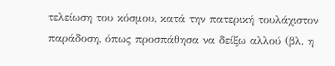τελείωση του κόσμου, κατά την πατερική τουλάχιστον παράδοση, όπως προσπάθησα να δείξω αλλού (βλ. η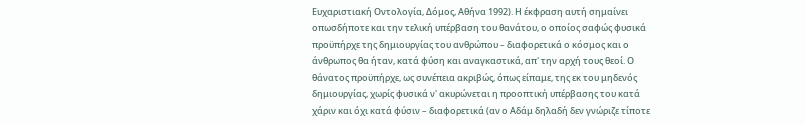Ευχαριστιακή Οντολογία, Δόμος, Αθήνα 1992). Η έκφραση αυτή σημαίνει οπωσδήποτε και την τελική υπέρβαση του θανάτου, ο οποίος σαφώς φυσικά προϋπήρχε της δημιουργίας του ανθρώπου – διαφορετικά ο κόσμος και ο άνθρωπος θα ήταν, κατά φύση και αναγκαστικά, απ' την αρχή τους θεοί. Ο θάνατος προϋπήρχε, ως συνέπεια ακριβώς, όπως είπαμε, της εκ του μηδενός δημιουργίας, χωρίς φυσικά ν' ακυρώνεται η προοπτική υπέρβασης του κατά χάριν και όχι κατά φύσιν – διαφορετικά (αν ο Αδάμ δηλαδή δεν γνώριζε τίποτε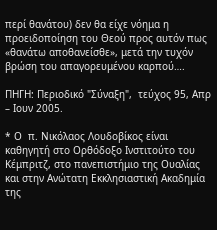περί θανάτου) δεν θα είχε νόημα η προειδοποίηση του Θεού προς αυτόν πως «θανάτω αποθανείσθε», μετά την τυχόν βρώση του απαγορευμένου καρπού….

ΠΗΓΗ: Περιοδικό "Σύναξη",  τεύχος 95, Απρ – Ιουν 2005.

* Ο  π. Νικόλαος Λουδοβίκος είναι καθηγητή στο Ορθόδοξο Ινστιτούτο του Κέμπριτζ, στο πανεπιστήμιο της Ουαλίας και στην Ανώτατη Εκκλησιαστική Ακαδημία της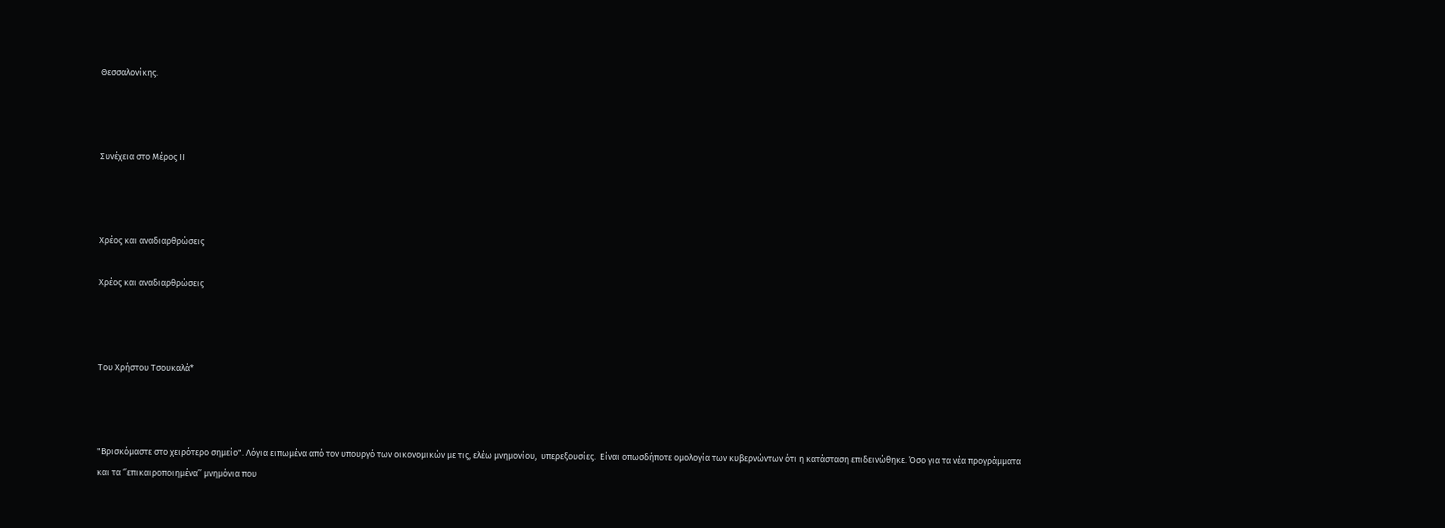Θεσσαλονίκης.



Συνέχεια στο Μέρος ΙΙ



Χρέος και αναδιαρθρώσεις

Χρέος και αναδιαρθρώσεις



Του Χρήστου Τσουκαλά*



"Βρισκόμαστε στο χειρότερο σημείο". Λόγια ειπωμένα από τον υπουργό των οικονομικών με τις, ελέω μνημονίου,  υπερεξουσίες.  Είναι οπωσδήποτε ομολογία των κυβερνώντων ότι η κατάσταση επιδεινώθηκε. Όσο για τα νέα προγράμματα και τα ‘’επικαιροποιημένα’’ μνημόνια που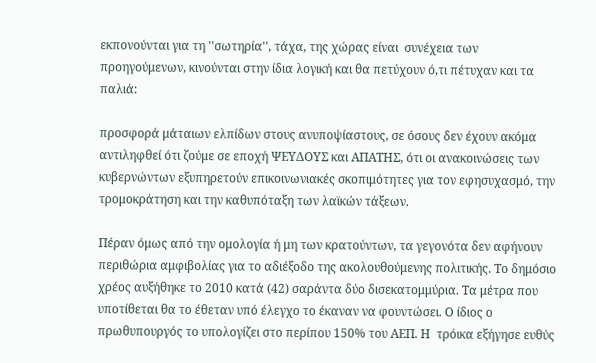εκπονούνται για τη ''σωτηρία'', τάχα, της χώρας είναι  συνέχεια των προηγούμενων, κινούνται στην ίδια λογική και θα πετύχουν ό,τι πέτυχαν και τα παλιά:

προσφορά μάταιων ελπίδων στους ανυποψίαστους, σε όσους δεν έχουν ακόμα αντιληφθεί ότι ζούμε σε εποχή ΨΕΥΔΟΥΣ και ΑΠΑΤΗΣ, ότι οι ανακοινώσεις των κυβερνώντων εξυπηρετούν επικοινωνιακές σκοπιμότητες για τον εφησυχασμό, την τρομοκράτηση και την καθυπόταξη των λαϊκών τάξεων.

Πέραν όμως από την ομολογία ή μη των κρατούντων, τα γεγονότα δεν αφήνουν περιθώρια αμφιβολίας για το αδιέξοδο της ακολουθούμενης πολιτικής. Το δημόσιο χρέος αυξήθηκε το 2010 κατά (42) σαράντα δύο δισεκατομμύρια. Τα μέτρα που υποτίθεται θα το έθεταν υπό έλεγχο το έκαναν να φουντώσει. Ο ίδιος ο πρωθυπουργός το υπολογίζει στο περίπου 150% του ΑΕΠ. Η  τρόικα εξήγησε ευθύς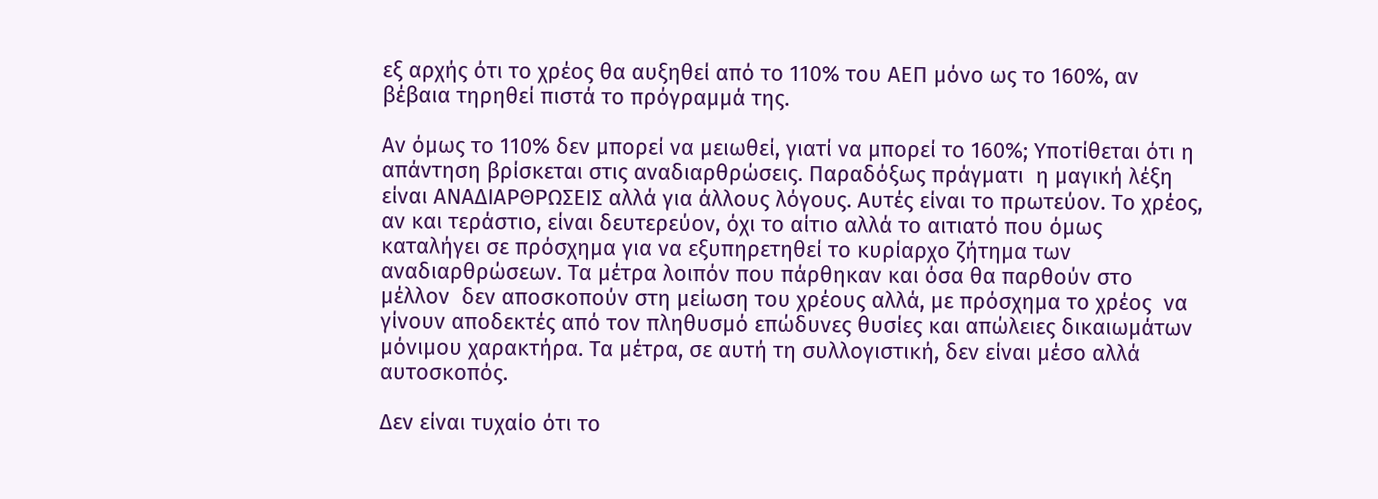εξ αρχής ότι το χρέος θα αυξηθεί από το 110% του ΑΕΠ μόνο ως το 160%, αν βέβαια τηρηθεί πιστά το πρόγραμμά της.

Αν όμως το 110% δεν μπορεί να μειωθεί, γιατί να μπορεί το 160%; Υποτίθεται ότι η απάντηση βρίσκεται στις αναδιαρθρώσεις. Παραδόξως πράγματι  η μαγική λέξη είναι ΑΝΑΔΙΑΡΘΡΩΣΕΙΣ αλλά για άλλους λόγους. Αυτές είναι το πρωτεύον. Το χρέος, αν και τεράστιο, είναι δευτερεύον, όχι το αίτιο αλλά το αιτιατό που όμως καταλήγει σε πρόσχημα για να εξυπηρετηθεί το κυρίαρχο ζήτημα των αναδιαρθρώσεων. Τα μέτρα λοιπόν που πάρθηκαν και όσα θα παρθούν στο μέλλον  δεν αποσκοπούν στη μείωση του χρέους αλλά, με πρόσχημα το χρέος  να γίνουν αποδεκτές από τον πληθυσμό επώδυνες θυσίες και απώλειες δικαιωμάτων μόνιμου χαρακτήρα. Τα μέτρα, σε αυτή τη συλλογιστική, δεν είναι μέσο αλλά αυτοσκοπός.

Δεν είναι τυχαίο ότι το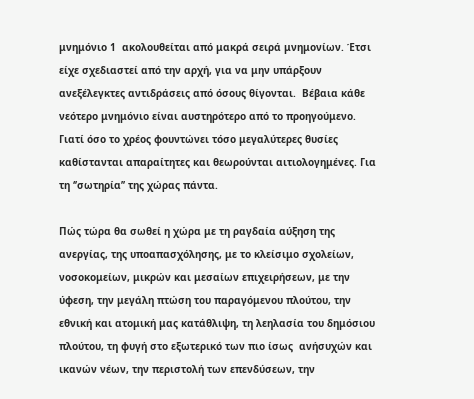μνημόνιο 1  ακολουθείται από μακρά σειρά μνημονίων. Έτσι είχε σχεδιαστεί από την αρχή, για να μην υπάρξουν ανεξέλεγκτες αντιδράσεις από όσους θίγονται.  Βέβαια κάθε νεότερο μνημόνιο είναι αυστηρότερο από το προηγούμενο. Γιατί όσο το χρέος φουντώνει τόσο μεγαλύτερες θυσίες καθίστανται απαραίτητες και θεωρούνται αιτιολογημένες. Για τη ‘’σωτηρία’’ της χώρας πάντα.

Πώς τώρα θα σωθεί η χώρα με τη ραγδαία αύξηση της ανεργίας, της υποαπασχόλησης, με το κλείσιμο σχολείων, νοσοκομείων, μικρών και μεσαίων επιχειρήσεων, με την ύφεση, την μεγάλη πτώση του παραγόμενου πλούτου, την εθνική και ατομική μας κατάθλιψη, τη λεηλασία του δημόσιου πλούτου, τη φυγή στο εξωτερικό των πιο ίσως  ανήσυχών και ικανών νέων, την περιστολή των επενδύσεων, την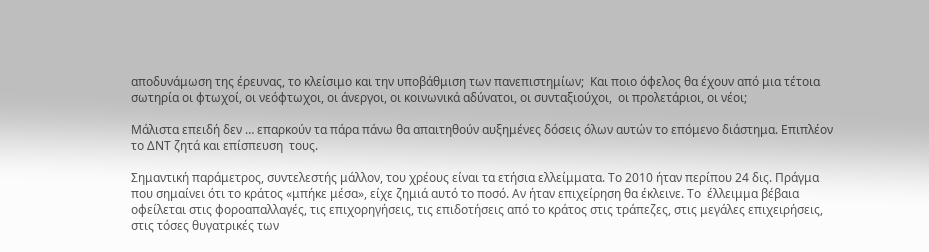αποδυνάμωση της έρευνας, το κλείσιμο και την υποβάθμιση των πανεπιστημίων;  Και ποιο όφελος θα έχουν από μια τέτοια σωτηρία οι φτωχοί, οι νεόφτωχοι, οι άνεργοι, οι κοινωνικά αδύνατοι, οι συνταξιούχοι,  οι προλετάριοι, οι νέοι;

Μάλιστα επειδή δεν … επαρκούν τα πάρα πάνω θα απαιτηθούν αυξημένες δόσεις όλων αυτών το επόμενο διάστημα. Επιπλέον το ΔΝΤ ζητά και επίσπευση  τους.

Σημαντική παράμετρος, συντελεστής μάλλον, του χρέους είναι τα ετήσια ελλείμματα. Το 2010 ήταν περίπου 24 δις. Πράγμα που σημαίνει ότι το κράτος «μπήκε μέσα», είχε ζημιά αυτό το ποσό. Αν ήταν επιχείρηση θα έκλεινε. Το  έλλειμμα βέβαια οφείλεται στις φοροαπαλλαγές, τις επιχορηγήσεις, τις επιδοτήσεις από το κράτος στις τράπεζες, στις μεγάλες επιχειρήσεις, στις τόσες θυγατρικές των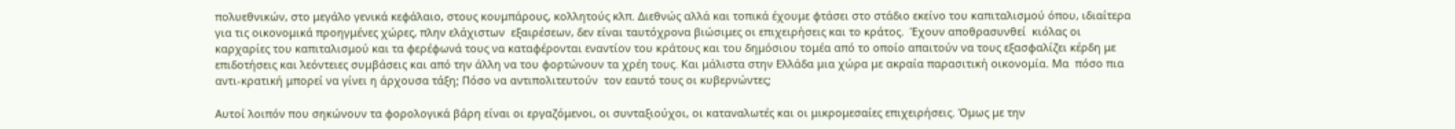πολυεθνικών, στο μεγάλο γενικά κεφάλαιο, στους κουμπάρους, κολλητούς κλπ. Διεθνώς αλλά και τοπικά έχουμε φτάσει στο στάδιο εκείνο του καπιταλισμού όπου, ιδιαίτερα για τις οικονομικά προηγμένες χώρες, πλην ελάχιστων  εξαιρέσεων, δεν είναι ταυτόχρονα βιώσιμες οι επιχειρήσεις και το κράτος.  Έχουν αποθρασυνθεί  κιόλας οι καρχαρίες του καπιταλισμού και τα φερέφωνά τους να καταφέρονται εναντίον του κράτους και του δημόσιου τομέα από το οποίο απαιτούν να τους εξασφαλίζει κέρδη με επιδοτήσεις και λεόντειες συμβάσεις και από την άλλη να του φορτώνουν τα χρέη τους. Και μάλιστα στην Ελλάδα μια χώρα με ακραία παρασιτική οικονομία. Μα  πόσο πια αντι-κρατική μπορεί να γίνει η άρχουσα τάξη; Πόσο να αντιπολιτευτούν  τον εαυτό τους οι κυβερνώντες;

Αυτοί λοιπόν που σηκώνουν τα φορολογικά βάρη είναι οι εργαζόμενοι, οι συνταξιούχοι, οι καταναλωτές και οι μικρομεσαίες επιχειρήσεις. Όμως με την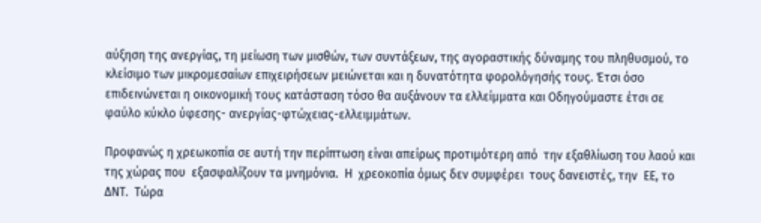αύξηση της ανεργίας, τη μείωση των μισθών, των συντάξεων, της αγοραστικής δύναμης του πληθυσμού, το κλείσιμο των μικρομεσαίων επιχειρήσεων μειώνεται και η δυνατότητα φορολόγησής τους. Έτσι όσο επιδεινώνεται η οικονομική τους κατάσταση τόσο θα αυξάνουν τα ελλείμματα και Οδηγούμαστε έτσι σε φαύλο κύκλο ύφεσης- ανεργίας-φτώχειας-ελλειμμάτων.

Προφανώς η χρεωκοπία σε αυτή την περίπτωση είναι απείρως προτιμότερη από  την εξαθλίωση του λαού και της χώρας που  εξασφαλίζουν τα μνημόνια.  Η  χρεοκοπία όμως δεν συμφέρει  τους δανειστές, την  ΕΕ, το ΔΝΤ.  Τώρα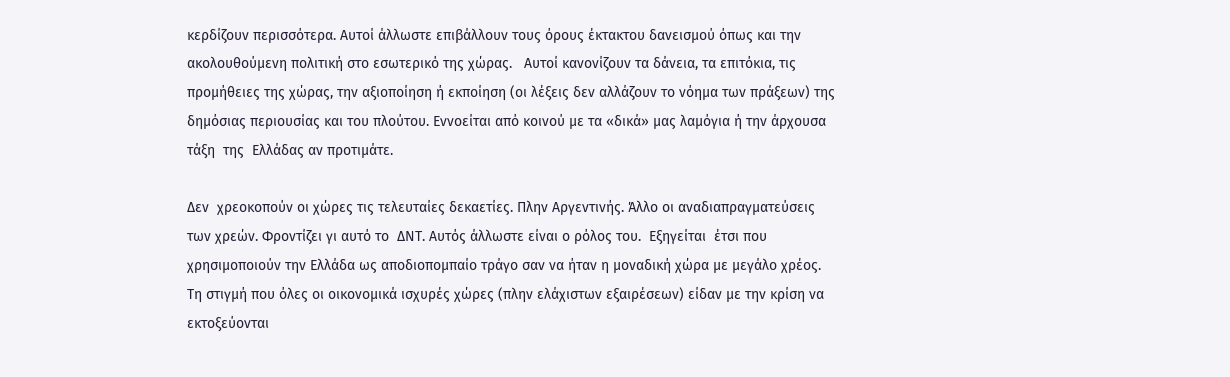κερδίζουν περισσότερα. Αυτοί άλλωστε επιβάλλουν τους όρους έκτακτου δανεισμού όπως και την ακολουθούμενη πολιτική στο εσωτερικό της χώρας.   Αυτοί κανονίζουν τα δάνεια, τα επιτόκια, τις προμήθειες της χώρας, την αξιοποίηση ή εκποίηση (οι λέξεις δεν αλλάζουν το νόημα των πράξεων) της δημόσιας περιουσίας και του πλούτου. Εννοείται από κοινού με τα «δικά» μας λαμόγια ή την άρχουσα τάξη  της  Ελλάδας αν προτιμάτε.

Δεν  χρεοκοπούν οι χώρες τις τελευταίες δεκαετίες. Πλην Αργεντινής. Άλλο οι αναδιαπραγματεύσεις των χρεών. Φροντίζει γι αυτό το  ΔΝΤ. Αυτός άλλωστε είναι ο ρόλος του.  Εξηγείται  έτσι που χρησιμοποιούν την Ελλάδα ως αποδιοπομπαίο τράγο σαν να ήταν η μοναδική χώρα με μεγάλο χρέος. Τη στιγμή που όλες οι οικονομικά ισχυρές χώρες (πλην ελάχιστων εξαιρέσεων) είδαν με την κρίση να εκτοξεύονται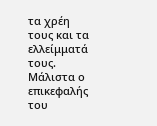τα χρέη τους και τα ελλείμματά τους.  Μάλιστα ο επικεφαλής του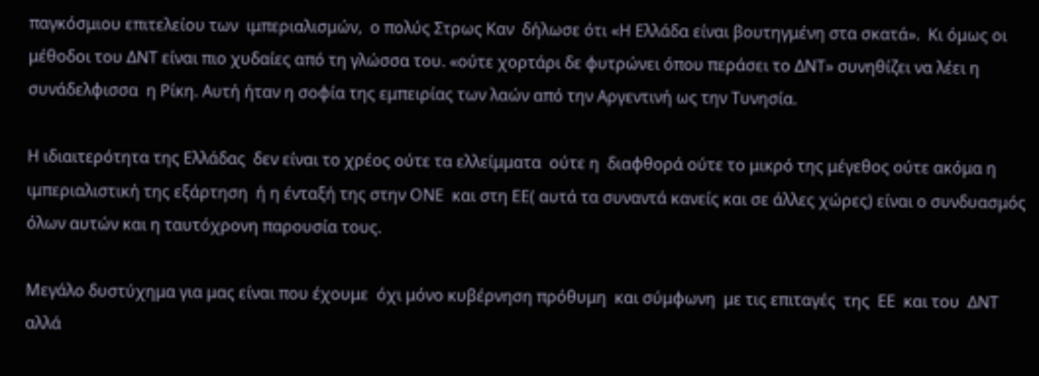παγκόσμιου επιτελείου των  ιμπεριαλισμών,  ο πολύς Στρως Καν  δήλωσε ότι «Η Ελλάδα είναι βουτηγμένη στα σκατά».  Κι όμως οι μέθοδοι του ΔΝΤ είναι πιο χυδαίες από τη γλώσσα του. «ούτε χορτάρι δε φυτρώνει όπου περάσει το ΔΝΤ» συνηθίζει να λέει η συνάδελφισσα  η Ρίκη. Αυτή ήταν η σοφία της εμπειρίας των λαών από την Αργεντινή ως την Τυνησία.

Η ιδιαιτερότητα της Ελλάδας  δεν είναι το χρέος ούτε τα ελλείμματα  ούτε η  διαφθορά ούτε το μικρό της μέγεθος ούτε ακόμα η ιμπεριαλιστική της εξάρτηση  ή η ένταξή της στην ΟΝΕ  και στη ΕΕ( αυτά τα συναντά κανείς και σε άλλες χώρες) είναι ο συνδυασμός όλων αυτών και η ταυτόχρονη παρουσία τους.

Μεγάλο δυστύχημα για μας είναι που έχουμε  όχι μόνο κυβέρνηση πρόθυμη  και σύμφωνη  με τις επιταγές  της  ΕΕ  και του  ΔΝΤ αλλά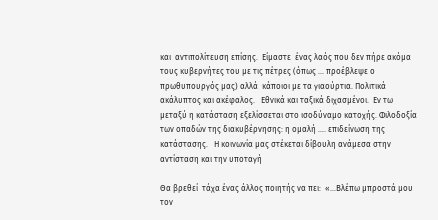και  αντιπολίτευση επίσης.  Είμαστε  ένας λαός που δεν πήρε ακόμα τους κυβερνήτες του με τις πέτρες (όπως … προέβλεψε ο πρωθυπουργός μας) αλλά  κάποιοι με τα γιαούρτια. Πολιτικά ακάλυπτος και ακέφαλος.   Εθνικά και ταξικά διχασμένοι.  Εν τω μεταξύ η κατάσταση εξελίσσεται στο ισοδύναμο κατοχής. Φιλοδοξία  των οπαδών της διακυβέρνησης: η ομαλή …. επιδείνωση της κατάστασης.   Η κοινωνία μας στέκεται δίβουλη ανάμεσα στην αντίσταση και την υποταγή

Θα βρεθεί  τάχα ένας άλλος ποιητής να πει:  «…Βλέπω μπροστά μου τον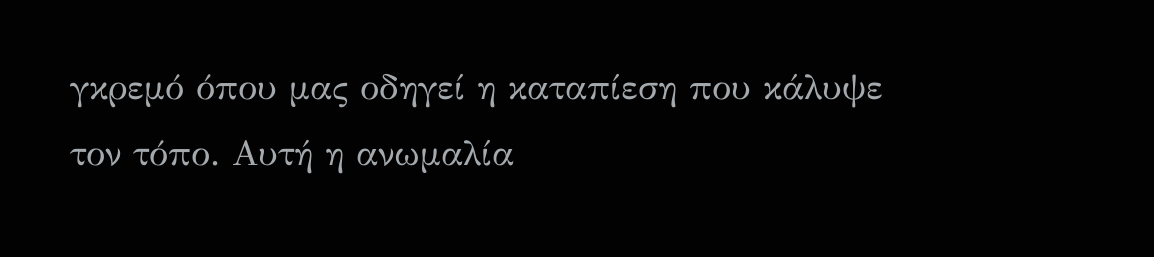γκρεμό όπου μας οδηγεί η καταπίεση που κάλυψε τον τόπο. Αυτή η ανωμαλία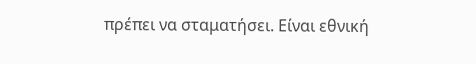πρέπει να σταματήσει. Είναι εθνική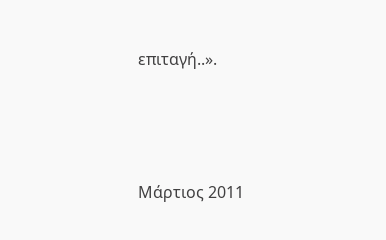επιταγή..».



Μάρτιος 2011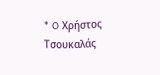* O Χρήστος Τσουκαλάς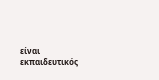είναι εκπαιδευτικός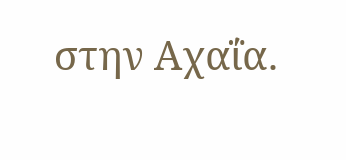στην Αχαΐα.